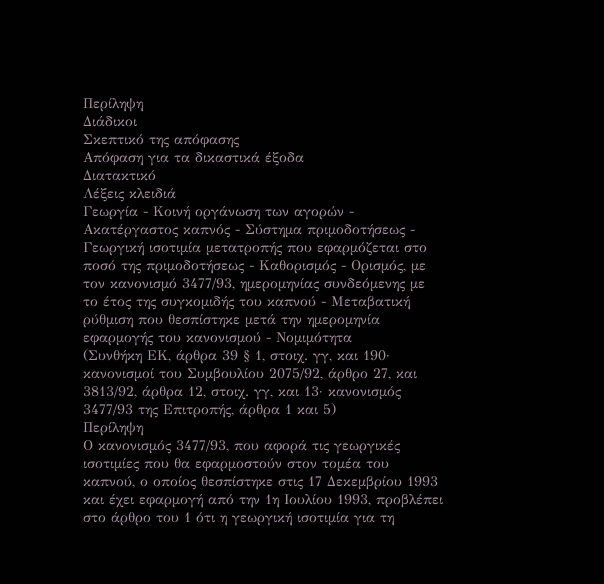Περίληψη
Διάδικοι
Σκεπτικό της απόφασης
Απόφαση για τα δικαστικά έξοδα
Διατακτικό
Λέξεις κλειδιά
Γεωργία - Κοινή οργάνωση των αγορών - Ακατέργαστος καπνός - Σύστημα πριμοδοτήσεως - Γεωργική ισοτιμία μετατροπής που εφαρμόζεται στο ποσό της πριμοδοτήσεως - Καθορισμός - Ορισμός, με τον κανονισμό 3477/93, ημερομηνίας συνδεόμενης με το έτος της συγκομιδής του καπνού - Μεταβατική ρύθμιση που θεσπίστηκε μετά την ημερομηνία εφαρμογής του κανονισμού - Νομιμότητα
(Συνθήκη ΕΚ, άρθρα 39 § 1, στοιχ. γγ, και 190· κανονισμοί του Συμβουλίου 2075/92, άρθρο 27, και 3813/92, άρθρα 12, στοιχ. γγ, και 13· κανονισμός 3477/93 της Επιτροπής, άρθρα 1 και 5)
Περίληψη
Ο κανονισμός 3477/93, που αφορά τις γεωργικές ισοτιμίες που θα εφαρμοστούν στον τομέα του καπνού, ο οποίος θεσπίστηκε στις 17 Δεκεμβρίου 1993 και έχει εφαρμογή από την 1η Ιουλίου 1993, προβλέπει στο άρθρο του 1 ότι η γεωργική ισοτιμία για τη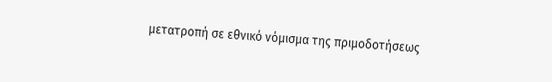μετατροπή σε εθνικό νόμισμα της πριμοδοτήσεως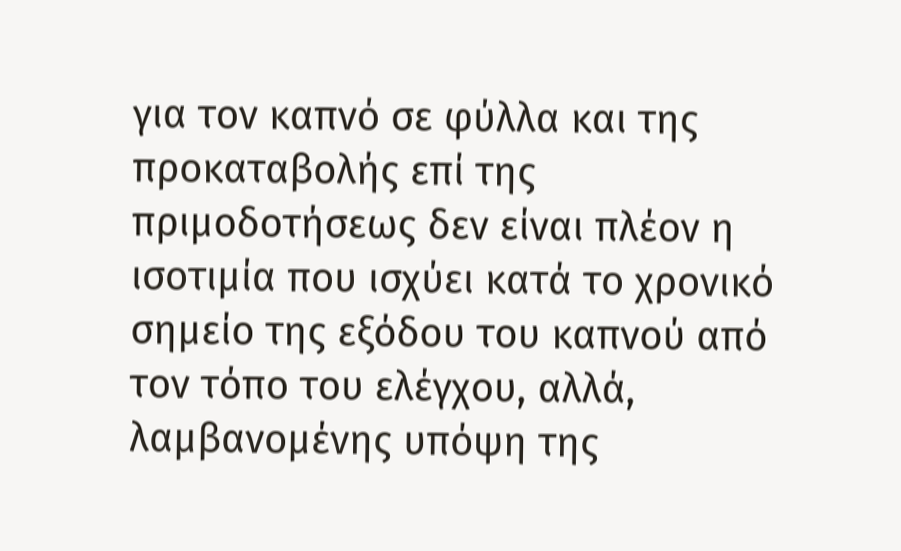για τον καπνό σε φύλλα και της προκαταβολής επί της πριμοδοτήσεως δεν είναι πλέον η ισοτιμία που ισχύει κατά το χρονικό σημείο της εξόδου του καπνού από τον τόπο του ελέγχου, αλλά, λαμβανομένης υπόψη της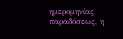ημερομηνίας παραδόσεως, η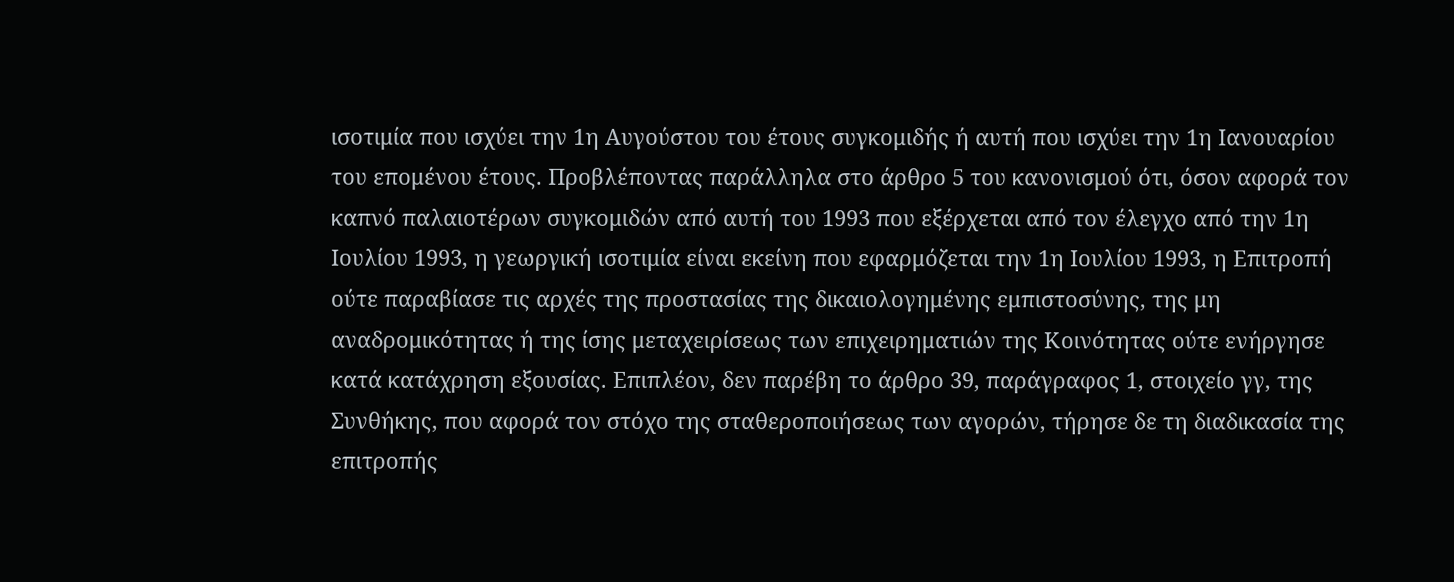ισοτιμία που ισχύει την 1η Αυγούστου του έτους συγκομιδής ή αυτή που ισχύει την 1η Ιανουαρίου του επομένου έτους. Προβλέποντας παράλληλα στο άρθρο 5 του κανονισμού ότι, όσον αφορά τον καπνό παλαιοτέρων συγκομιδών από αυτή του 1993 που εξέρχεται από τον έλεγχο από την 1η Ιουλίου 1993, η γεωργική ισοτιμία είναι εκείνη που εφαρμόζεται την 1η Ιουλίου 1993, η Επιτροπή ούτε παραβίασε τις αρχές της προστασίας της δικαιολογημένης εμπιστοσύνης, της μη αναδρομικότητας ή της ίσης μεταχειρίσεως των επιχειρηματιών της Κοινότητας ούτε ενήργησε κατά κατάχρηση εξουσίας. Επιπλέον, δεν παρέβη το άρθρο 39, παράγραφος 1, στοιχείο γγ, της Συνθήκης, που αφορά τον στόχο της σταθεροποιήσεως των αγορών, τήρησε δε τη διαδικασία της επιτροπής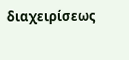διαχειρίσεως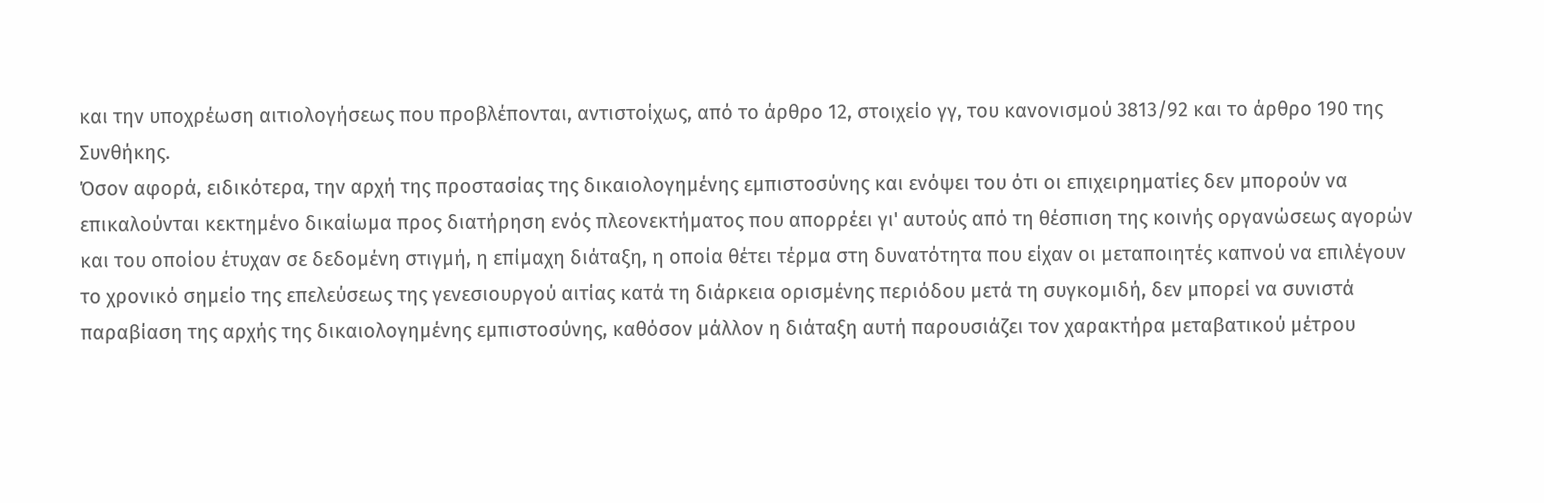και την υποχρέωση αιτιολογήσεως που προβλέπονται, αντιστοίχως, από το άρθρο 12, στοιχείο γγ, του κανονισμού 3813/92 και το άρθρο 190 της Συνθήκης.
Όσον αφορά, ειδικότερα, την αρχή της προστασίας της δικαιολογημένης εμπιστοσύνης και ενόψει του ότι οι επιχειρηματίες δεν μπορούν να επικαλούνται κεκτημένο δικαίωμα προς διατήρηση ενός πλεονεκτήματος που απορρέει γι' αυτούς από τη θέσπιση της κοινής οργανώσεως αγορών και του οποίου έτυχαν σε δεδομένη στιγμή, η επίμαχη διάταξη, η οποία θέτει τέρμα στη δυνατότητα που είχαν οι μεταποιητές καπνού να επιλέγουν το χρονικό σημείο της επελεύσεως της γενεσιουργού αιτίας κατά τη διάρκεια ορισμένης περιόδου μετά τη συγκομιδή, δεν μπορεί να συνιστά παραβίαση της αρχής της δικαιολογημένης εμπιστοσύνης, καθόσον μάλλον η διάταξη αυτή παρουσιάζει τον χαρακτήρα μεταβατικού μέτρου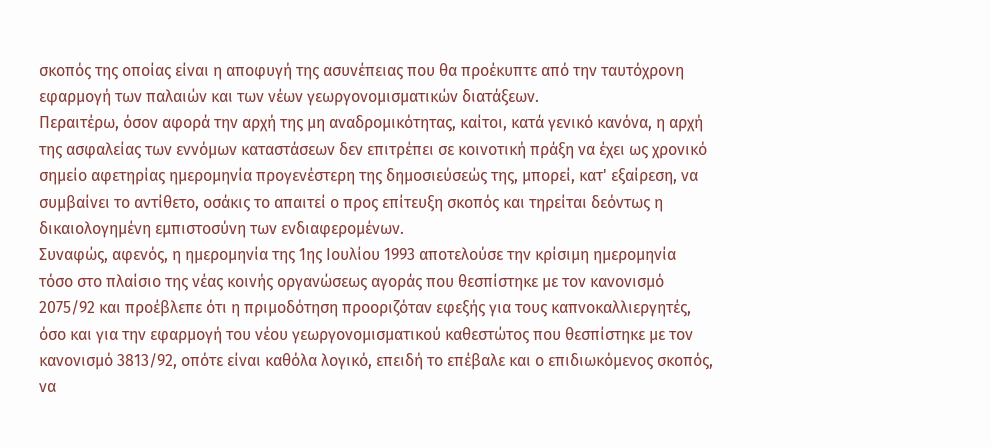σκοπός της οποίας είναι η αποφυγή της ασυνέπειας που θα προέκυπτε από την ταυτόχρονη εφαρμογή των παλαιών και των νέων γεωργονομισματικών διατάξεων.
Περαιτέρω, όσον αφορά την αρχή της μη αναδρομικότητας, καίτοι, κατά γενικό κανόνα, η αρχή της ασφαλείας των εννόμων καταστάσεων δεν επιτρέπει σε κοινοτική πράξη να έχει ως χρονικό σημείο αφετηρίας ημερομηνία προγενέστερη της δημοσιεύσεώς της, μπορεί, κατ' εξαίρεση, να συμβαίνει το αντίθετο, οσάκις το απαιτεί ο προς επίτευξη σκοπός και τηρείται δεόντως η δικαιολογημένη εμπιστοσύνη των ενδιαφερομένων.
Συναφώς, αφενός, η ημερομηνία της 1ης Ιουλίου 1993 αποτελούσε την κρίσιμη ημερομηνία τόσο στο πλαίσιο της νέας κοινής οργανώσεως αγοράς που θεσπίστηκε με τον κανονισμό 2075/92 και προέβλεπε ότι η πριμοδότηση προοριζόταν εφεξής για τους καπνοκαλλιεργητές, όσο και για την εφαρμογή του νέου γεωργονομισματικού καθεστώτος που θεσπίστηκε με τον κανονισμό 3813/92, οπότε είναι καθόλα λογικό, επειδή το επέβαλε και ο επιδιωκόμενος σκοπός, να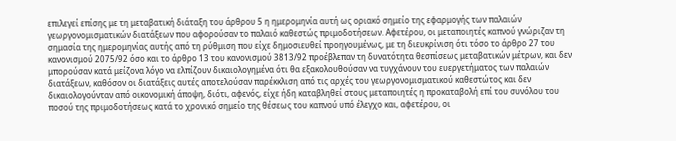επιλεγεί επίσης με τη μεταβατική διάταξη του άρθρου 5 η ημερομηνία αυτή ως οριακό σημείο της εφαρμογής των παλαιών γεωργονομισματικών διατάξεων που αφορούσαν το παλαιό καθεστώς πριμοδοτήσεων. Αφετέρου, οι μεταποιητές καπνού γνώριζαν τη σημασία της ημερομηνίας αυτής από τη ρύθμιση που είχε δημοσιευθεί προηγουμένως, με τη διευκρίνιση ότι τόσο το άρθρο 27 του κανονισμού 2075/92 όσο και το άρθρο 13 του κανονισμού 3813/92 προέβλεπαν τη δυνατότητα θεσπίσεως μεταβατικών μέτρων, και δεν μπορούσαν κατά μείζονα λόγο να ελπίζουν δικαιολογημένα ότι θα εξακολουθούσαν να τυγχάνουν του ευεργετήματος των παλαιών διατάξεων, καθόσον οι διατάξεις αυτές αποτελούσαν παρέκκλιση από τις αρχές του γεωργονομισματικού καθεστώτος και δεν δικαιολογούνταν από οικονομική άποψη, διότι, αφενός, είχε ήδη καταβληθεί στους μεταποιητές η προκαταβολή επί του συνόλου του ποσού της πριμοδοτήσεως κατά το χρονικό σημείο της θέσεως του καπνού υπό έλεγχο και, αφετέρου, οι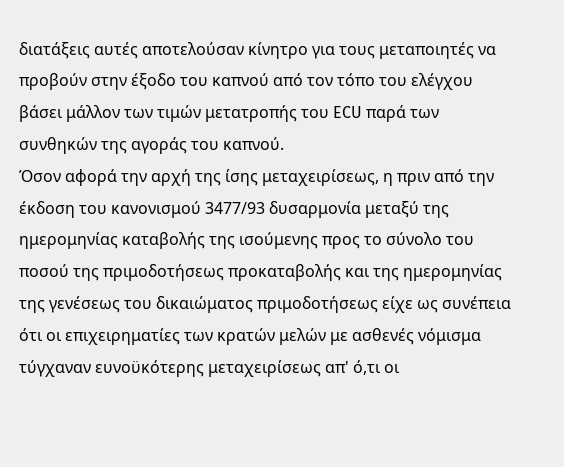διατάξεις αυτές αποτελούσαν κίνητρο για τους μεταποιητές να προβούν στην έξοδο του καπνού από τον τόπο του ελέγχου βάσει μάλλον των τιμών μετατροπής του ECU παρά των συνθηκών της αγοράς του καπνού.
Όσον αφορά την αρχή της ίσης μεταχειρίσεως, η πριν από την έκδοση του κανονισμού 3477/93 δυσαρμονία μεταξύ της ημερομηνίας καταβολής της ισούμενης προς το σύνολο του ποσού της πριμοδοτήσεως προκαταβολής και της ημερομηνίας της γενέσεως του δικαιώματος πριμοδοτήσεως είχε ως συνέπεια ότι οι επιχειρηματίες των κρατών μελών με ασθενές νόμισμα τύγχαναν ευνοϋκότερης μεταχειρίσεως απ' ό,τι οι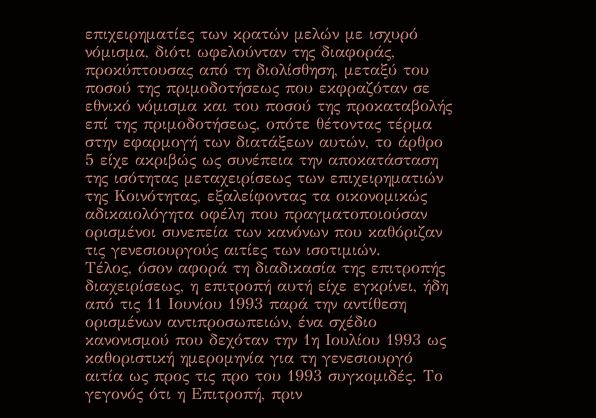επιχειρηματίες των κρατών μελών με ισχυρό νόμισμα, διότι ωφελούνταν της διαφοράς, προκύπτουσας από τη διολίσθηση, μεταξύ του ποσού της πριμοδοτήσεως που εκφραζόταν σε εθνικό νόμισμα και του ποσού της προκαταβολής επί της πριμοδοτήσεως, οπότε θέτοντας τέρμα στην εφαρμογή των διατάξεων αυτών, το άρθρο 5 είχε ακριβώς ως συνέπεια την αποκατάσταση της ισότητας μεταχειρίσεως των επιχειρηματιών της Κοινότητας, εξαλείφοντας τα οικονομικώς αδικαιολόγητα οφέλη που πραγματοποιούσαν ορισμένοι συνεπεία των κανόνων που καθόριζαν τις γενεσιουργούς αιτίες των ισοτιμιών.
Τέλος, όσον αφορά τη διαδικασία της επιτροπής διαχειρίσεως, η επιτροπή αυτή είχε εγκρίνει, ήδη από τις 11 Ιουνίου 1993 παρά την αντίθεση ορισμένων αντιπροσωπειών, ένα σχέδιο κανονισμού που δεχόταν την 1η Ιουλίου 1993 ως καθοριστική ημερομηνία για τη γενεσιουργό αιτία ως προς τις προ του 1993 συγκομιδές. Το γεγονός ότι η Επιτροπή, πριν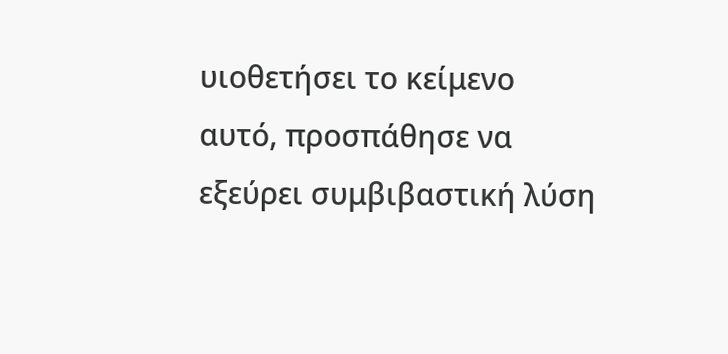υιοθετήσει το κείμενο αυτό, προσπάθησε να εξεύρει συμβιβαστική λύση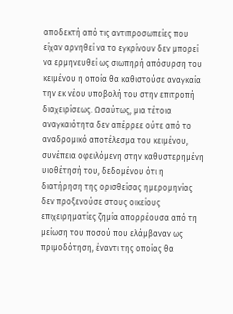αποδεκτή από τις αντιπροσωπείες που είχαν αρνηθεί να το εγκρίνουν δεν μπορεί να ερμηνευθεί ως σιωπηρή απόσυρση του κειμένου η οποία θα καθιστούσε αναγκαία την εκ νέου υποβολή του στην επιτροπή διαχειρίσεως. Ωσαύτως, μια τέτοια αναγκαιότητα δεν απέρρεε ούτε από το αναδρομικό αποτέλεσμα του κειμένου, συνέπεια οφειλόμενη στην καθυστερημένη υιοθέτησή του, δεδομένου ότι η διατήρηση της ορισθείσας ημερομηνίας δεν προξενούσε στους οικείους επιχειρηματίες ζημία απορρέουσα από τη μείωση του ποσού που ελάμβαναν ως πριμοδότηση, έναντι της οποίας θα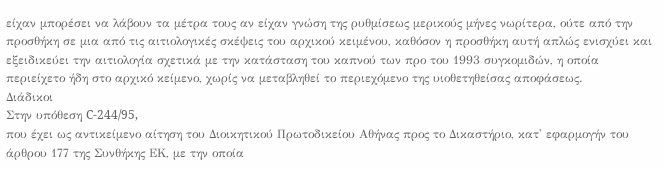είχαν μπορέσει να λάβουν τα μέτρα τους αν είχαν γνώση της ρυθμίσεως μερικούς μήνες νωρίτερα, ούτε από την προσθήκη σε μια από τις αιτιολογικές σκέψεις του αρχικού κειμένου, καθόσον η προσθήκη αυτή απλώς ενισχύει και εξειδικεύει την αιτιολογία σχετικά με την κατάσταση του καπνού των προ του 1993 συγκομιδών, η οποία περιείχετο ήδη στο αρχικό κείμενο, χωρίς να μεταβληθεί το περιεχόμενο της υιοθετηθείσας αποφάσεως.
Διάδικοι
Στην υπόθεση C-244/95,
που έχει ως αντικείμενο αίτηση του Διοικητικού Πρωτοδικείου Αθήνας προς το Δικαστήριο, κατ' εφαρμογήν του άρθρου 177 της Συνθήκης ΕΚ, με την οποία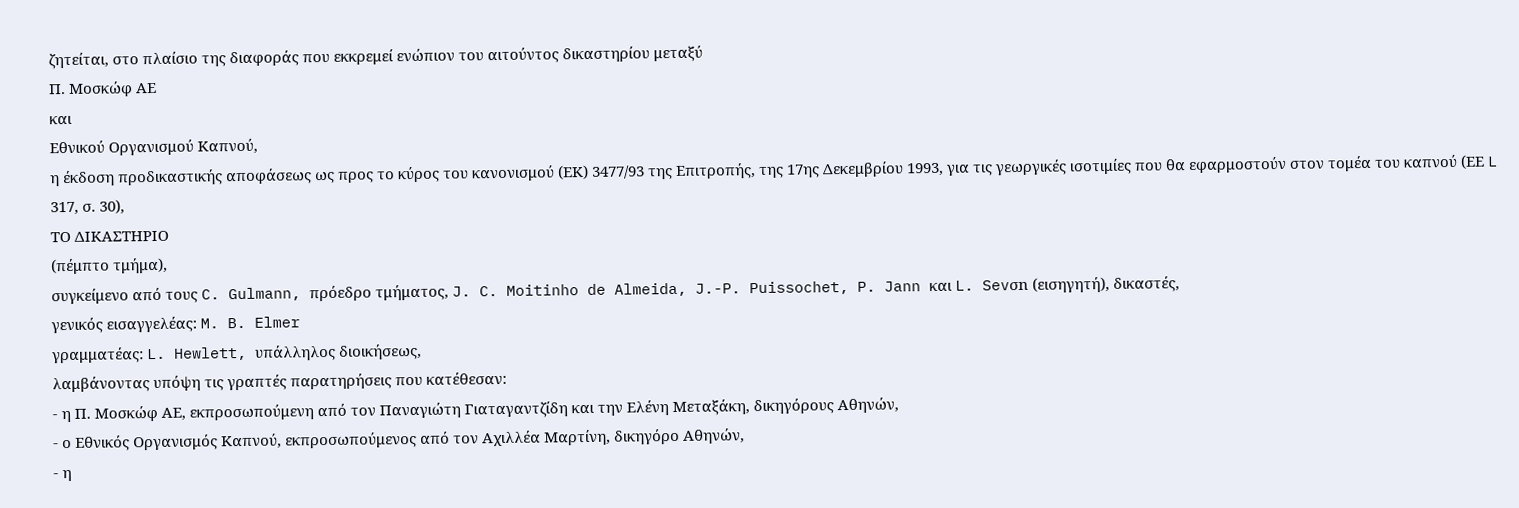ζητείται, στο πλαίσιο της διαφοράς που εκκρεμεί ενώπιον του αιτούντος δικαστηρίου μεταξύ
Π. Μοσκώφ ΑΕ
και
Εθνικού Οργανισμού Καπνού,
η έκδοση προδικαστικής αποφάσεως ως προς το κύρος του κανονισμού (ΕΚ) 3477/93 της Επιτροπής, της 17ης Δεκεμβρίου 1993, για τις γεωργικές ισοτιμίες που θα εφαρμοστούν στον τομέα του καπνού (ΕΕ L 317, σ. 30),
ΤΟ ΔΙΚΑΣΤΗΡΙΟ
(πέμπτο τμήμα),
συγκείμενο από τους C. Gulmann, πρόεδρο τμήματος, J. C. Moitinho de Almeida, J.-P. Puissochet, P. Jann και L. Sevσn (εισηγητή), δικαστές,
γενικός εισαγγελέας: M. B. Elmer
γραμματέας: L. Hewlett, υπάλληλος διοικήσεως,
λαμβάνοντας υπόψη τις γραπτές παρατηρήσεις που κατέθεσαν:
- η Π. Μοσκώφ ΑΕ, εκπροσωπούμενη από τον Παναγιώτη Γιαταγαντζίδη και την Ελένη Μεταξάκη, δικηγόρους Αθηνών,
- ο Εθνικός Οργανισμός Καπνού, εκπροσωπούμενος από τον Αχιλλέα Μαρτίνη, δικηγόρο Αθηνών,
- η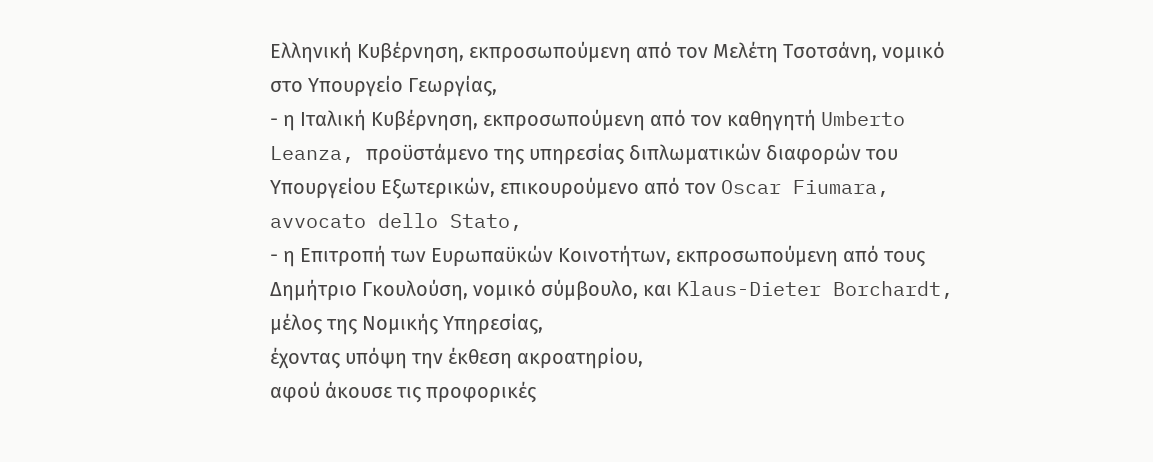Ελληνική Κυβέρνηση, εκπροσωπούμενη από τον Μελέτη Τσοτσάνη, νομικό στο Υπουργείο Γεωργίας,
- η Ιταλική Κυβέρνηση, εκπροσωπούμενη από τον καθηγητή Umberto Leanza, προϋστάμενο της υπηρεσίας διπλωματικών διαφορών του Υπουργείου Εξωτερικών, επικουρούμενο από τον Oscar Fiumara, avvocato dello Stato,
- η Επιτροπή των Ευρωπαϋκών Κοινοτήτων, εκπροσωπούμενη από τους Δημήτριο Γκουλούση, νομικό σύμβουλο, και Klaus-Dieter Borchardt, μέλος της Νομικής Υπηρεσίας,
έχοντας υπόψη την έκθεση ακροατηρίου,
αφού άκουσε τις προφορικές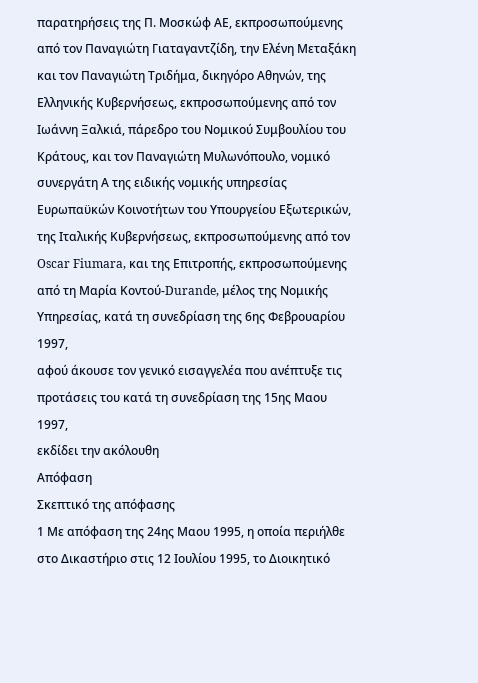παρατηρήσεις της Π. Μοσκώφ ΑΕ, εκπροσωπούμενης από τον Παναγιώτη Γιαταγαντζίδη, την Ελένη Μεταξάκη και τον Παναγιώτη Τριδήμα, δικηγόρο Αθηνών, της Ελληνικής Κυβερνήσεως, εκπροσωπούμενης από τον Ιωάννη Ξαλκιά, πάρεδρο του Νομικού Συμβουλίου του Κράτους, και τον Παναγιώτη Μυλωνόπουλο, νομικό συνεργάτη Α της ειδικής νομικής υπηρεσίας Ευρωπαϋκών Κοινοτήτων του Υπουργείου Εξωτερικών, της Ιταλικής Κυβερνήσεως, εκπροσωπούμενης από τον Oscar Fiumara, και της Επιτροπής, εκπροσωπούμενης από τη Μαρία Κοντού-Durande, μέλος της Νομικής Υπηρεσίας, κατά τη συνεδρίαση της 6ης Φεβρουαρίου 1997,
αφού άκουσε τον γενικό εισαγγελέα που ανέπτυξε τις προτάσεις του κατά τη συνεδρίαση της 15ης Μαου 1997,
εκδίδει την ακόλουθη
Απόφαση
Σκεπτικό της απόφασης
1 Με απόφαση της 24ης Μαου 1995, η οποία περιήλθε στο Δικαστήριο στις 12 Ιουλίου 1995, το Διοικητικό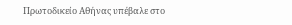Πρωτοδικείο Αθήνας υπέβαλε στο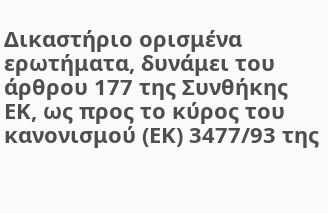Δικαστήριο ορισμένα ερωτήματα, δυνάμει του άρθρου 177 της Συνθήκης ΕΚ, ως προς το κύρος του κανονισμού (ΕΚ) 3477/93 της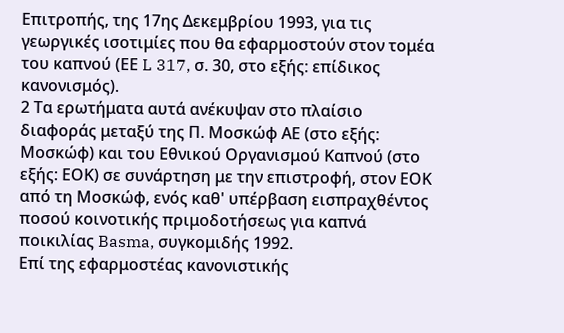Επιτροπής, της 17ης Δεκεμβρίου 1993, για τις γεωργικές ισοτιμίες που θα εφαρμοστούν στον τομέα του καπνού (ΕΕ L 317, σ. 30, στο εξής: επίδικος κανονισμός).
2 Τα ερωτήματα αυτά ανέκυψαν στο πλαίσιο διαφοράς μεταξύ της Π. Μοσκώφ ΑΕ (στο εξής: Μοσκώφ) και του Εθνικού Οργανισμού Καπνού (στο εξής: ΕΟΚ) σε συνάρτηση με την επιστροφή, στον ΕΟΚ από τη Μοσκώφ, ενός καθ' υπέρβαση εισπραχθέντος ποσού κοινοτικής πριμοδοτήσεως για καπνά ποικιλίας Basma, συγκομιδής 1992.
Επί της εφαρμοστέας κανονιστικής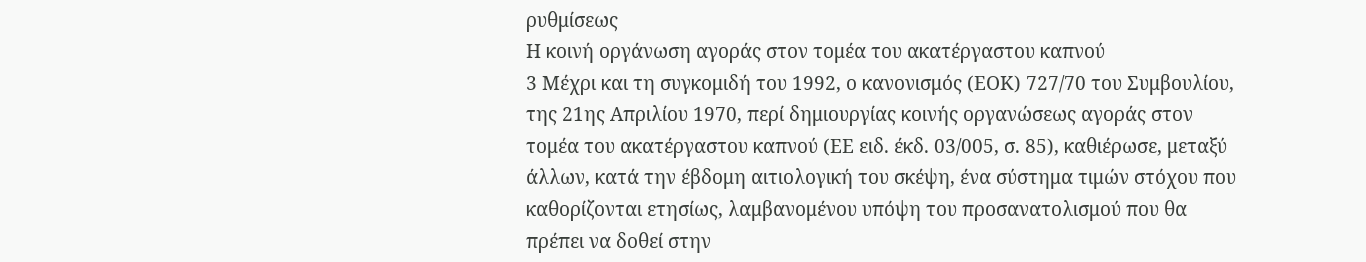ρυθμίσεως
Η κοινή οργάνωση αγοράς στον τομέα του ακατέργαστου καπνού
3 Μέχρι και τη συγκομιδή του 1992, ο κανονισμός (ΕΟΚ) 727/70 του Συμβουλίου, της 21ης Απριλίου 1970, περί δημιουργίας κοινής οργανώσεως αγοράς στον τομέα του ακατέργαστου καπνού (ΕΕ ειδ. έκδ. 03/005, σ. 85), καθιέρωσε, μεταξύ άλλων, κατά την έβδομη αιτιολογική του σκέψη, ένα σύστημα τιμών στόχου που καθορίζονται ετησίως, λαμβανομένου υπόψη του προσανατολισμού που θα πρέπει να δοθεί στην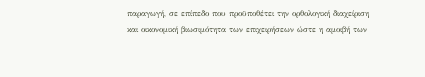παραγωγή, σε επίπεδο που προϋποθέτει την ορθολογική διαχείριση και οικονομική βιωσιμότητα των επιχειρήσεων ώστε η αμοιβή των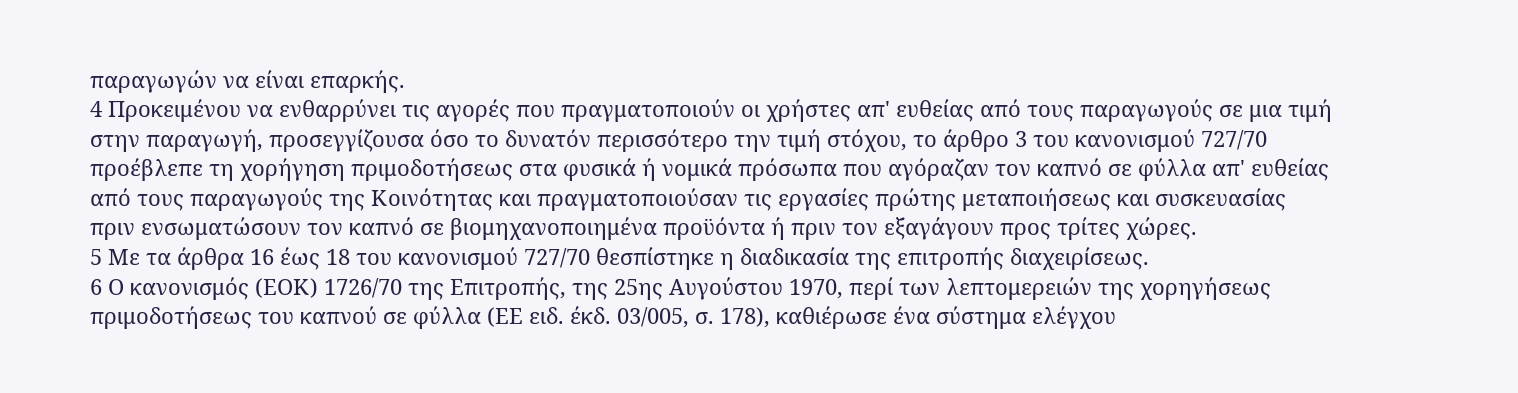παραγωγών να είναι επαρκής.
4 Προκειμένου να ενθαρρύνει τις αγορές που πραγματοποιούν οι χρήστες απ' ευθείας από τους παραγωγούς σε μια τιμή στην παραγωγή, προσεγγίζουσα όσο το δυνατόν περισσότερο την τιμή στόχου, το άρθρο 3 του κανονισμού 727/70 προέβλεπε τη χορήγηση πριμοδοτήσεως στα φυσικά ή νομικά πρόσωπα που αγόραζαν τον καπνό σε φύλλα απ' ευθείας από τους παραγωγούς της Κοινότητας και πραγματοποιούσαν τις εργασίες πρώτης μεταποιήσεως και συσκευασίας πριν ενσωματώσουν τον καπνό σε βιομηχανοποιημένα προϋόντα ή πριν τον εξαγάγουν προς τρίτες χώρες.
5 Με τα άρθρα 16 έως 18 του κανονισμού 727/70 θεσπίστηκε η διαδικασία της επιτροπής διαχειρίσεως.
6 Ο κανονισμός (ΕΟΚ) 1726/70 της Επιτροπής, της 25ης Αυγούστου 1970, περί των λεπτομερειών της χορηγήσεως πριμοδοτήσεως του καπνού σε φύλλα (ΕΕ ειδ. έκδ. 03/005, σ. 178), καθιέρωσε ένα σύστημα ελέγχου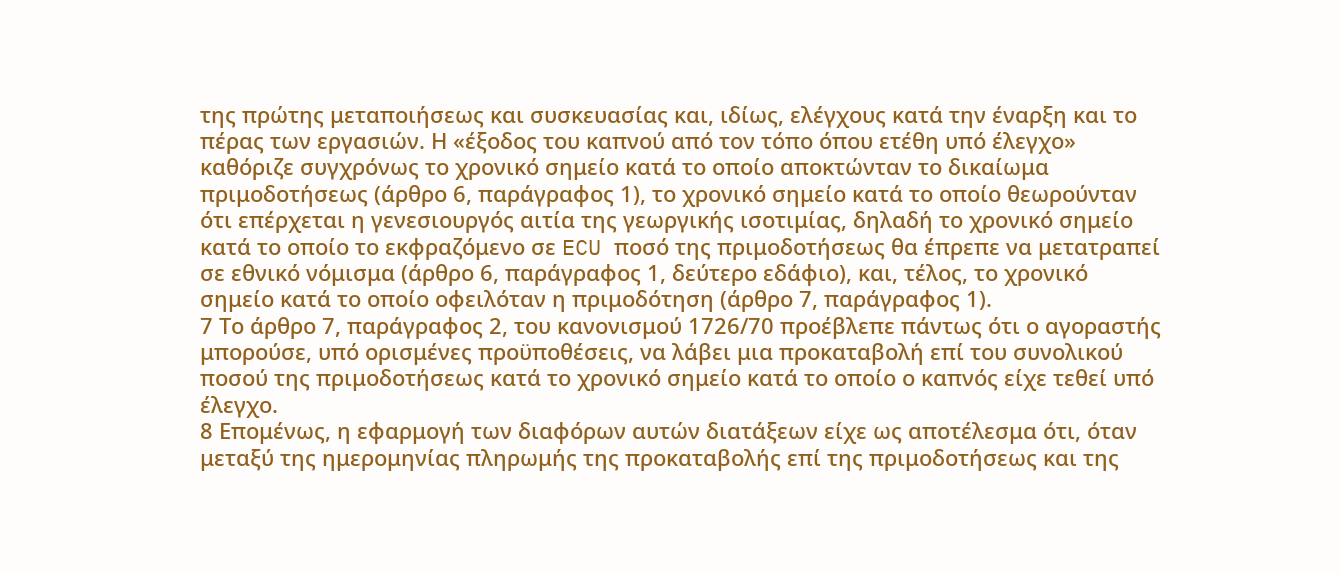της πρώτης μεταποιήσεως και συσκευασίας και, ιδίως, ελέγχους κατά την έναρξη και το πέρας των εργασιών. Η «έξοδος του καπνού από τον τόπο όπου ετέθη υπό έλεγχο» καθόριζε συγχρόνως το χρονικό σημείο κατά το οποίο αποκτώνταν το δικαίωμα πριμοδοτήσεως (άρθρο 6, παράγραφος 1), το χρονικό σημείο κατά το οποίο θεωρούνταν ότι επέρχεται η γενεσιουργός αιτία της γεωργικής ισοτιμίας, δηλαδή το χρονικό σημείο κατά το οποίο το εκφραζόμενο σε ECU ποσό της πριμοδοτήσεως θα έπρεπε να μετατραπεί σε εθνικό νόμισμα (άρθρο 6, παράγραφος 1, δεύτερο εδάφιο), και, τέλος, το χρονικό σημείο κατά το οποίο οφειλόταν η πριμοδότηση (άρθρο 7, παράγραφος 1).
7 Το άρθρο 7, παράγραφος 2, του κανονισμού 1726/70 προέβλεπε πάντως ότι ο αγοραστής μπορούσε, υπό ορισμένες προϋποθέσεις, να λάβει μια προκαταβολή επί του συνολικού ποσού της πριμοδοτήσεως κατά το χρονικό σημείο κατά το οποίο ο καπνός είχε τεθεί υπό έλεγχο.
8 Επομένως, η εφαρμογή των διαφόρων αυτών διατάξεων είχε ως αποτέλεσμα ότι, όταν μεταξύ της ημερομηνίας πληρωμής της προκαταβολής επί της πριμοδοτήσεως και της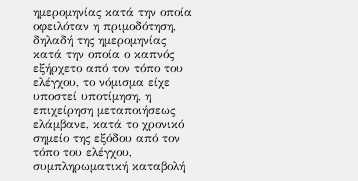ημερομηνίας κατά την οποία οφειλόταν η πριμοδότηση, δηλαδή της ημερομηνίας κατά την οποία ο καπνός εξήρχετο από τον τόπο του ελέγχου, το νόμισμα είχε υποστεί υποτίμηση, η επιχείρηση μεταποιήσεως ελάμβανε, κατά το χρονικό σημείο της εξόδου από τον τόπο του ελέγχου, συμπληρωματική καταβολή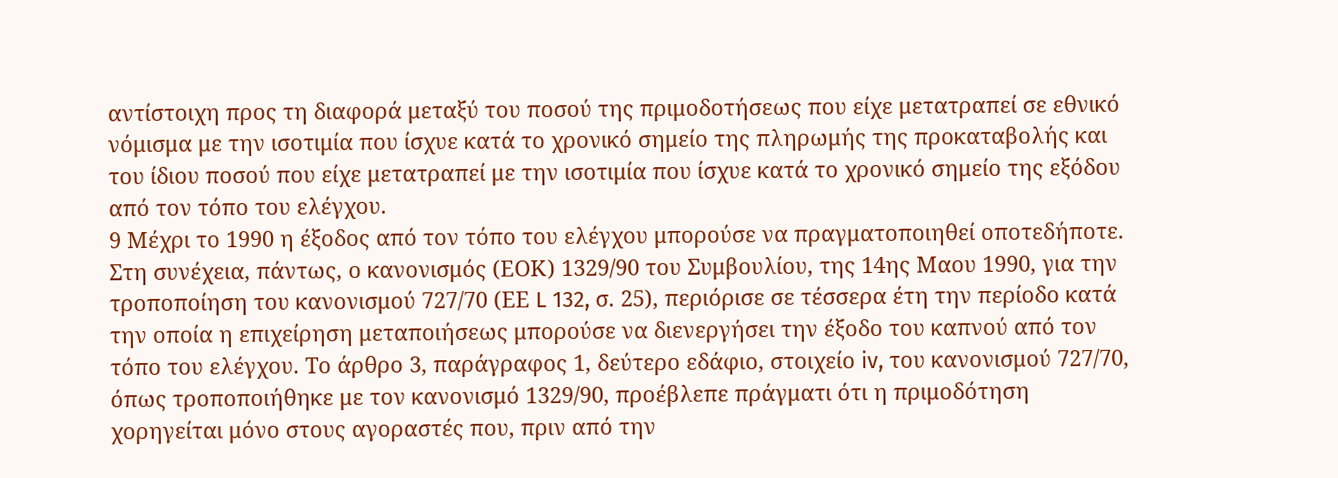αντίστοιχη προς τη διαφορά μεταξύ του ποσού της πριμοδοτήσεως που είχε μετατραπεί σε εθνικό νόμισμα με την ισοτιμία που ίσχυε κατά το χρονικό σημείο της πληρωμής της προκαταβολής και του ίδιου ποσού που είχε μετατραπεί με την ισοτιμία που ίσχυε κατά το χρονικό σημείο της εξόδου από τον τόπο του ελέγχου.
9 Μέχρι το 1990 η έξοδος από τον τόπο του ελέγχου μπορούσε να πραγματοποιηθεί οποτεδήποτε. Στη συνέχεια, πάντως, ο κανονισμός (ΕΟΚ) 1329/90 του Συμβουλίου, της 14ης Μαου 1990, για την τροποποίηση του κανονισμού 727/70 (ΕΕ L 132, σ. 25), περιόρισε σε τέσσερα έτη την περίοδο κατά την οποία η επιχείρηση μεταποιήσεως μπορούσε να διενεργήσει την έξοδο του καπνού από τον τόπο του ελέγχου. Το άρθρο 3, παράγραφος 1, δεύτερο εδάφιο, στοιχείο iv, του κανονισμού 727/70, όπως τροποποιήθηκε με τον κανονισμό 1329/90, προέβλεπε πράγματι ότι η πριμοδότηση χορηγείται μόνο στους αγοραστές που, πριν από την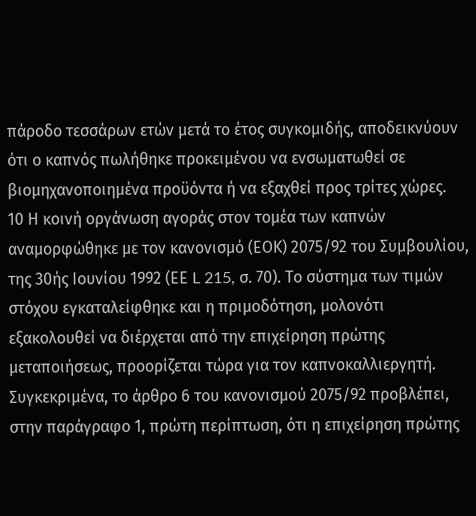πάροδο τεσσάρων ετών μετά το έτος συγκομιδής, αποδεικνύουν ότι ο καπνός πωλήθηκε προκειμένου να ενσωματωθεί σε βιομηχανοποιημένα προϋόντα ή να εξαχθεί προς τρίτες χώρες.
10 Η κοινή οργάνωση αγοράς στον τομέα των καπνών αναμορφώθηκε με τον κανονισμό (ΕΟΚ) 2075/92 του Συμβουλίου, της 30ής Ιουνίου 1992 (ΕΕ L 215, σ. 70). Το σύστημα των τιμών στόχου εγκαταλείφθηκε και η πριμοδότηση, μολονότι εξακολουθεί να διέρχεται από την επιχείρηση πρώτης μεταποιήσεως, προορίζεται τώρα για τον καπνοκαλλιεργητή. Συγκεκριμένα, το άρθρο 6 του κανονισμού 2075/92 προβλέπει, στην παράγραφο 1, πρώτη περίπτωση, ότι η επιχείρηση πρώτης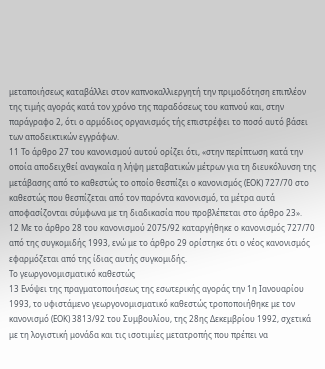μεταποιήσεως καταβάλλει στον καπνοκαλλιεργητή την πριμοδότηση επιπλέον της τιμής αγοράς κατά τον χρόνο της παραδόσεως του καπνού και, στην παράγραφο 2, ότι ο αρμόδιος οργανισμός τής επιστρέφει το ποσό αυτό βάσει των αποδεικτικών εγγράφων.
11 Το άρθρο 27 του κανονισμού αυτού ορίζει ότι, «στην περίπτωση κατά την οποία αποδειχθεί αναγκαία η λήψη μεταβατικών μέτρων για τη διευκόλυνση της μετάβασης από το καθεστώς το οποίο θεσπίζει ο κανονισμός (ΕΟΚ) 727/70 στο καθεστώς που θεσπίζεται από τον παρόντα κανονισμό, τα μέτρα αυτά αποφασίζονται σύμφωνα με τη διαδικασία που προβλέπεται στο άρθρο 23».
12 Με το άρθρο 28 του κανονισμού 2075/92 καταργήθηκε ο κανονισμός 727/70 από της συγκομιδής 1993, ενώ με το άρθρο 29 ορίστηκε ότι ο νέος κανονισμός εφαρμόζεται από της ίδιας αυτής συγκομιδής.
Το γεωργονομισματικό καθεστώς
13 Ενόψει της πραγματοποιήσεως της εσωτερικής αγοράς την 1η Ιανουαρίου 1993, το υφιστάμενο γεωργονομισματικό καθεστώς τροποποιήθηκε με τον κανονισμό (ΕΟΚ) 3813/92 του Συμβουλίου, της 28ης Δεκεμβρίου 1992, σχετικά με τη λογιστική μονάδα και τις ισοτιμίες μετατροπής που πρέπει να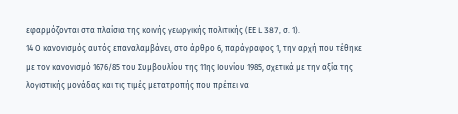εφαρμόζονται στα πλαίσια της κοινής γεωργικής πολιτικής (ΕΕ L 387, σ. 1).
14 Ο κανονισμός αυτός επαναλαμβάνει, στο άρθρο 6, παράγραφος 1, την αρχή που τέθηκε με τον κανονισμό 1676/85 του Συμβουλίου της 11ης Ιουνίου 1985, σχετικά με την αξία της λογιστικής μονάδας και τις τιμές μετατροπής που πρέπει να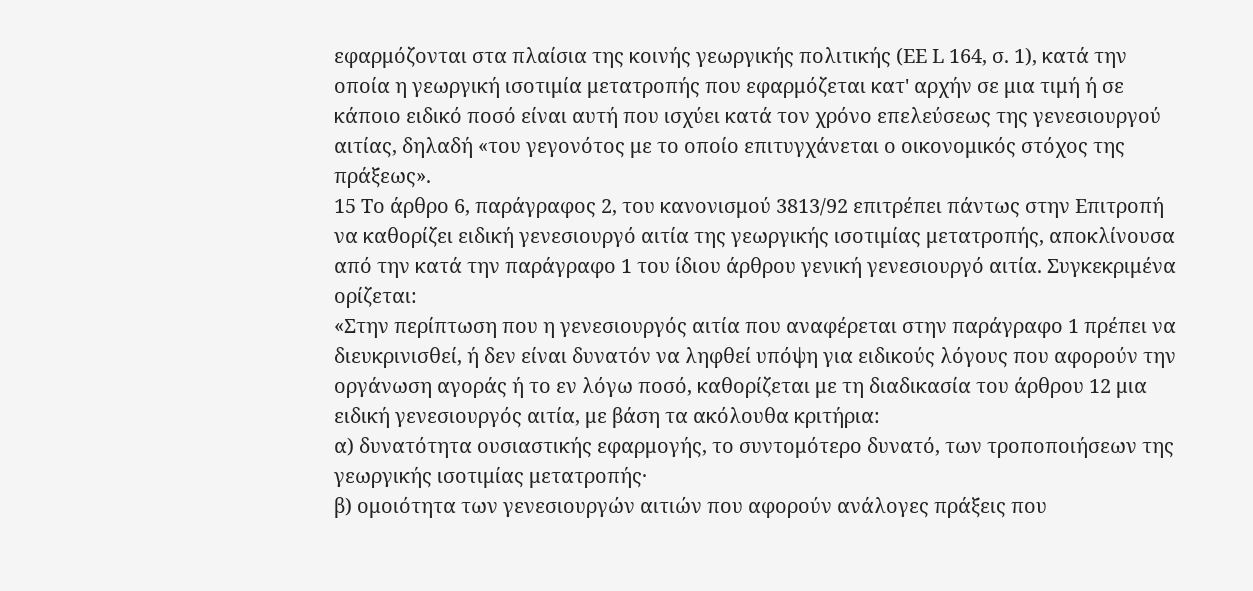εφαρμόζονται στα πλαίσια της κοινής γεωργικής πολιτικής (ΕΕ L 164, σ. 1), κατά την οποία η γεωργική ισοτιμία μετατροπής που εφαρμόζεται κατ' αρχήν σε μια τιμή ή σε κάποιο ειδικό ποσό είναι αυτή που ισχύει κατά τον χρόνο επελεύσεως της γενεσιουργού αιτίας, δηλαδή «του γεγονότος με το οποίο επιτυγχάνεται ο οικονομικός στόχος της πράξεως».
15 Το άρθρο 6, παράγραφος 2, του κανονισμού 3813/92 επιτρέπει πάντως στην Επιτροπή να καθορίζει ειδική γενεσιουργό αιτία της γεωργικής ισοτιμίας μετατροπής, αποκλίνουσα από την κατά την παράγραφο 1 του ίδιου άρθρου γενική γενεσιουργό αιτία. Συγκεκριμένα ορίζεται:
«Στην περίπτωση που η γενεσιουργός αιτία που αναφέρεται στην παράγραφο 1 πρέπει να διευκρινισθεί, ή δεν είναι δυνατόν να ληφθεί υπόψη για ειδικούς λόγους που αφορούν την οργάνωση αγοράς ή το εν λόγω ποσό, καθορίζεται με τη διαδικασία του άρθρου 12 μια ειδική γενεσιουργός αιτία, με βάση τα ακόλουθα κριτήρια:
α) δυνατότητα ουσιαστικής εφαρμογής, το συντομότερο δυνατό, των τροποποιήσεων της γεωργικής ισοτιμίας μετατροπής·
β) ομοιότητα των γενεσιουργών αιτιών που αφορούν ανάλογες πράξεις που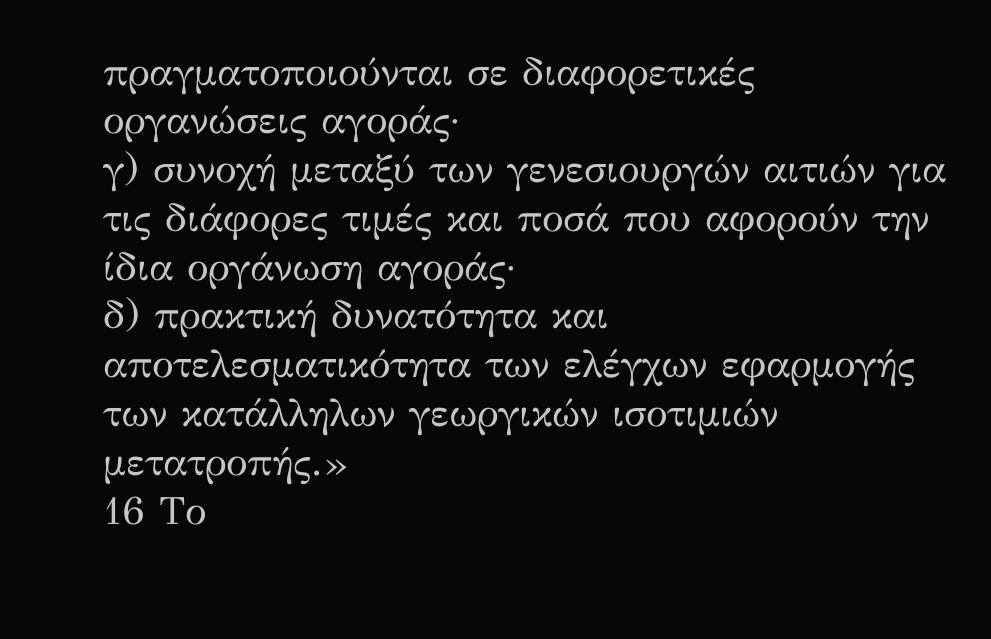πραγματοποιούνται σε διαφορετικές οργανώσεις αγοράς·
γ) συνοχή μεταξύ των γενεσιουργών αιτιών για τις διάφορες τιμές και ποσά που αφορούν την ίδια οργάνωση αγοράς·
δ) πρακτική δυνατότητα και αποτελεσματικότητα των ελέγχων εφαρμογής των κατάλληλων γεωργικών ισοτιμιών μετατροπής.»
16 Το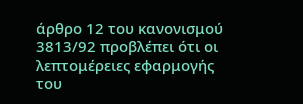άρθρο 12 του κανονισμού 3813/92 προβλέπει ότι οι λεπτομέρειες εφαρμογής του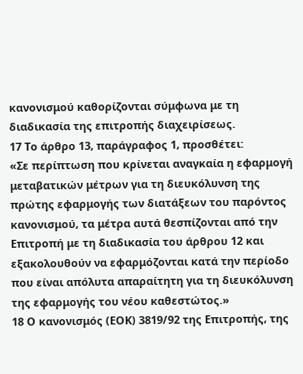κανονισμού καθορίζονται σύμφωνα με τη διαδικασία της επιτροπής διαχειρίσεως.
17 Το άρθρο 13, παράγραφος 1, προσθέτει:
«Σε περίπτωση που κρίνεται αναγκαία η εφαρμογή μεταβατικών μέτρων για τη διευκόλυνση της πρώτης εφαρμογής των διατάξεων του παρόντος κανονισμού, τα μέτρα αυτά θεσπίζονται από την Επιτροπή με τη διαδικασία του άρθρου 12 και εξακολουθούν να εφαρμόζονται κατά την περίοδο που είναι απόλυτα απαραίτητη για τη διευκόλυνση της εφαρμογής του νέου καθεστώτος.»
18 Ο κανονισμός (ΕΟΚ) 3819/92 της Επιτροπής, της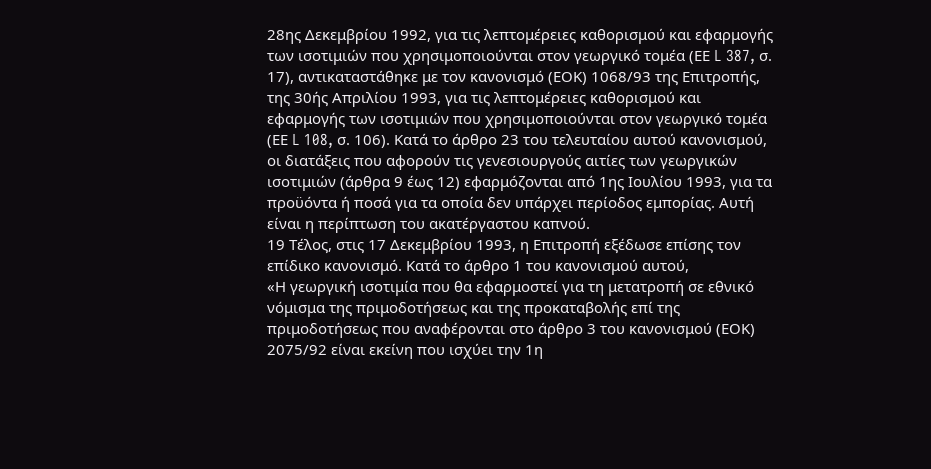28ης Δεκεμβρίου 1992, για τις λεπτομέρειες καθορισμού και εφαρμογής των ισοτιμιών που χρησιμοποιούνται στον γεωργικό τομέα (ΕΕ L 387, σ. 17), αντικαταστάθηκε με τον κανονισμό (ΕΟΚ) 1068/93 της Επιτροπής, της 30ής Απριλίου 1993, για τις λεπτομέρειες καθορισμού και εφαρμογής των ισοτιμιών που χρησιμοποιούνται στον γεωργικό τομέα (ΕΕ L 108, σ. 106). Κατά το άρθρο 23 του τελευταίου αυτού κανονισμού, οι διατάξεις που αφορούν τις γενεσιουργούς αιτίες των γεωργικών ισοτιμιών (άρθρα 9 έως 12) εφαρμόζονται από 1ης Ιουλίου 1993, για τα προϋόντα ή ποσά για τα οποία δεν υπάρχει περίοδος εμπορίας. Αυτή είναι η περίπτωση του ακατέργαστου καπνού.
19 Τέλος, στις 17 Δεκεμβρίου 1993, η Επιτροπή εξέδωσε επίσης τον επίδικο κανονισμό. Κατά το άρθρο 1 του κανονισμού αυτού,
«Η γεωργική ισοτιμία που θα εφαρμοστεί για τη μετατροπή σε εθνικό νόμισμα της πριμοδοτήσεως και της προκαταβολής επί της πριμοδοτήσεως που αναφέρονται στο άρθρο 3 του κανονισμού (ΕΟΚ) 2075/92 είναι εκείνη που ισχύει την 1η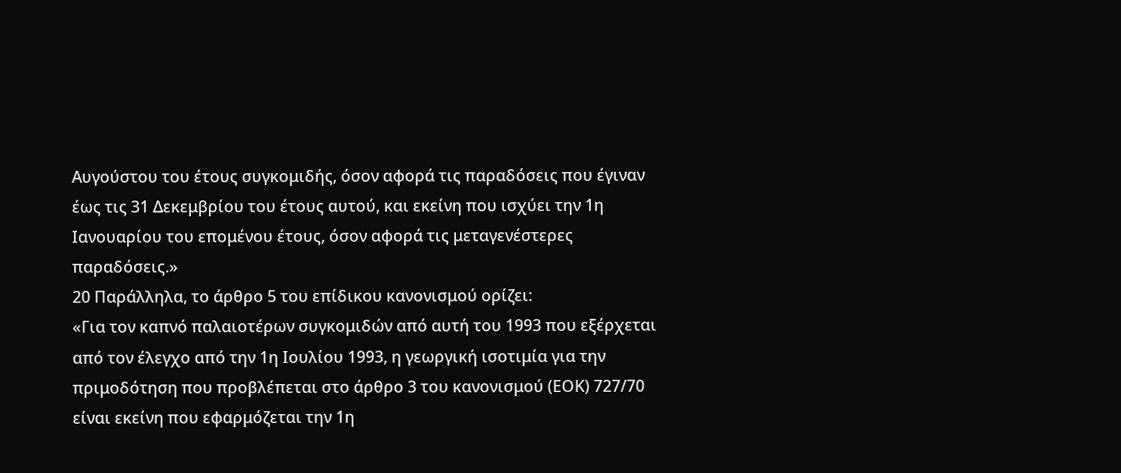Αυγούστου του έτους συγκομιδής, όσον αφορά τις παραδόσεις που έγιναν έως τις 31 Δεκεμβρίου του έτους αυτού, και εκείνη που ισχύει την 1η Ιανουαρίου του επομένου έτους, όσον αφορά τις μεταγενέστερες παραδόσεις.»
20 Παράλληλα, το άρθρο 5 του επίδικου κανονισμού ορίζει:
«Για τον καπνό παλαιοτέρων συγκομιδών από αυτή του 1993 που εξέρχεται από τον έλεγχο από την 1η Ιουλίου 1993, η γεωργική ισοτιμία για την πριμοδότηση που προβλέπεται στο άρθρο 3 του κανονισμού (ΕΟΚ) 727/70 είναι εκείνη που εφαρμόζεται την 1η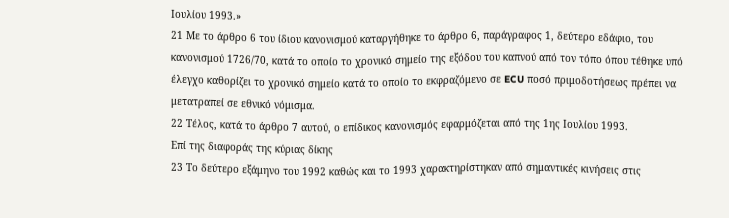Ιουλίου 1993.»
21 Με το άρθρο 6 του ίδιου κανονισμού καταργήθηκε το άρθρο 6, παράγραφος 1, δεύτερο εδάφιο, του κανονισμού 1726/70, κατά το οποίο το χρονικό σημείο της εξόδου του καπνού από τον τόπο όπου τέθηκε υπό έλεγχο καθορίζει το χρονικό σημείο κατά το οποίο το εκφραζόμενο σε ECU ποσό πριμοδοτήσεως πρέπει να μετατραπεί σε εθνικό νόμισμα.
22 Τέλος, κατά το άρθρο 7 αυτού, ο επίδικος κανονισμός εφαρμόζεται από της 1ης Ιουλίου 1993.
Επί της διαφοράς της κύριας δίκης
23 Το δεύτερο εξάμηνο του 1992 καθώς και το 1993 χαρακτηρίστηκαν από σημαντικές κινήσεις στις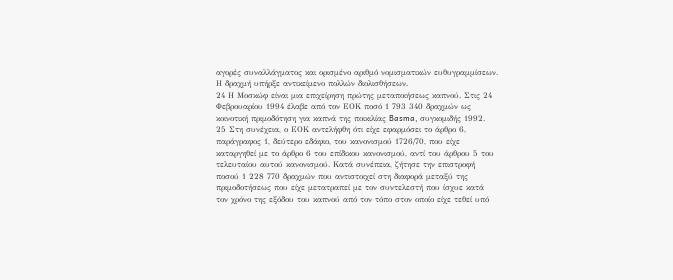αγορές συναλλάγματος και ορισμένο αριθμό νομισματικών ευθυγραμμίσεων. Η δραχμή υπήρξε αντικείμενο πολλών διολισθήσεων.
24 Η Μοσκώφ είναι μια επιχείρηση πρώτης μεταποιήσεως καπνού. Στις 24 Φεβρουαρίου 1994 έλαβε από τον ΕΟΚ ποσό 1 793 340 δραχμών ως κοινοτική πριμοδότηση για καπνά της ποικιλίας Basma, συγκομιδής 1992.
25 Στη συνέχεια, ο ΕΟΚ αντελήφθη ότι είχε εφαρμόσει το άρθρο 6, παράγραφος 1, δεύτερο εδάφιο, του κανονισμού 1726/70, που είχε καταργηθεί με το άρθρο 6 του επίδικου κανονισμού, αντί του άρθρου 5 του τελευταίου αυτού κανονισμού. Κατά συνέπεια, ζήτησε την επιστροφή ποσού 1 228 770 δραχμών που αντιστοιχεί στη διαφορά μεταξύ της πριμοδοτήσεως που είχε μετατραπεί με τον συντελεστή που ίσχυε κατά τον χρόνο της εξόδου του καπνού από τον τόπο στον οποίο είχε τεθεί υπό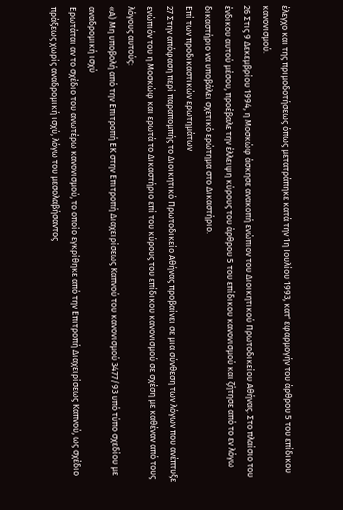έλεγχο και της πριμοδοτήσεως όπως μετατράπηκε κατά την 1η Ιουλίου 1993, κατ' εφαρμογήν του άρθρου 5 του επίδικου κανονισμού.
26 Στις 9 Δεκεμβρίου 1994, η Μοσκώφ άσκησε ανακοπή ενώπιον του Διοικητικού Πρωτοδικείου Αθήνας. Στο πλαίσιο του ένδικου αυτού μέσου, προέβαλε την έλλειψη κύρους του άρθρου 5 του επίδικου κανονισμού και ζήτησε από το εν λόγω δικαστήριο να υποβάλει σχετικό ερώτημα στο Δικαστήριο.
Επί των προδικαστικών ερωτημάτων
27 Στην απόφαση περί παραπομπής το Διοικητικό Πρωτοδικείο Αθήνας προβαίνει σε μια σύνθεση των λόγων που ανέπτυξε ενώπιόν του η Μοσκώφ και ερωτά το Δικαστήριο επί του κύρους του επίδικου κανονισμού σε σχέση με καθέναν από τους λόγους αυτούς:
«Α) Μη υποβολή από την Επιτροπή ΕΚ στην Επιτροπή Διαχειρίσεως Καπνού του κανονισμού 3477/93 υπό τύπο σχεδίου με αναδρομική ισχύ
Ερωτάται αν το σχέδιο του ανωτέρω κανονισμού, το οποίο εγκρίθηκε από την Επιτροπή Διαχειρίσεως Καπνού, ως σχέδιο πράξεως χωρίς αναδρομική ισχύ, λόγω του μεσολαβήσαντος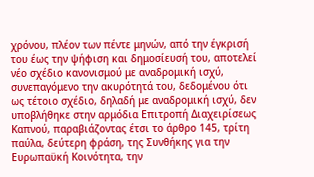χρόνου, πλέον των πέντε μηνών, από την έγκρισή του έως την ψήφιση και δημοσίευσή του, αποτελεί νέο σχέδιο κανονισμού με αναδρομική ισχύ, συνεπαγόμενο την ακυρότητά του, δεδομένου ότι ως τέτοιο σχέδιο, δηλαδή με αναδρομική ισχύ, δεν υποβλήθηκε στην αρμόδια Επιτροπή Διαχειρίσεως Καπνού, παραβιάζοντας έτσι το άρθρο 145, τρίτη παύλα, δεύτερη φράση, της Συνθήκης για την Ευρωπαϋκή Κοινότητα, την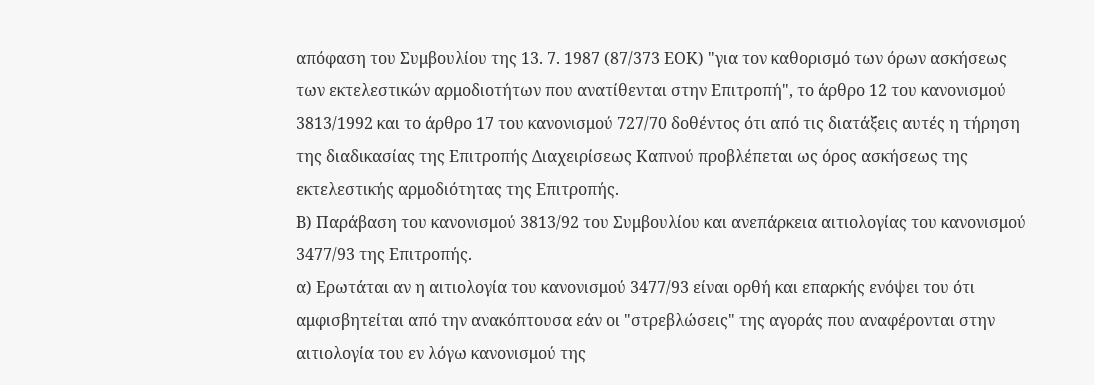απόφαση του Συμβουλίου της 13. 7. 1987 (87/373 ΕΟΚ) "για τον καθορισμό των όρων ασκήσεως των εκτελεστικών αρμοδιοτήτων που ανατίθενται στην Επιτροπή", το άρθρο 12 του κανονισμού 3813/1992 και το άρθρο 17 του κανονισμού 727/70 δοθέντος ότι από τις διατάξεις αυτές η τήρηση της διαδικασίας της Επιτροπής Διαχειρίσεως Καπνού προβλέπεται ως όρος ασκήσεως της εκτελεστικής αρμοδιότητας της Επιτροπής.
Β) Παράβαση του κανονισμού 3813/92 του Συμβουλίου και ανεπάρκεια αιτιολογίας του κανονισμού 3477/93 της Επιτροπής.
α) Ερωτάται αν η αιτιολογία του κανονισμού 3477/93 είναι ορθή και επαρκής ενόψει του ότι αμφισβητείται από την ανακόπτουσα εάν οι "στρεβλώσεις" της αγοράς που αναφέρονται στην αιτιολογία του εν λόγω κανονισμού της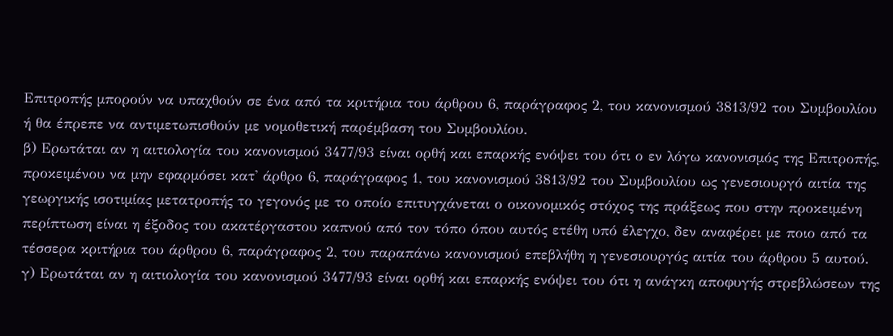Επιτροπής μπορούν να υπαχθούν σε ένα από τα κριτήρια του άρθρου 6, παράγραφος 2, του κανονισμού 3813/92 του Συμβουλίου ή θα έπρεπε να αντιμετωπισθούν με νομοθετική παρέμβαση του Συμβουλίου.
β) Ερωτάται αν η αιτιολογία του κανονισμού 3477/93 είναι ορθή και επαρκής ενόψει του ότι ο εν λόγω κανονισμός της Επιτροπής, προκειμένου να μην εφαρμόσει κατ' άρθρο 6, παράγραφος 1, του κανονισμού 3813/92 του Συμβουλίου ως γενεσιουργό αιτία της γεωργικής ισοτιμίας μετατροπής το γεγονός με το οποίο επιτυγχάνεται ο οικονομικός στόχος της πράξεως που στην προκειμένη περίπτωση είναι η έξοδος του ακατέργαστου καπνού από τον τόπο όπου αυτός ετέθη υπό έλεγχο, δεν αναφέρει με ποιο από τα τέσσερα κριτήρια του άρθρου 6, παράγραφος 2, του παραπάνω κανονισμού επεβλήθη η γενεσιουργός αιτία του άρθρου 5 αυτού.
γ) Ερωτάται αν η αιτιολογία του κανονισμού 3477/93 είναι ορθή και επαρκής ενόψει του ότι η ανάγκη αποφυγής στρεβλώσεων της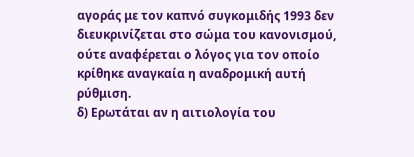αγοράς με τον καπνό συγκομιδής 1993 δεν διευκρινίζεται στο σώμα του κανονισμού, ούτε αναφέρεται ο λόγος για τον οποίο κρίθηκε αναγκαία η αναδρομική αυτή ρύθμιση.
δ) Ερωτάται αν η αιτιολογία του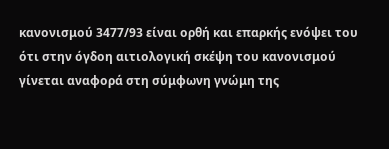κανονισμού 3477/93 είναι ορθή και επαρκής ενόψει του ότι στην όγδοη αιτιολογική σκέψη του κανονισμού γίνεται αναφορά στη σύμφωνη γνώμη της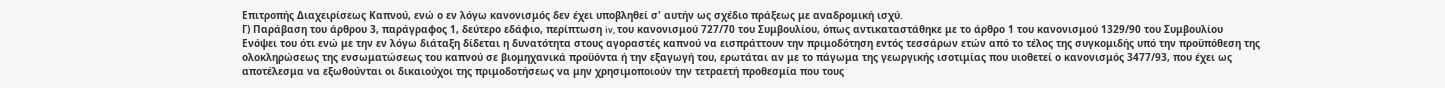Επιτροπής Διαχειρίσεως Καπνού, ενώ ο εν λόγω κανονισμός δεν έχει υποβληθεί σ' αυτήν ως σχέδιο πράξεως με αναδρομική ισχύ.
Γ) Παράβαση του άρθρου 3, παράγραφος 1, δεύτερο εδάφιο, περίπτωση iv, του κανονισμού 727/70 του Συμβουλίου, όπως αντικαταστάθηκε με το άρθρο 1 του κανονισμού 1329/90 του Συμβουλίου
Ενόψει του ότι ενώ με την εν λόγω διάταξη δίδεται η δυνατότητα στους αγοραστές καπνού να εισπράττουν την πριμοδότηση εντός τεσσάρων ετών από το τέλος της συγκομιδής υπό την προϋπόθεση της ολοκληρώσεως της ενσωματώσεως του καπνού σε βιομηχανικά προϋόντα ή την εξαγωγή του, ερωτάται αν με το πάγωμα της γεωργικής ισοτιμίας που υιοθετεί ο κανονισμός 3477/93, που έχει ως αποτέλεσμα να εξωθούνται οι δικαιούχοι της πριμοδοτήσεως να μην χρησιμοποιούν την τετραετή προθεσμία που τους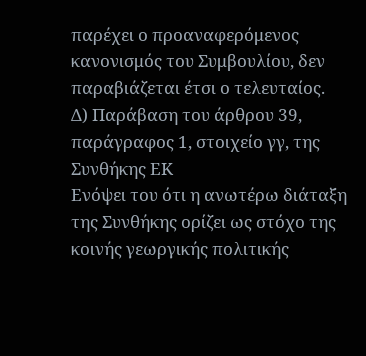παρέχει ο προαναφερόμενος κανονισμός του Συμβουλίου, δεν παραβιάζεται έτσι ο τελευταίος.
Δ) Παράβαση του άρθρου 39, παράγραφος 1, στοιχείο γγ, της Συνθήκης ΕΚ
Ενόψει του ότι η ανωτέρω διάταξη της Συνθήκης ορίζει ως στόχο της κοινής γεωργικής πολιτικής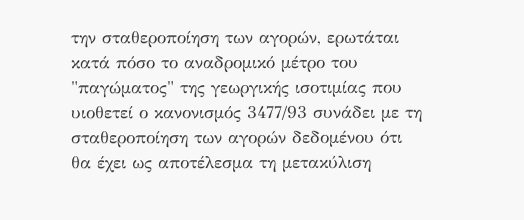την σταθεροποίηση των αγορών, ερωτάται κατά πόσο το αναδρομικό μέτρο του "παγώματος" της γεωργικής ισοτιμίας που υιοθετεί ο κανονισμός 3477/93 συνάδει με τη σταθεροποίηση των αγορών δεδομένου ότι θα έχει ως αποτέλεσμα τη μετακύλιση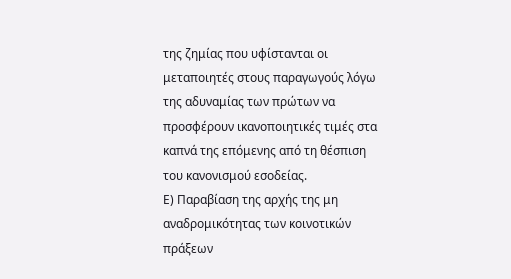της ζημίας που υφίστανται οι μεταποιητές στους παραγωγούς λόγω της αδυναμίας των πρώτων να προσφέρουν ικανοποιητικές τιμές στα καπνά της επόμενης από τη θέσπιση του κανονισμού εσοδείας.
Ε) Παραβίαση της αρχής της μη αναδρομικότητας των κοινοτικών πράξεων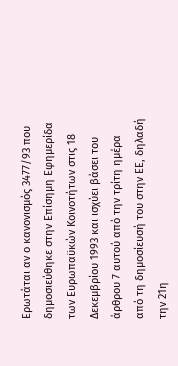Ερωτάται αν ο κανονισμός 3477/93 που δημοσιεύθηκε στην Επίσημη Εφημερίδα των Ευρωπαϋκών Κοινοτήτων στις 18 Δεκεμβρίου 1993 και ισχύει βάσει του άρθρου 7 αυτού από την τρίτη ημέρα από τη δημοσίευσή του στην ΕΕ, δηλαδή την 21η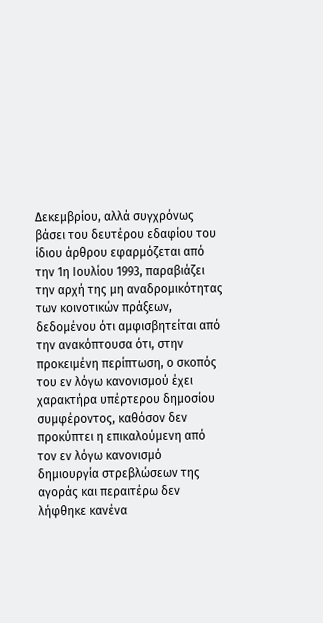Δεκεμβρίου, αλλά συγχρόνως βάσει του δευτέρου εδαφίου του ίδιου άρθρου εφαρμόζεται από την 1η Ιουλίου 1993, παραβιάζει την αρχή της μη αναδρομικότητας των κοινοτικών πράξεων, δεδομένου ότι αμφισβητείται από την ανακόπτουσα ότι, στην προκειμένη περίπτωση, ο σκοπός του εν λόγω κανονισμού έχει χαρακτήρα υπέρτερου δημοσίου συμφέροντος, καθόσον δεν προκύπτει η επικαλούμενη από τον εν λόγω κανονισμό δημιουργία στρεβλώσεων της αγοράς και περαιτέρω δεν λήφθηκε κανένα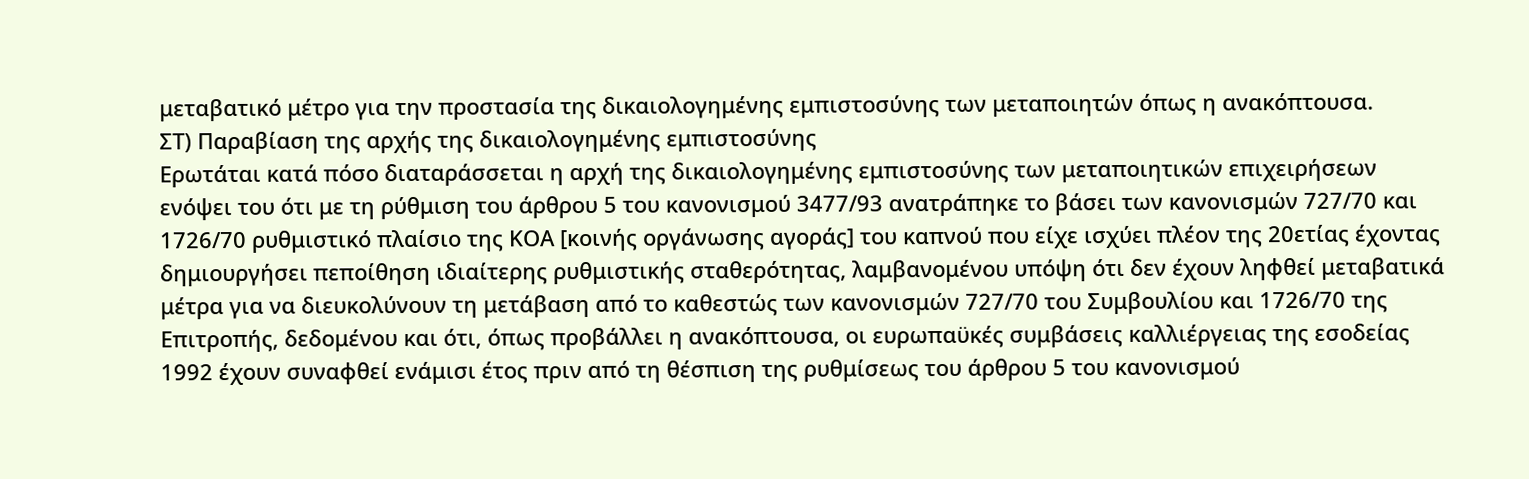μεταβατικό μέτρο για την προστασία της δικαιολογημένης εμπιστοσύνης των μεταποιητών όπως η ανακόπτουσα.
ΣΤ) Παραβίαση της αρχής της δικαιολογημένης εμπιστοσύνης
Ερωτάται κατά πόσο διαταράσσεται η αρχή της δικαιολογημένης εμπιστοσύνης των μεταποιητικών επιχειρήσεων ενόψει του ότι με τη ρύθμιση του άρθρου 5 του κανονισμού 3477/93 ανατράπηκε το βάσει των κανονισμών 727/70 και 1726/70 ρυθμιστικό πλαίσιο της ΚΟΑ [κοινής οργάνωσης αγοράς] του καπνού που είχε ισχύει πλέον της 20ετίας έχοντας δημιουργήσει πεποίθηση ιδιαίτερης ρυθμιστικής σταθερότητας, λαμβανομένου υπόψη ότι δεν έχουν ληφθεί μεταβατικά μέτρα για να διευκολύνουν τη μετάβαση από το καθεστώς των κανονισμών 727/70 του Συμβουλίου και 1726/70 της Επιτροπής, δεδομένου και ότι, όπως προβάλλει η ανακόπτουσα, οι ευρωπαϋκές συμβάσεις καλλιέργειας της εσοδείας 1992 έχουν συναφθεί ενάμισι έτος πριν από τη θέσπιση της ρυθμίσεως του άρθρου 5 του κανονισμού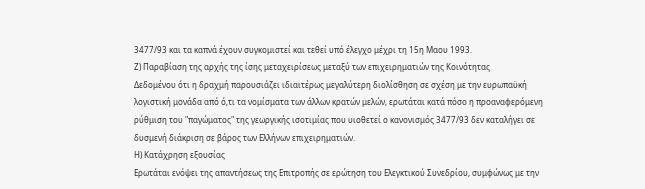3477/93 και τα καπνά έχουν συγκομιστεί και τεθεί υπό έλεγχο μέχρι τη 15η Μαου 1993.
Ζ) Παραβίαση της αρχής της ίσης μεταχειρίσεως μεταξύ των επιχειρηματιών της Κοινότητας
Δεδομένου ότι η δραχμή παρουσιάζει ιδιαιτέρως μεγαλύτερη διολίσθηση σε σχέση με την ευρωπαϋκή λογιστική μονάδα από ό,τι τα νομίσματα των άλλων κρατών μελών, ερωτάται κατά πόσο η προαναφερόμενη ρύθμιση του "παγώματος" της γεωργικής ισοτιμίας που υιοθετεί ο κανονισμός 3477/93 δεν καταλήγει σε δυσμενή διάκριση σε βάρος των Ελλήνων επιχειρηματιών.
Η) Κατάχρηση εξουσίας
Ερωτάται ενόψει της απαντήσεως της Επιτροπής σε ερώτηση του Ελεγκτικού Συνεδρίου, συμφώνως με την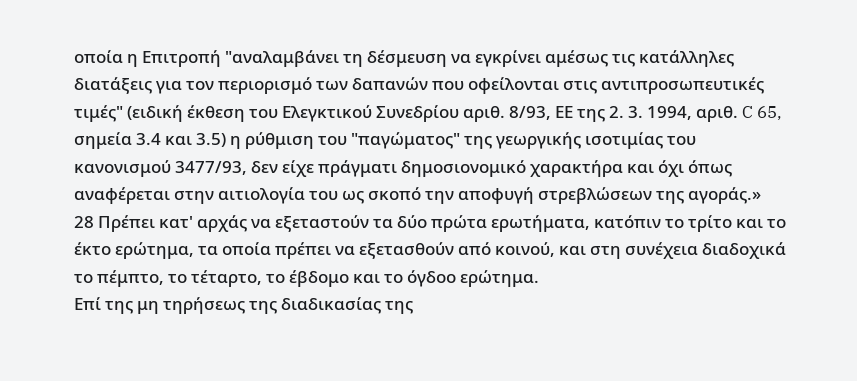οποία η Επιτροπή "αναλαμβάνει τη δέσμευση να εγκρίνει αμέσως τις κατάλληλες διατάξεις για τον περιορισμό των δαπανών που οφείλονται στις αντιπροσωπευτικές τιμές" (ειδική έκθεση του Ελεγκτικού Συνεδρίου αριθ. 8/93, ΕΕ της 2. 3. 1994, αριθ. C 65, σημεία 3.4 και 3.5) η ρύθμιση του "παγώματος" της γεωργικής ισοτιμίας του κανονισμού 3477/93, δεν είχε πράγματι δημοσιονομικό χαρακτήρα και όχι όπως αναφέρεται στην αιτιολογία του ως σκοπό την αποφυγή στρεβλώσεων της αγοράς.»
28 Πρέπει κατ' αρχάς να εξεταστούν τα δύο πρώτα ερωτήματα, κατόπιν το τρίτο και το έκτο ερώτημα, τα οποία πρέπει να εξετασθούν από κοινού, και στη συνέχεια διαδοχικά το πέμπτο, το τέταρτο, το έβδομο και το όγδοο ερώτημα.
Επί της μη τηρήσεως της διαδικασίας της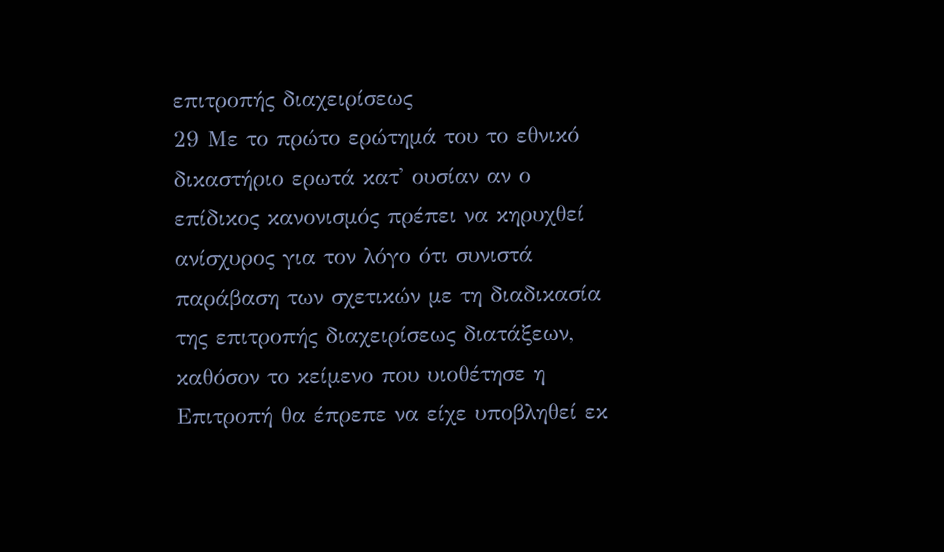επιτροπής διαχειρίσεως
29 Με το πρώτο ερώτημά του το εθνικό δικαστήριο ερωτά κατ' ουσίαν αν ο επίδικος κανονισμός πρέπει να κηρυχθεί ανίσχυρος για τον λόγο ότι συνιστά παράβαση των σχετικών με τη διαδικασία της επιτροπής διαχειρίσεως διατάξεων, καθόσον το κείμενο που υιοθέτησε η Επιτροπή θα έπρεπε να είχε υποβληθεί εκ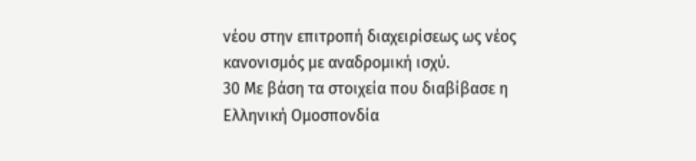νέου στην επιτροπή διαχειρίσεως ως νέος κανονισμός με αναδρομική ισχύ.
30 Με βάση τα στοιχεία που διαβίβασε η Ελληνική Ομοσπονδία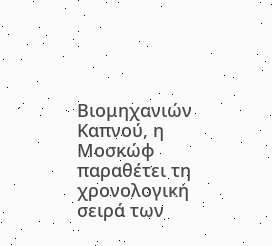Βιομηχανιών Καπνού, η Μοσκώφ παραθέτει τη χρονολογική σειρά των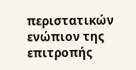περιστατικών ενώπιον της επιτροπής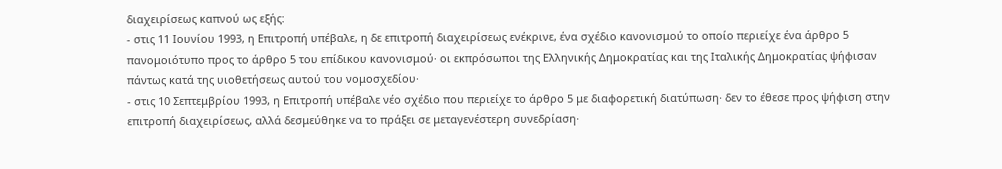διαχειρίσεως καπνού ως εξής:
- στις 11 Ιουνίου 1993, η Επιτροπή υπέβαλε, η δε επιτροπή διαχειρίσεως ενέκρινε, ένα σχέδιο κανονισμού το οποίο περιείχε ένα άρθρο 5 πανομοιότυπο προς το άρθρο 5 του επίδικου κανονισμού· οι εκπρόσωποι της Ελληνικής Δημοκρατίας και της Ιταλικής Δημοκρατίας ψήφισαν πάντως κατά της υιοθετήσεως αυτού του νομοσχεδίου·
- στις 10 Σεπτεμβρίου 1993, η Επιτροπή υπέβαλε νέο σχέδιο που περιείχε το άρθρο 5 με διαφορετική διατύπωση· δεν το έθεσε προς ψήφιση στην επιτροπή διαχειρίσεως, αλλά δεσμεύθηκε να το πράξει σε μεταγενέστερη συνεδρίαση·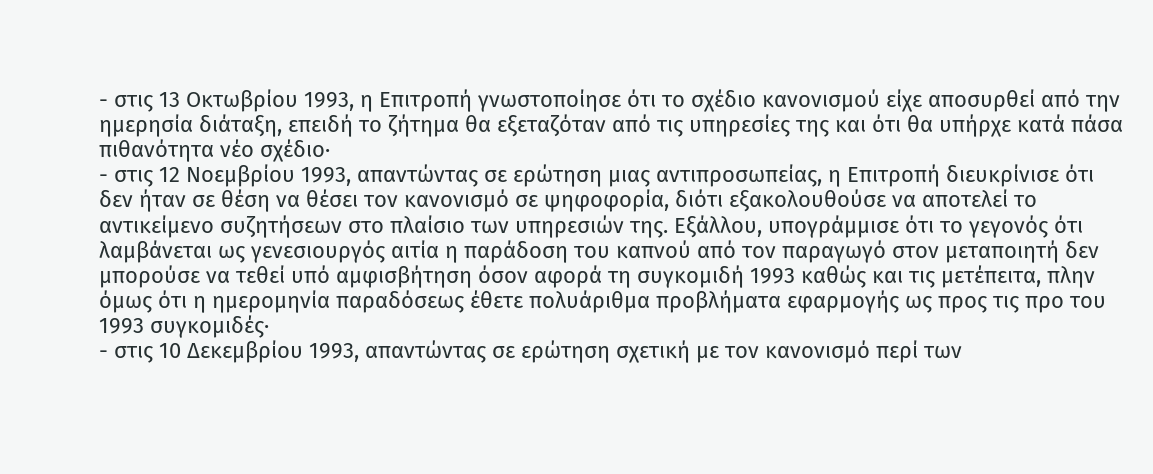- στις 13 Οκτωβρίου 1993, η Επιτροπή γνωστοποίησε ότι το σχέδιο κανονισμού είχε αποσυρθεί από την ημερησία διάταξη, επειδή το ζήτημα θα εξεταζόταν από τις υπηρεσίες της και ότι θα υπήρχε κατά πάσα πιθανότητα νέο σχέδιο·
- στις 12 Νοεμβρίου 1993, απαντώντας σε ερώτηση μιας αντιπροσωπείας, η Επιτροπή διευκρίνισε ότι δεν ήταν σε θέση να θέσει τον κανονισμό σε ψηφοφορία, διότι εξακολουθούσε να αποτελεί το αντικείμενο συζητήσεων στο πλαίσιο των υπηρεσιών της. Εξάλλου, υπογράμμισε ότι το γεγονός ότι λαμβάνεται ως γενεσιουργός αιτία η παράδοση του καπνού από τον παραγωγό στον μεταποιητή δεν μπορούσε να τεθεί υπό αμφισβήτηση όσον αφορά τη συγκομιδή 1993 καθώς και τις μετέπειτα, πλην όμως ότι η ημερομηνία παραδόσεως έθετε πολυάριθμα προβλήματα εφαρμογής ως προς τις προ του 1993 συγκομιδές·
- στις 10 Δεκεμβρίου 1993, απαντώντας σε ερώτηση σχετική με τον κανονισμό περί των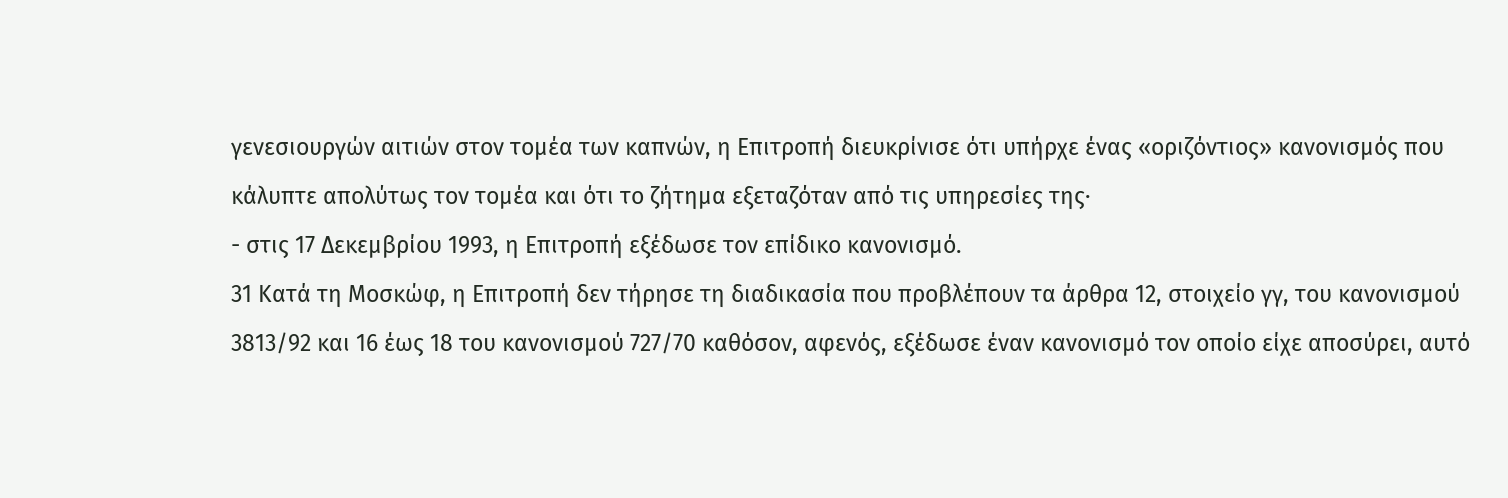γενεσιουργών αιτιών στον τομέα των καπνών, η Επιτροπή διευκρίνισε ότι υπήρχε ένας «οριζόντιος» κανονισμός που κάλυπτε απολύτως τον τομέα και ότι το ζήτημα εξεταζόταν από τις υπηρεσίες της·
- στις 17 Δεκεμβρίου 1993, η Επιτροπή εξέδωσε τον επίδικο κανονισμό.
31 Κατά τη Μοσκώφ, η Επιτροπή δεν τήρησε τη διαδικασία που προβλέπουν τα άρθρα 12, στοιχείο γγ, του κανονισμού 3813/92 και 16 έως 18 του κανονισμού 727/70 καθόσον, αφενός, εξέδωσε έναν κανονισμό τον οποίο είχε αποσύρει, αυτό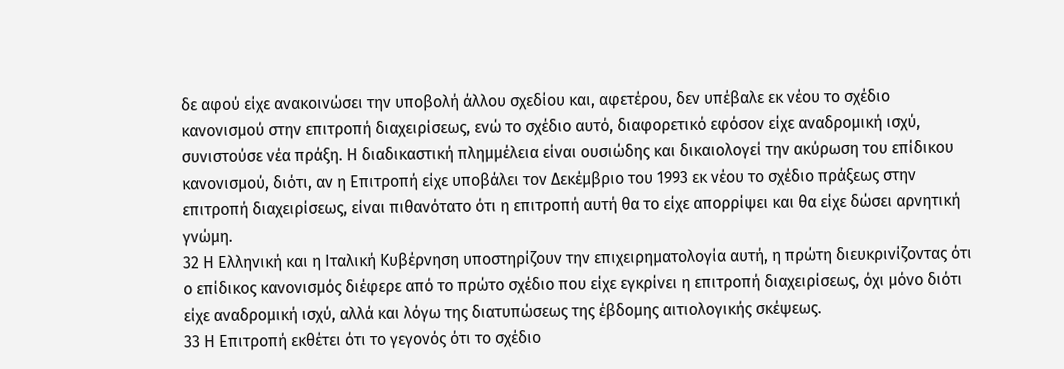δε αφού είχε ανακοινώσει την υποβολή άλλου σχεδίου και, αφετέρου, δεν υπέβαλε εκ νέου το σχέδιο κανονισμού στην επιτροπή διαχειρίσεως, ενώ το σχέδιο αυτό, διαφορετικό εφόσον είχε αναδρομική ισχύ, συνιστούσε νέα πράξη. Η διαδικαστική πλημμέλεια είναι ουσιώδης και δικαιολογεί την ακύρωση του επίδικου κανονισμού, διότι, αν η Επιτροπή είχε υποβάλει τον Δεκέμβριο του 1993 εκ νέου το σχέδιο πράξεως στην επιτροπή διαχειρίσεως, είναι πιθανότατο ότι η επιτροπή αυτή θα το είχε απορρίψει και θα είχε δώσει αρνητική γνώμη.
32 Η Ελληνική και η Ιταλική Κυβέρνηση υποστηρίζουν την επιχειρηματολογία αυτή, η πρώτη διευκρινίζοντας ότι ο επίδικος κανονισμός διέφερε από το πρώτο σχέδιο που είχε εγκρίνει η επιτροπή διαχειρίσεως, όχι μόνο διότι είχε αναδρομική ισχύ, αλλά και λόγω της διατυπώσεως της έβδομης αιτιολογικής σκέψεως.
33 Η Επιτροπή εκθέτει ότι το γεγονός ότι το σχέδιο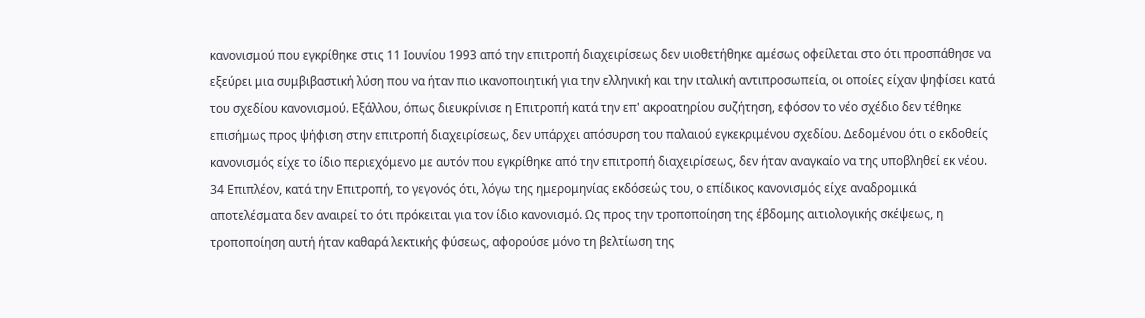κανονισμού που εγκρίθηκε στις 11 Ιουνίου 1993 από την επιτροπή διαχειρίσεως δεν υιοθετήθηκε αμέσως οφείλεται στο ότι προσπάθησε να εξεύρει μια συμβιβαστική λύση που να ήταν πιο ικανοποιητική για την ελληνική και την ιταλική αντιπροσωπεία, οι οποίες είχαν ψηφίσει κατά του σχεδίου κανονισμού. Εξάλλου, όπως διευκρίνισε η Επιτροπή κατά την επ' ακροατηρίου συζήτηση, εφόσον το νέο σχέδιο δεν τέθηκε επισήμως προς ψήφιση στην επιτροπή διαχειρίσεως, δεν υπάρχει απόσυρση του παλαιού εγκεκριμένου σχεδίου. Δεδομένου ότι ο εκδοθείς κανονισμός είχε το ίδιο περιεχόμενο με αυτόν που εγκρίθηκε από την επιτροπή διαχειρίσεως, δεν ήταν αναγκαίο να της υποβληθεί εκ νέου.
34 Επιπλέον, κατά την Επιτροπή, το γεγονός ότι, λόγω της ημερομηνίας εκδόσεώς του, ο επίδικος κανονισμός είχε αναδρομικά αποτελέσματα δεν αναιρεί το ότι πρόκειται για τον ίδιο κανονισμό. Ως προς την τροποποίηση της έβδομης αιτιολογικής σκέψεως, η τροποποίηση αυτή ήταν καθαρά λεκτικής φύσεως, αφορούσε μόνο τη βελτίωση της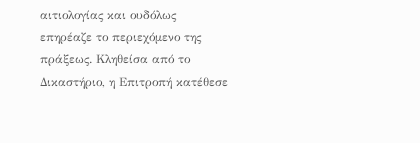αιτιολογίας και ουδόλως επηρέαζε το περιεχόμενο της πράξεως. Κληθείσα από το Δικαστήριο, η Επιτροπή κατέθεσε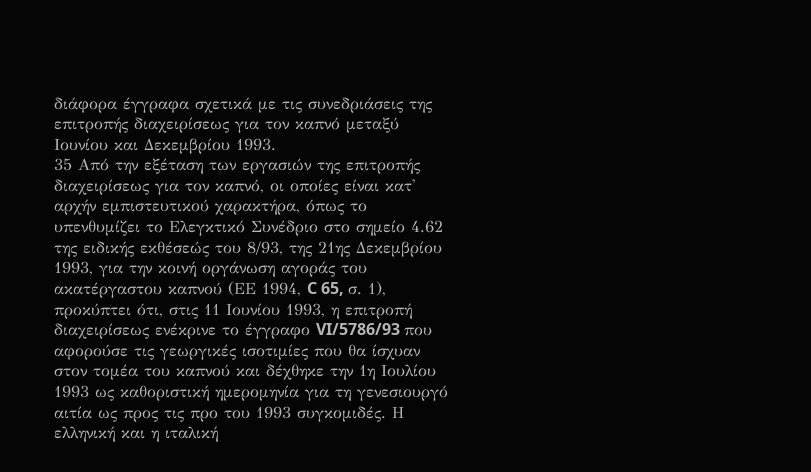διάφορα έγγραφα σχετικά με τις συνεδριάσεις της επιτροπής διαχειρίσεως για τον καπνό μεταξύ Ιουνίου και Δεκεμβρίου 1993.
35 Από την εξέταση των εργασιών της επιτροπής διαχειρίσεως για τον καπνό, οι οποίες είναι κατ' αρχήν εμπιστευτικού χαρακτήρα, όπως το υπενθυμίζει το Ελεγκτικό Συνέδριο στο σημείο 4.62 της ειδικής εκθέσεώς του 8/93, της 21ης Δεκεμβρίου 1993, για την κοινή οργάνωση αγοράς του ακατέργαστου καπνού (ΕΕ 1994, C 65, σ. 1), προκύπτει ότι, στις 11 Ιουνίου 1993, η επιτροπή διαχειρίσεως ενέκρινε το έγγραφο VI/5786/93 που αφορούσε τις γεωργικές ισοτιμίες που θα ίσχυαν στον τομέα του καπνού και δέχθηκε την 1η Ιουλίου 1993 ως καθοριστική ημερομηνία για τη γενεσιουργό αιτία ως προς τις προ του 1993 συγκομιδές. Η ελληνική και η ιταλική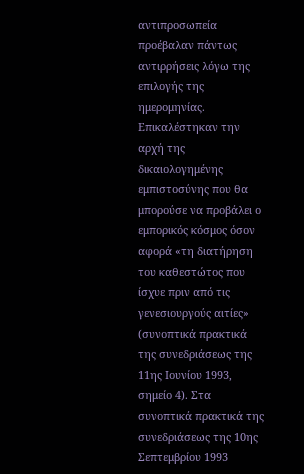αντιπροσωπεία προέβαλαν πάντως αντιρρήσεις λόγω της επιλογής της ημερομηνίας. Επικαλέστηκαν την αρχή της δικαιολογημένης εμπιστοσύνης που θα μπορούσε να προβάλει ο εμπορικός κόσμος όσον αφορά «τη διατήρηση του καθεστώτος που ίσχυε πριν από τις γενεσιουργούς αιτίες» (συνοπτικά πρακτικά της συνεδριάσεως της 11ης Ιουνίου 1993, σημείο 4). Στα συνοπτικά πρακτικά της συνεδριάσεως της 10ης Σεπτεμβρίου 1993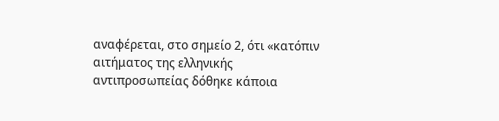αναφέρεται, στο σημείο 2, ότι «κατόπιν αιτήματος της ελληνικής αντιπροσωπείας δόθηκε κάποια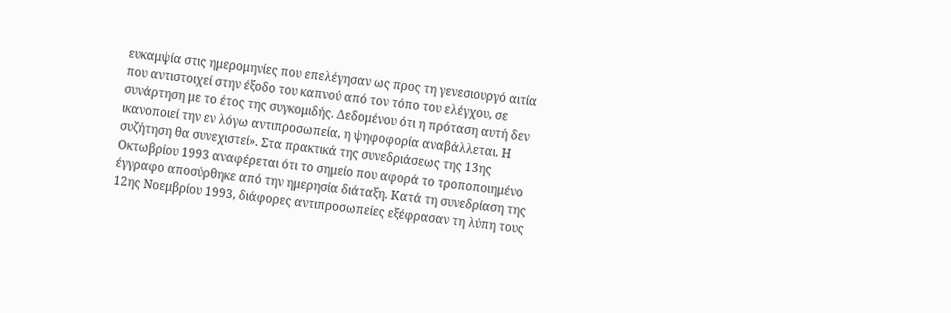ευκαμψία στις ημερομηνίες που επελέγησαν ως προς τη γενεσιουργό αιτία που αντιστοιχεί στην έξοδο του καπνού από τον τόπο του ελέγχου, σε συνάρτηση με το έτος της συγκομιδής. Δεδομένου ότι η πρόταση αυτή δεν ικανοποιεί την εν λόγω αντιπροσωπεία, η ψηφοφορία αναβάλλεται. Η συζήτηση θα συνεχιστεί». Στα πρακτικά της συνεδριάσεως της 13ης Οκτωβρίου 1993 αναφέρεται ότι το σημείο που αφορά το τροποποιημένο έγγραφο αποσύρθηκε από την ημερησία διάταξη. Κατά τη συνεδρίαση της 12ης Νοεμβρίου 1993, διάφορες αντιπροσωπείες εξέφρασαν τη λύπη τους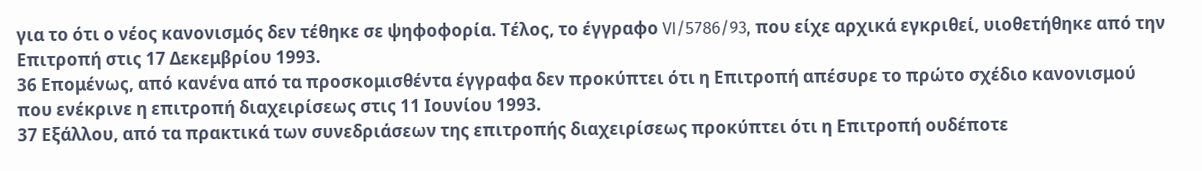για το ότι ο νέος κανονισμός δεν τέθηκε σε ψηφοφορία. Τέλος, το έγγραφο VI/5786/93, που είχε αρχικά εγκριθεί, υιοθετήθηκε από την Επιτροπή στις 17 Δεκεμβρίου 1993.
36 Επομένως, από κανένα από τα προσκομισθέντα έγγραφα δεν προκύπτει ότι η Επιτροπή απέσυρε το πρώτο σχέδιο κανονισμού που ενέκρινε η επιτροπή διαχειρίσεως στις 11 Ιουνίου 1993.
37 Εξάλλου, από τα πρακτικά των συνεδριάσεων της επιτροπής διαχειρίσεως προκύπτει ότι η Επιτροπή ουδέποτε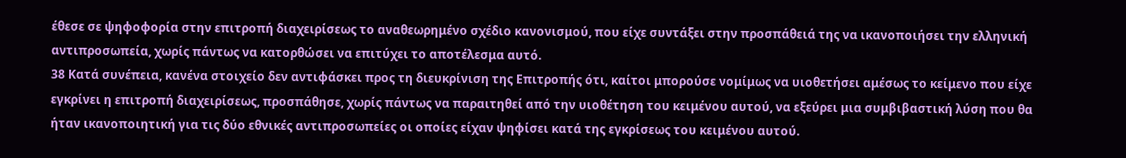έθεσε σε ψηφοφορία στην επιτροπή διαχειρίσεως το αναθεωρημένο σχέδιο κανονισμού, που είχε συντάξει στην προσπάθειά της να ικανοποιήσει την ελληνική αντιπροσωπεία, χωρίς πάντως να κατορθώσει να επιτύχει το αποτέλεσμα αυτό.
38 Κατά συνέπεια, κανένα στοιχείο δεν αντιφάσκει προς τη διευκρίνιση της Επιτροπής ότι, καίτοι μπορούσε νομίμως να υιοθετήσει αμέσως το κείμενο που είχε εγκρίνει η επιτροπή διαχειρίσεως, προσπάθησε, χωρίς πάντως να παραιτηθεί από την υιοθέτηση του κειμένου αυτού, να εξεύρει μια συμβιβαστική λύση που θα ήταν ικανοποιητική για τις δύο εθνικές αντιπροσωπείες οι οποίες είχαν ψηφίσει κατά της εγκρίσεως του κειμένου αυτού.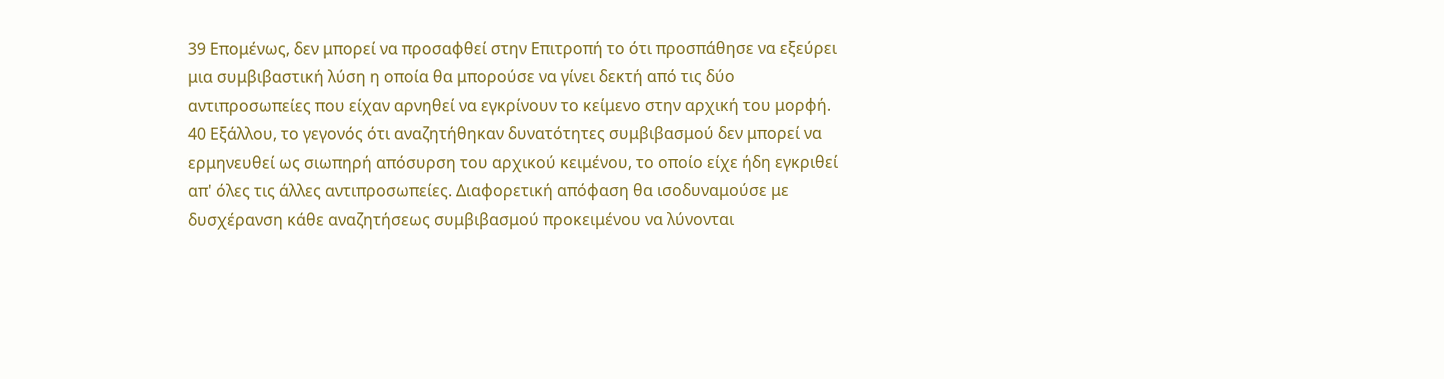39 Επομένως, δεν μπορεί να προσαφθεί στην Επιτροπή το ότι προσπάθησε να εξεύρει μια συμβιβαστική λύση η οποία θα μπορούσε να γίνει δεκτή από τις δύο αντιπροσωπείες που είχαν αρνηθεί να εγκρίνουν το κείμενο στην αρχική του μορφή.
40 Εξάλλου, το γεγονός ότι αναζητήθηκαν δυνατότητες συμβιβασμού δεν μπορεί να ερμηνευθεί ως σιωπηρή απόσυρση του αρχικού κειμένου, το οποίο είχε ήδη εγκριθεί απ' όλες τις άλλες αντιπροσωπείες. Διαφορετική απόφαση θα ισοδυναμούσε με δυσχέρανση κάθε αναζητήσεως συμβιβασμού προκειμένου να λύνονται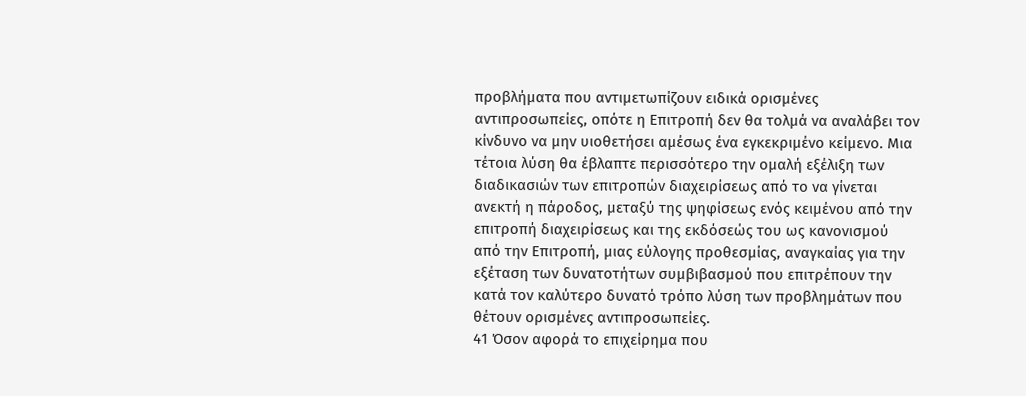προβλήματα που αντιμετωπίζουν ειδικά ορισμένες αντιπροσωπείες, οπότε η Επιτροπή δεν θα τολμά να αναλάβει τον κίνδυνο να μην υιοθετήσει αμέσως ένα εγκεκριμένο κείμενο. Μια τέτοια λύση θα έβλαπτε περισσότερο την ομαλή εξέλιξη των διαδικασιών των επιτροπών διαχειρίσεως από το να γίνεται ανεκτή η πάροδος, μεταξύ της ψηφίσεως ενός κειμένου από την επιτροπή διαχειρίσεως και της εκδόσεώς του ως κανονισμού από την Επιτροπή, μιας εύλογης προθεσμίας, αναγκαίας για την εξέταση των δυνατοτήτων συμβιβασμού που επιτρέπουν την κατά τον καλύτερο δυνατό τρόπο λύση των προβλημάτων που θέτουν ορισμένες αντιπροσωπείες.
41 Όσον αφορά το επιχείρημα που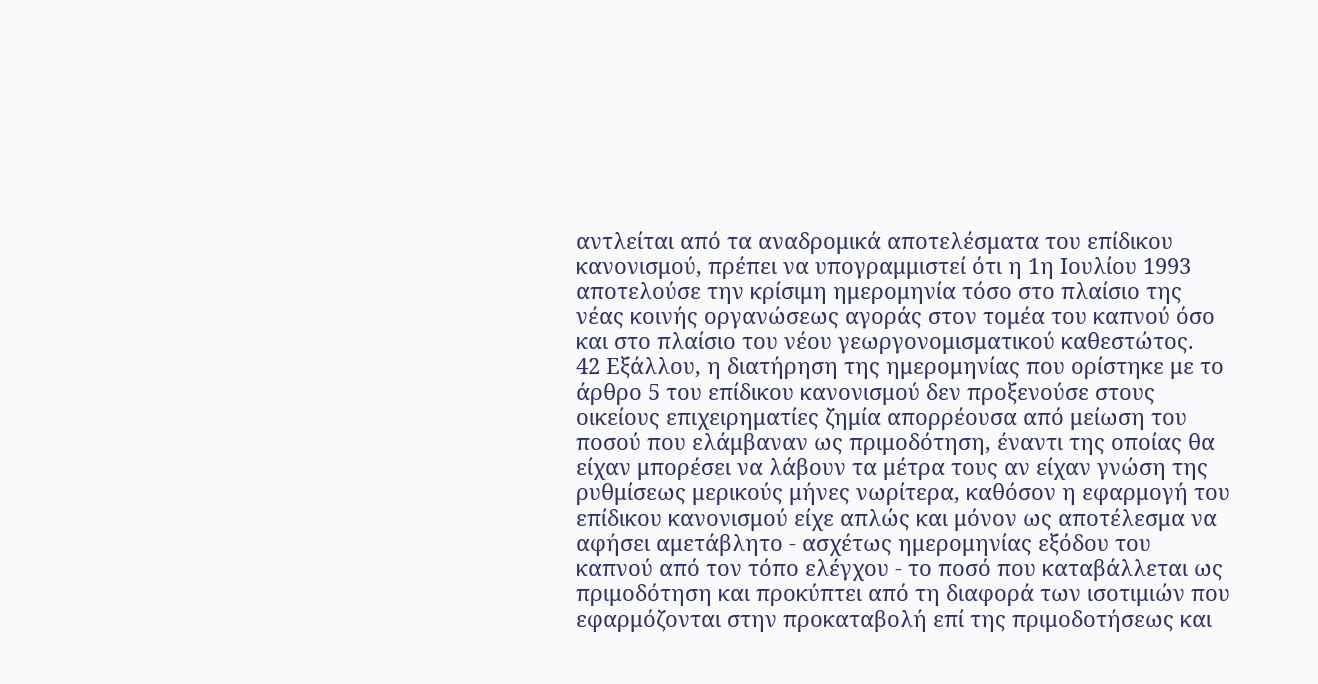αντλείται από τα αναδρομικά αποτελέσματα του επίδικου κανονισμού, πρέπει να υπογραμμιστεί ότι η 1η Ιουλίου 1993 αποτελούσε την κρίσιμη ημερομηνία τόσο στο πλαίσιο της νέας κοινής οργανώσεως αγοράς στον τομέα του καπνού όσο και στο πλαίσιο του νέου γεωργονομισματικού καθεστώτος.
42 Εξάλλου, η διατήρηση της ημερομηνίας που ορίστηκε με το άρθρο 5 του επίδικου κανονισμού δεν προξενούσε στους οικείους επιχειρηματίες ζημία απορρέουσα από μείωση του ποσού που ελάμβαναν ως πριμοδότηση, έναντι της οποίας θα είχαν μπορέσει να λάβουν τα μέτρα τους αν είχαν γνώση της ρυθμίσεως μερικούς μήνες νωρίτερα, καθόσον η εφαρμογή του επίδικου κανονισμού είχε απλώς και μόνον ως αποτέλεσμα να αφήσει αμετάβλητο - ασχέτως ημερομηνίας εξόδου του καπνού από τον τόπο ελέγχου - το ποσό που καταβάλλεται ως πριμοδότηση και προκύπτει από τη διαφορά των ισοτιμιών που εφαρμόζονται στην προκαταβολή επί της πριμοδοτήσεως και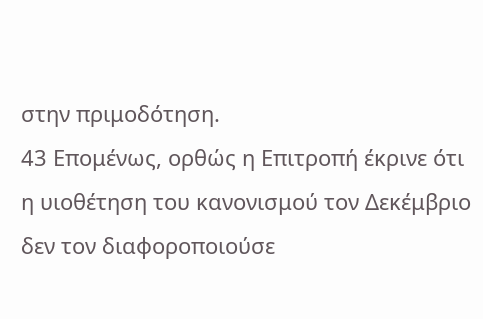στην πριμοδότηση.
43 Επομένως, ορθώς η Επιτροπή έκρινε ότι η υιοθέτηση του κανονισμού τον Δεκέμβριο δεν τον διαφοροποιούσε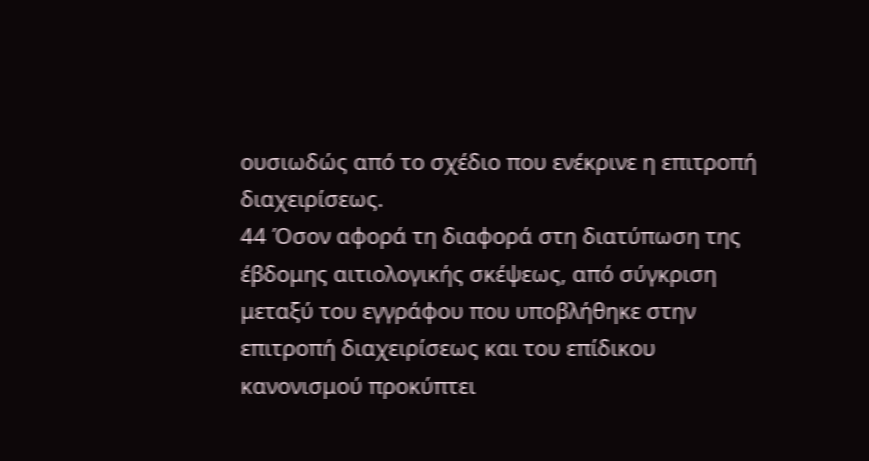ουσιωδώς από το σχέδιο που ενέκρινε η επιτροπή διαχειρίσεως.
44 Όσον αφορά τη διαφορά στη διατύπωση της έβδομης αιτιολογικής σκέψεως, από σύγκριση μεταξύ του εγγράφου που υποβλήθηκε στην επιτροπή διαχειρίσεως και του επίδικου κανονισμού προκύπτει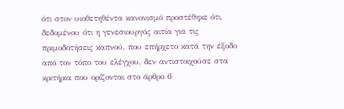ότι στον υιοθετηθέντα κανονισμό προστέθηκε ότι, δεδομένου ότι η γενεσιουργός αιτία για τις πριμοδοτήσεις καπνού, που επήρχετο κατά την έξοδο από τον τόπο του ελέγχου, δεν αντιστοιχούσε στα κριτήρια που ορίζονται στο άρθρο 6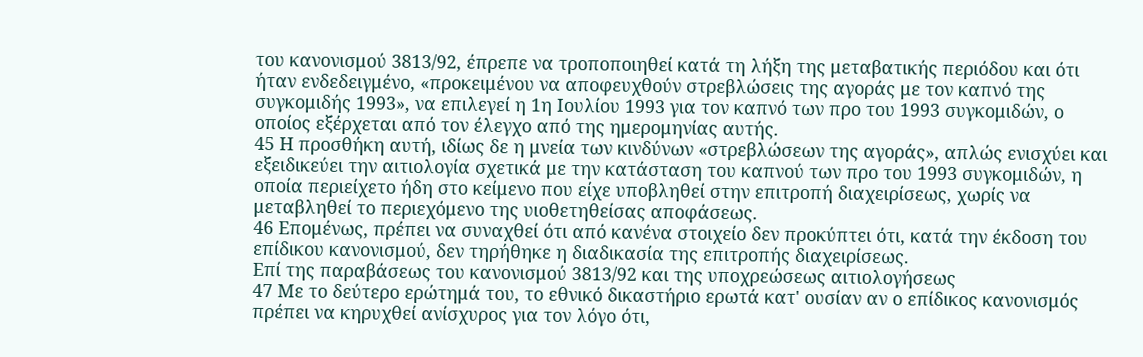του κανονισμού 3813/92, έπρεπε να τροποποιηθεί κατά τη λήξη της μεταβατικής περιόδου και ότι ήταν ενδεδειγμένο, «προκειμένου να αποφευχθούν στρεβλώσεις της αγοράς με τον καπνό της συγκομιδής 1993», να επιλεγεί η 1η Ιουλίου 1993 για τον καπνό των προ του 1993 συγκομιδών, ο οποίος εξέρχεται από τον έλεγχο από της ημερομηνίας αυτής.
45 Η προσθήκη αυτή, ιδίως δε η μνεία των κινδύνων «στρεβλώσεων της αγοράς», απλώς ενισχύει και εξειδικεύει την αιτιολογία σχετικά με την κατάσταση του καπνού των προ του 1993 συγκομιδών, η οποία περιείχετο ήδη στο κείμενο που είχε υποβληθεί στην επιτροπή διαχειρίσεως, χωρίς να μεταβληθεί το περιεχόμενο της υιοθετηθείσας αποφάσεως.
46 Επομένως, πρέπει να συναχθεί ότι από κανένα στοιχείο δεν προκύπτει ότι, κατά την έκδοση του επίδικου κανονισμού, δεν τηρήθηκε η διαδικασία της επιτροπής διαχειρίσεως.
Επί της παραβάσεως του κανονισμού 3813/92 και της υποχρεώσεως αιτιολογήσεως
47 Με το δεύτερο ερώτημά του, το εθνικό δικαστήριο ερωτά κατ' ουσίαν αν ο επίδικος κανονισμός πρέπει να κηρυχθεί ανίσχυρος για τον λόγο ότι,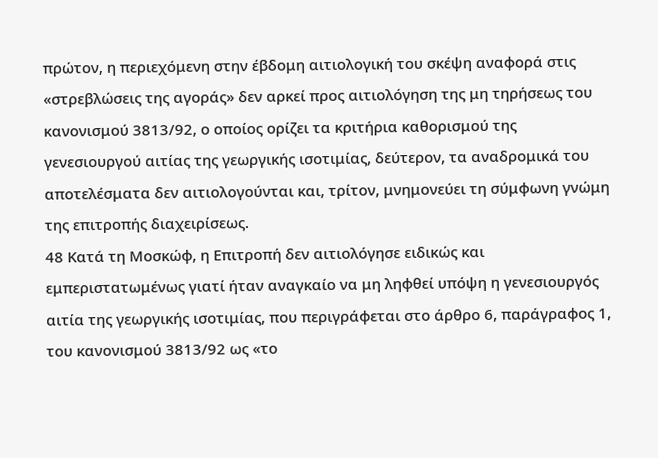πρώτον, η περιεχόμενη στην έβδομη αιτιολογική του σκέψη αναφορά στις «στρεβλώσεις της αγοράς» δεν αρκεί προς αιτιολόγηση της μη τηρήσεως του κανονισμού 3813/92, ο οποίος ορίζει τα κριτήρια καθορισμού της γενεσιουργού αιτίας της γεωργικής ισοτιμίας, δεύτερον, τα αναδρομικά του αποτελέσματα δεν αιτιολογούνται και, τρίτον, μνημονεύει τη σύμφωνη γνώμη της επιτροπής διαχειρίσεως.
48 Κατά τη Μοσκώφ, η Επιτροπή δεν αιτιολόγησε ειδικώς και εμπεριστατωμένως γιατί ήταν αναγκαίο να μη ληφθεί υπόψη η γενεσιουργός αιτία της γεωργικής ισοτιμίας, που περιγράφεται στο άρθρο 6, παράγραφος 1, του κανονισμού 3813/92 ως «το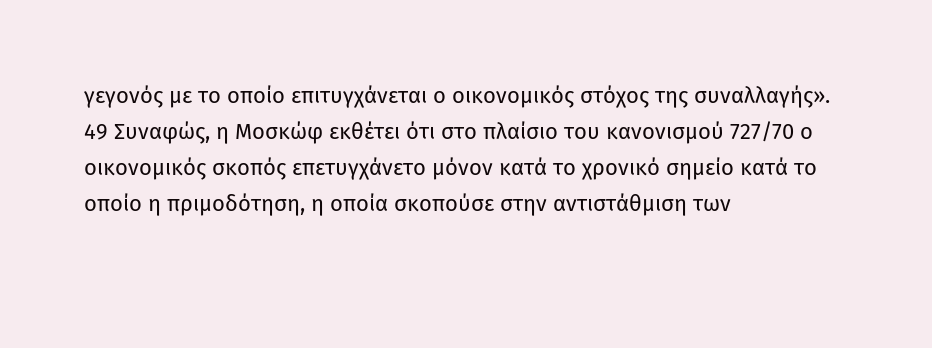γεγονός με το οποίο επιτυγχάνεται ο οικονομικός στόχος της συναλλαγής».
49 Συναφώς, η Μοσκώφ εκθέτει ότι στο πλαίσιο του κανονισμού 727/70 ο οικονομικός σκοπός επετυγχάνετο μόνον κατά το χρονικό σημείο κατά το οποίο η πριμοδότηση, η οποία σκοπούσε στην αντιστάθμιση των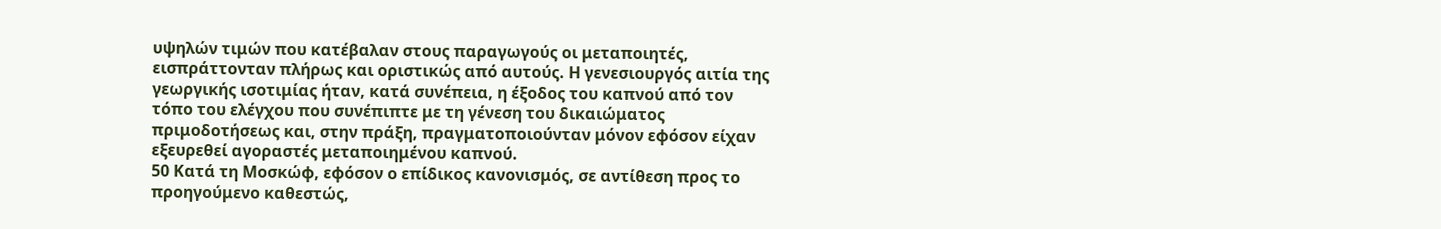υψηλών τιμών που κατέβαλαν στους παραγωγούς οι μεταποιητές, εισπράττονταν πλήρως και οριστικώς από αυτούς. Η γενεσιουργός αιτία της γεωργικής ισοτιμίας ήταν, κατά συνέπεια, η έξοδος του καπνού από τον τόπο του ελέγχου που συνέπιπτε με τη γένεση του δικαιώματος πριμοδοτήσεως και, στην πράξη, πραγματοποιούνταν μόνον εφόσον είχαν εξευρεθεί αγοραστές μεταποιημένου καπνού.
50 Κατά τη Μοσκώφ, εφόσον ο επίδικος κανονισμός, σε αντίθεση προς το προηγούμενο καθεστώς,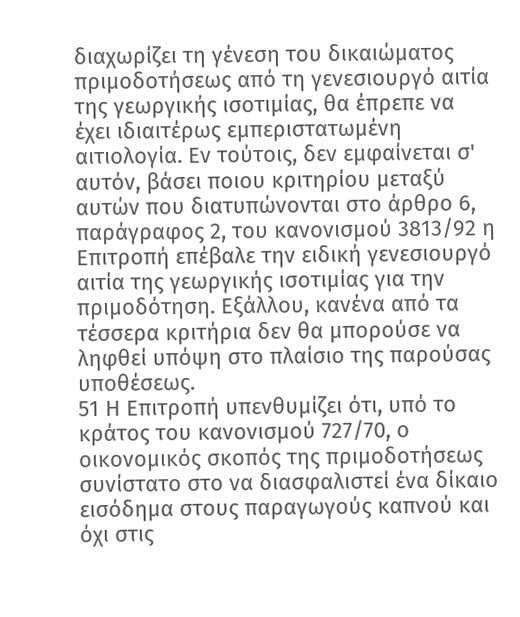διαχωρίζει τη γένεση του δικαιώματος πριμοδοτήσεως από τη γενεσιουργό αιτία της γεωργικής ισοτιμίας, θα έπρεπε να έχει ιδιαιτέρως εμπεριστατωμένη αιτιολογία. Εν τούτοις, δεν εμφαίνεται σ' αυτόν, βάσει ποιου κριτηρίου μεταξύ αυτών που διατυπώνονται στο άρθρο 6, παράγραφος 2, του κανονισμού 3813/92 η Επιτροπή επέβαλε την ειδική γενεσιουργό αιτία της γεωργικής ισοτιμίας για την πριμοδότηση. Εξάλλου, κανένα από τα τέσσερα κριτήρια δεν θα μπορούσε να ληφθεί υπόψη στο πλαίσιο της παρούσας υποθέσεως.
51 Η Επιτροπή υπενθυμίζει ότι, υπό το κράτος του κανονισμού 727/70, ο οικονομικός σκοπός της πριμοδοτήσεως συνίστατο στο να διασφαλιστεί ένα δίκαιο εισόδημα στους παραγωγούς καπνού και όχι στις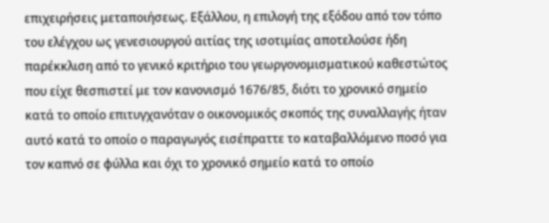επιχειρήσεις μεταποιήσεως. Εξάλλου, η επιλογή της εξόδου από τον τόπο του ελέγχου ως γενεσιουργού αιτίας της ισοτιμίας αποτελούσε ήδη παρέκκλιση από το γενικό κριτήριο του γεωργονομισματικού καθεστώτος που είχε θεσπιστεί με τον κανονισμό 1676/85, διότι το χρονικό σημείο κατά το οποίο επιτυγχανόταν ο οικονομικός σκοπός της συναλλαγής ήταν αυτό κατά το οποίο ο παραγωγός εισέπραττε το καταβαλλόμενο ποσό για τον καπνό σε φύλλα και όχι το χρονικό σημείο κατά το οποίο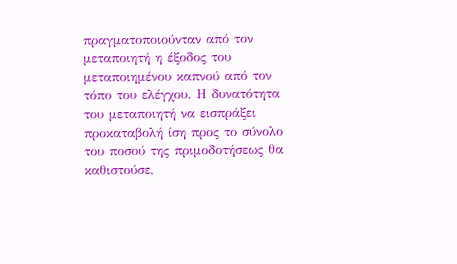πραγματοποιούνταν από τον μεταποιητή η έξοδος του μεταποιημένου καπνού από τον τόπο του ελέγχου. Η δυνατότητα του μεταποιητή να εισπράξει προκαταβολή ίση προς το σύνολο του ποσού της πριμοδοτήσεως θα καθιστούσε,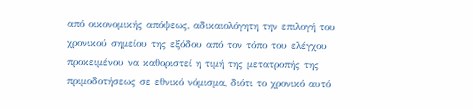από οικονομικής απόψεως, αδικαιολόγητη την επιλογή του χρονικού σημείου της εξόδου από τον τόπο του ελέγχου προκειμένου να καθοριστεί η τιμή της μετατροπής της πριμοδοτήσεως σε εθνικό νόμισμα, διότι το χρονικό αυτό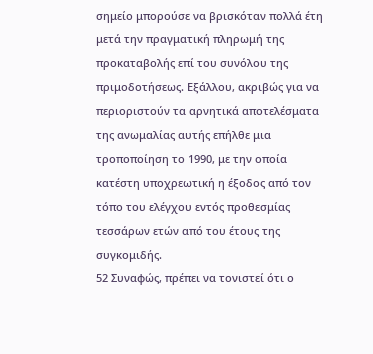σημείο μπορούσε να βρισκόταν πολλά έτη μετά την πραγματική πληρωμή της προκαταβολής επί του συνόλου της πριμοδοτήσεως. Εξάλλου, ακριβώς για να περιοριστούν τα αρνητικά αποτελέσματα της ανωμαλίας αυτής επήλθε μια τροποποίηση το 1990, με την οποία κατέστη υποχρεωτική η έξοδος από τον τόπο του ελέγχου εντός προθεσμίας τεσσάρων ετών από του έτους της συγκομιδής.
52 Συναφώς, πρέπει να τονιστεί ότι ο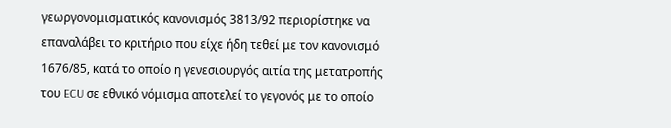γεωργονομισματικός κανονισμός 3813/92 περιορίστηκε να επαναλάβει το κριτήριο που είχε ήδη τεθεί με τον κανονισμό 1676/85, κατά το οποίο η γενεσιουργός αιτία της μετατροπής του ECU σε εθνικό νόμισμα αποτελεί το γεγονός με το οποίο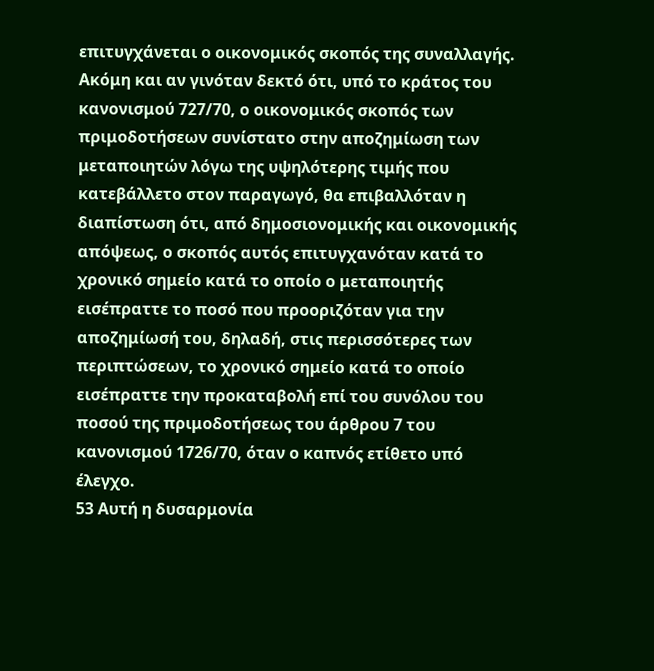επιτυγχάνεται ο οικονομικός σκοπός της συναλλαγής. Ακόμη και αν γινόταν δεκτό ότι, υπό το κράτος του κανονισμού 727/70, ο οικονομικός σκοπός των πριμοδοτήσεων συνίστατο στην αποζημίωση των μεταποιητών λόγω της υψηλότερης τιμής που κατεβάλλετο στον παραγωγό, θα επιβαλλόταν η διαπίστωση ότι, από δημοσιονομικής και οικονομικής απόψεως, ο σκοπός αυτός επιτυγχανόταν κατά το χρονικό σημείο κατά το οποίο ο μεταποιητής εισέπραττε το ποσό που προοριζόταν για την αποζημίωσή του, δηλαδή, στις περισσότερες των περιπτώσεων, το χρονικό σημείο κατά το οποίο εισέπραττε την προκαταβολή επί του συνόλου του ποσού της πριμοδοτήσεως του άρθρου 7 του κανονισμού 1726/70, όταν ο καπνός ετίθετο υπό έλεγχο.
53 Αυτή η δυσαρμονία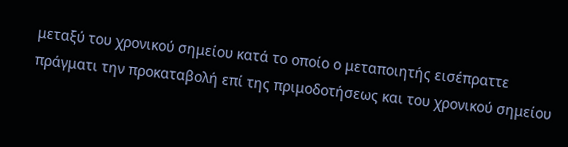μεταξύ του χρονικού σημείου κατά το οποίο ο μεταποιητής εισέπραττε πράγματι την προκαταβολή επί της πριμοδοτήσεως και του χρονικού σημείου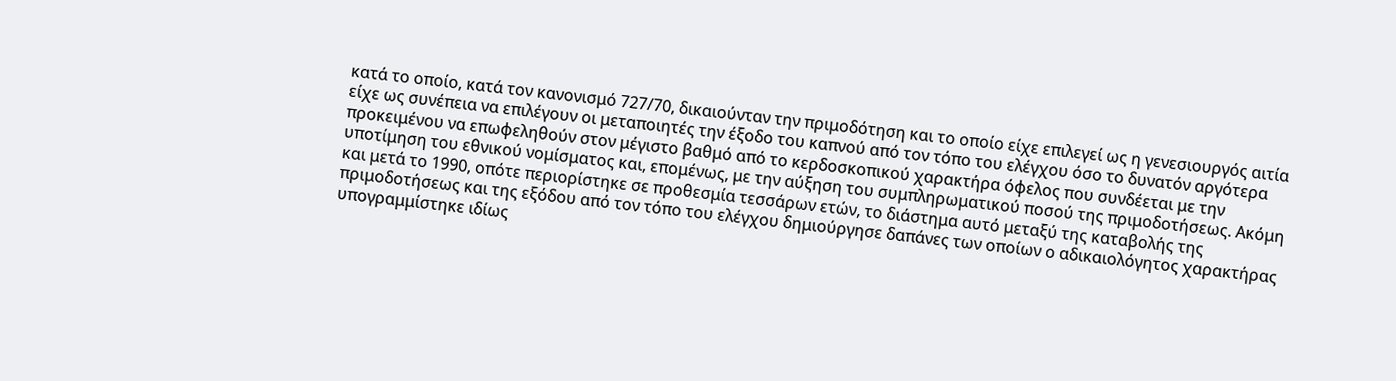κατά το οποίο, κατά τον κανονισμό 727/70, δικαιούνταν την πριμοδότηση και το οποίο είχε επιλεγεί ως η γενεσιουργός αιτία είχε ως συνέπεια να επιλέγουν οι μεταποιητές την έξοδο του καπνού από τον τόπο του ελέγχου όσο το δυνατόν αργότερα προκειμένου να επωφεληθούν στον μέγιστο βαθμό από το κερδοσκοπικού χαρακτήρα όφελος που συνδέεται με την υποτίμηση του εθνικού νομίσματος και, επομένως, με την αύξηση του συμπληρωματικού ποσού της πριμοδοτήσεως. Ακόμη και μετά το 1990, οπότε περιορίστηκε σε προθεσμία τεσσάρων ετών, το διάστημα αυτό μεταξύ της καταβολής της πριμοδοτήσεως και της εξόδου από τον τόπο του ελέγχου δημιούργησε δαπάνες των οποίων ο αδικαιολόγητος χαρακτήρας υπογραμμίστηκε ιδίως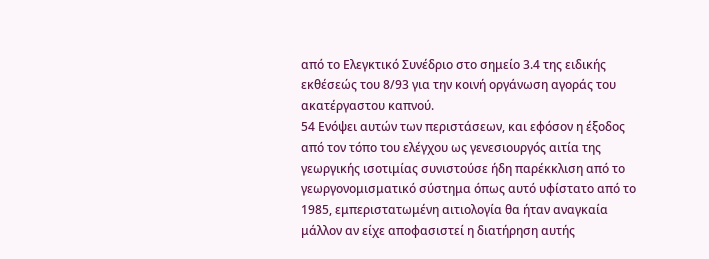από το Ελεγκτικό Συνέδριο στο σημείο 3.4 της ειδικής εκθέσεώς του 8/93 για την κοινή οργάνωση αγοράς του ακατέργαστου καπνού.
54 Ενόψει αυτών των περιστάσεων, και εφόσον η έξοδος από τον τόπο του ελέγχου ως γενεσιουργός αιτία της γεωργικής ισοτιμίας συνιστούσε ήδη παρέκκλιση από το γεωργονομισματικό σύστημα όπως αυτό υφίστατο από το 1985, εμπεριστατωμένη αιτιολογία θα ήταν αναγκαία μάλλον αν είχε αποφασιστεί η διατήρηση αυτής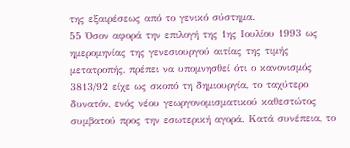της εξαιρέσεως από το γενικό σύστημα.
55 Όσον αφορά την επιλογή της 1ης Ιουλίου 1993 ως ημερομηνίας της γενεσιουργού αιτίας της τιμής μετατροπής, πρέπει να υπομνησθεί ότι ο κανονισμός 3813/92 είχε ως σκοπό τη δημιουργία, το ταχύτερο δυνατόν, ενός νέου γεωργονομισματικού καθεστώτος συμβατού προς την εσωτερική αγορά. Κατά συνέπεια, το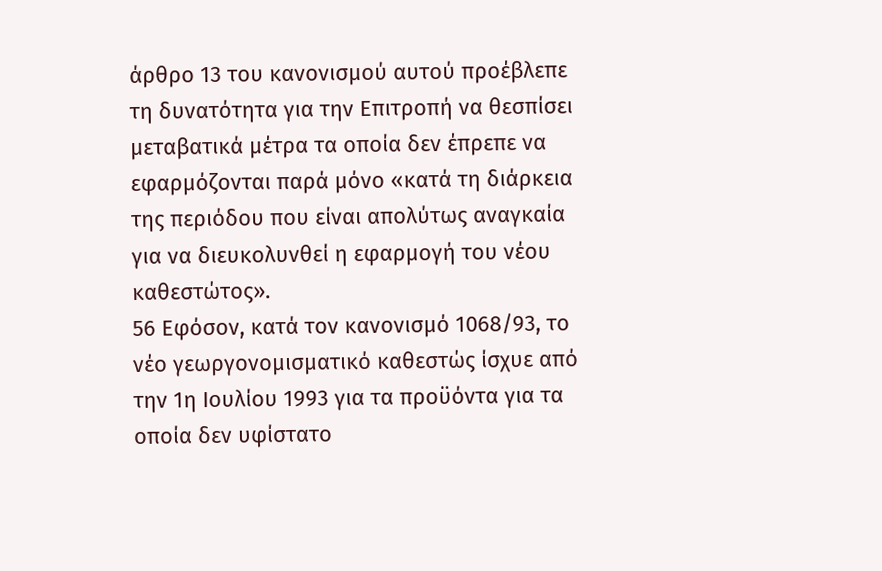άρθρο 13 του κανονισμού αυτού προέβλεπε τη δυνατότητα για την Επιτροπή να θεσπίσει μεταβατικά μέτρα τα οποία δεν έπρεπε να εφαρμόζονται παρά μόνο «κατά τη διάρκεια της περιόδου που είναι απολύτως αναγκαία για να διευκολυνθεί η εφαρμογή του νέου καθεστώτος».
56 Εφόσον, κατά τον κανονισμό 1068/93, το νέο γεωργονομισματικό καθεστώς ίσχυε από την 1η Ιουλίου 1993 για τα προϋόντα για τα οποία δεν υφίστατο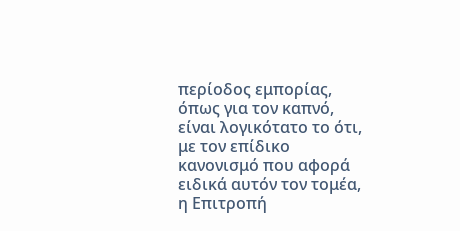περίοδος εμπορίας, όπως για τον καπνό, είναι λογικότατο το ότι, με τον επίδικο κανονισμό που αφορά ειδικά αυτόν τον τομέα, η Επιτροπή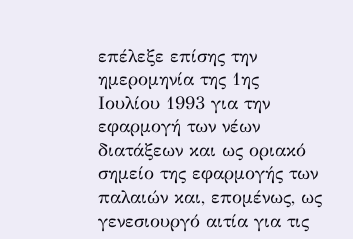επέλεξε επίσης την ημερομηνία της 1ης Ιουλίου 1993 για την εφαρμογή των νέων διατάξεων και ως οριακό σημείο της εφαρμογής των παλαιών και, επομένως, ως γενεσιουργό αιτία για τις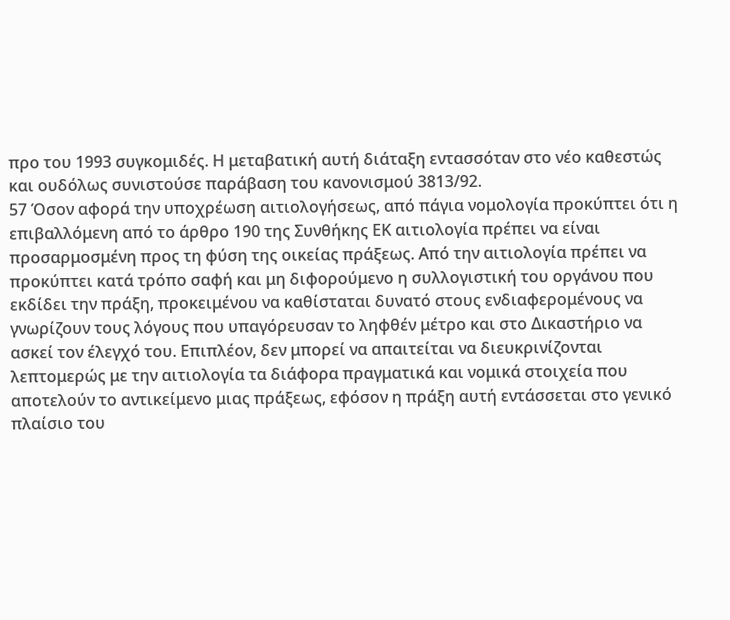προ του 1993 συγκομιδές. Η μεταβατική αυτή διάταξη εντασσόταν στο νέο καθεστώς και ουδόλως συνιστούσε παράβαση του κανονισμού 3813/92.
57 Όσον αφορά την υποχρέωση αιτιολογήσεως, από πάγια νομολογία προκύπτει ότι η επιβαλλόμενη από το άρθρο 190 της Συνθήκης ΕΚ αιτιολογία πρέπει να είναι προσαρμοσμένη προς τη φύση της οικείας πράξεως. Από την αιτιολογία πρέπει να προκύπτει κατά τρόπο σαφή και μη διφορούμενο η συλλογιστική του οργάνου που εκδίδει την πράξη, προκειμένου να καθίσταται δυνατό στους ενδιαφερομένους να γνωρίζουν τους λόγους που υπαγόρευσαν το ληφθέν μέτρο και στο Δικαστήριο να ασκεί τον έλεγχό του. Επιπλέον, δεν μπορεί να απαιτείται να διευκρινίζονται λεπτομερώς με την αιτιολογία τα διάφορα πραγματικά και νομικά στοιχεία που αποτελούν το αντικείμενο μιας πράξεως, εφόσον η πράξη αυτή εντάσσεται στο γενικό πλαίσιο του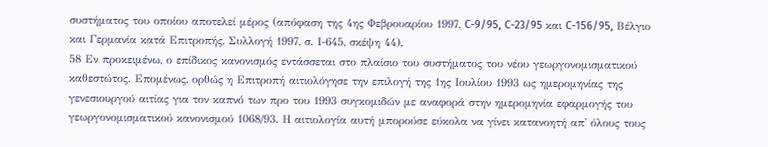συστήματος του οποίου αποτελεί μέρος (απόφαση της 4ης Φεβρουαρίου 1997, C-9/95, C-23/95 και C-156/95, Βέλγιο και Γερμανία κατά Επιτροπής, Συλλογή 1997, σ. Ι-645, σκέψη 44).
58 Εν προκειμένω, ο επίδικος κανονισμός εντάσσεται στο πλαίσιο του συστήματος του νέου γεωργονομισματικού καθεστώτος. Επομένως, ορθώς η Επιτροπή αιτιολόγησε την επιλογή της 1ης Ιουλίου 1993 ως ημερομηνίας της γενεσιουργού αιτίας για τον καπνό των προ του 1993 συγκομιδών με αναφορά στην ημερομηνία εφαρμογής του γεωργονομισματικού κανονισμού 1068/93. Η αιτιολογία αυτή μπορούσε εύκολα να γίνει κατανοητή απ' όλους τους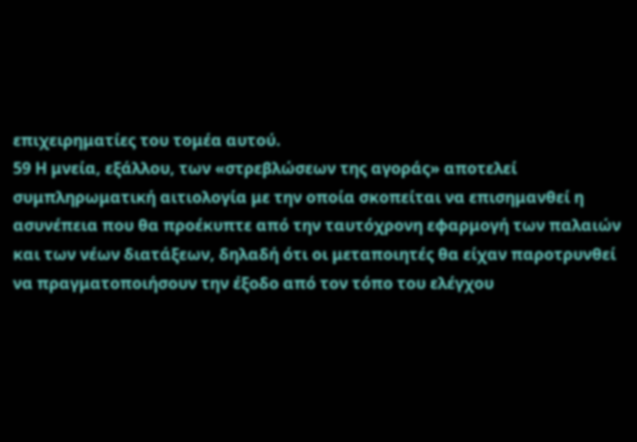επιχειρηματίες του τομέα αυτού.
59 Η μνεία, εξάλλου, των «στρεβλώσεων της αγοράς» αποτελεί συμπληρωματική αιτιολογία με την οποία σκοπείται να επισημανθεί η ασυνέπεια που θα προέκυπτε από την ταυτόχρονη εφαρμογή των παλαιών και των νέων διατάξεων, δηλαδή ότι οι μεταποιητές θα είχαν παροτρυνθεί να πραγματοποιήσουν την έξοδο από τον τόπο του ελέγχου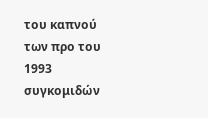του καπνού των προ του 1993 συγκομιδών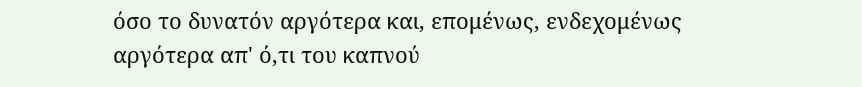όσο το δυνατόν αργότερα και, επομένως, ενδεχομένως αργότερα απ' ό,τι του καπνού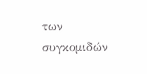των συγκομιδών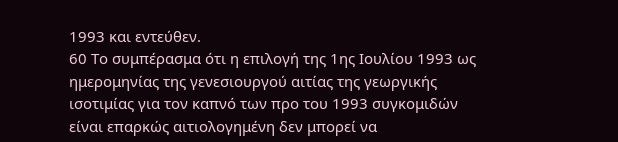1993 και εντεύθεν.
60 Το συμπέρασμα ότι η επιλογή της 1ης Ιουλίου 1993 ως ημερομηνίας της γενεσιουργού αιτίας της γεωργικής ισοτιμίας για τον καπνό των προ του 1993 συγκομιδών είναι επαρκώς αιτιολογημένη δεν μπορεί να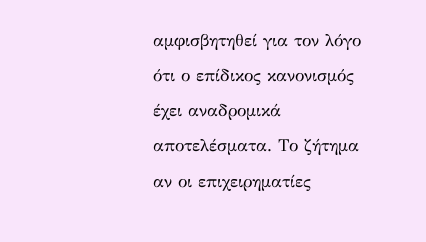αμφισβητηθεί για τον λόγο ότι ο επίδικος κανονισμός έχει αναδρομικά αποτελέσματα. Το ζήτημα αν οι επιχειρηματίες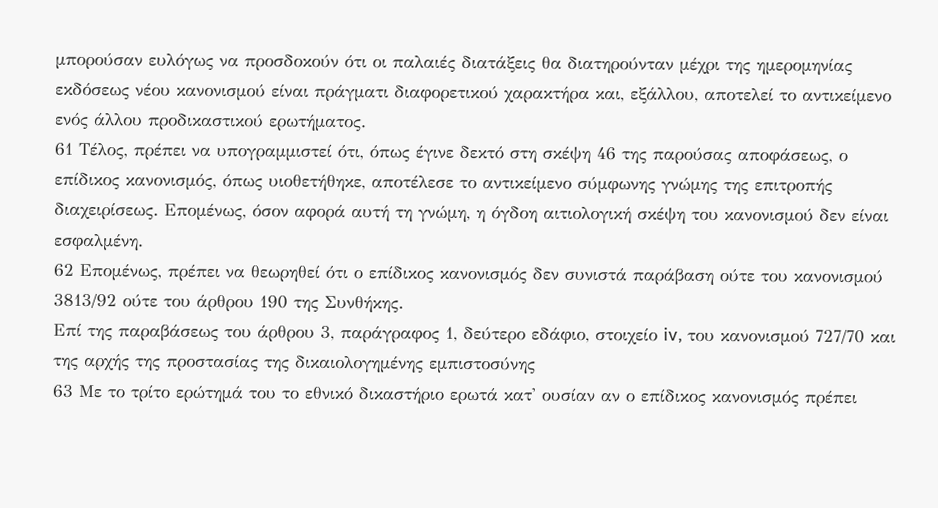μπορούσαν ευλόγως να προσδοκούν ότι οι παλαιές διατάξεις θα διατηρούνταν μέχρι της ημερομηνίας εκδόσεως νέου κανονισμού είναι πράγματι διαφορετικού χαρακτήρα και, εξάλλου, αποτελεί το αντικείμενο ενός άλλου προδικαστικού ερωτήματος.
61 Τέλος, πρέπει να υπογραμμιστεί ότι, όπως έγινε δεκτό στη σκέψη 46 της παρούσας αποφάσεως, ο επίδικος κανονισμός, όπως υιοθετήθηκε, αποτέλεσε το αντικείμενο σύμφωνης γνώμης της επιτροπής διαχειρίσεως. Επομένως, όσον αφορά αυτή τη γνώμη, η όγδοη αιτιολογική σκέψη του κανονισμού δεν είναι εσφαλμένη.
62 Επομένως, πρέπει να θεωρηθεί ότι ο επίδικος κανονισμός δεν συνιστά παράβαση ούτε του κανονισμού 3813/92 ούτε του άρθρου 190 της Συνθήκης.
Επί της παραβάσεως του άρθρου 3, παράγραφος 1, δεύτερο εδάφιο, στοιχείο iv, του κανονισμού 727/70 και της αρχής της προστασίας της δικαιολογημένης εμπιστοσύνης
63 Με το τρίτο ερώτημά του το εθνικό δικαστήριο ερωτά κατ' ουσίαν αν ο επίδικος κανονισμός πρέπει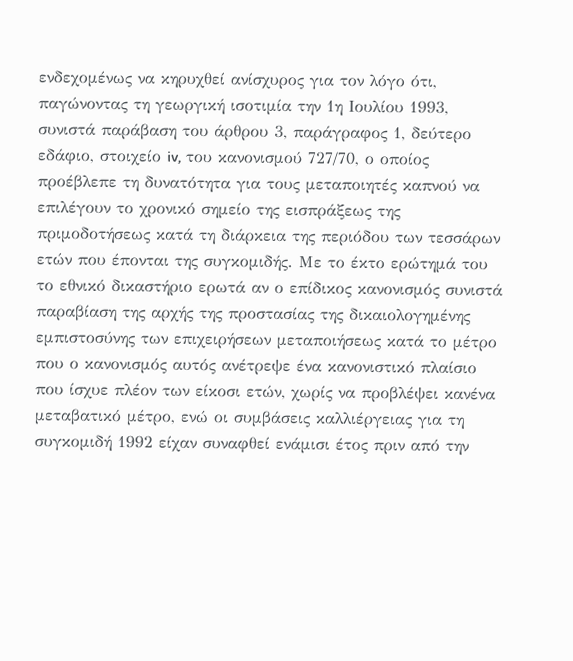ενδεχομένως να κηρυχθεί ανίσχυρος για τον λόγο ότι, παγώνοντας τη γεωργική ισοτιμία την 1η Ιουλίου 1993, συνιστά παράβαση του άρθρου 3, παράγραφος 1, δεύτερο εδάφιο, στοιχείο iv, του κανονισμού 727/70, ο οποίος προέβλεπε τη δυνατότητα για τους μεταποιητές καπνού να επιλέγουν το χρονικό σημείο της εισπράξεως της πριμοδοτήσεως κατά τη διάρκεια της περιόδου των τεσσάρων ετών που έπονται της συγκομιδής. Με το έκτο ερώτημά του το εθνικό δικαστήριο ερωτά αν ο επίδικος κανονισμός συνιστά παραβίαση της αρχής της προστασίας της δικαιολογημένης εμπιστοσύνης των επιχειρήσεων μεταποιήσεως κατά το μέτρο που ο κανονισμός αυτός ανέτρεψε ένα κανονιστικό πλαίσιο που ίσχυε πλέον των είκοσι ετών, χωρίς να προβλέψει κανένα μεταβατικό μέτρο, ενώ οι συμβάσεις καλλιέργειας για τη συγκομιδή 1992 είχαν συναφθεί ενάμισι έτος πριν από την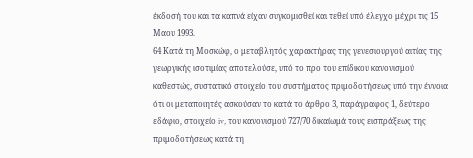έκδοσή του και τα καπνά είχαν συγκομισθεί και τεθεί υπό έλεγχο μέχρι τις 15 Μαου 1993.
64 Κατά τη Μοσκώφ, ο μεταβλητός χαρακτήρας της γενεσιουργού αιτίας της γεωργικής ισοτιμίας αποτελούσε, υπό το προ του επίδικου κανονισμού καθεστώς, συστατικό στοιχείο του συστήματος πριμοδοτήσεως υπό την έννοια ότι οι μεταποιητές ασκούσαν το κατά το άρθρο 3, παράγραφος 1, δεύτερο εδάφιο, στοιχείο iv, του κανονισμού 727/70 δικαίωμά τους εισπράξεως της πριμοδοτήσεως κατά τη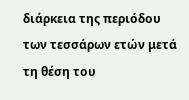διάρκεια της περιόδου των τεσσάρων ετών μετά τη θέση του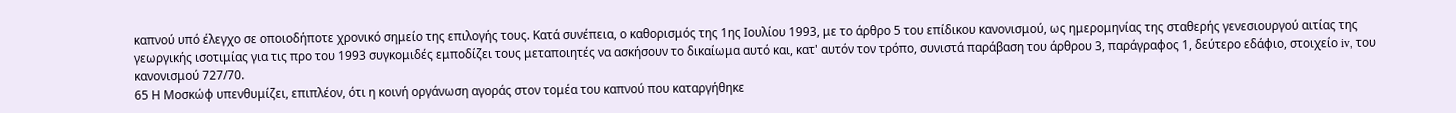καπνού υπό έλεγχο σε οποιοδήποτε χρονικό σημείο της επιλογής τους. Κατά συνέπεια, ο καθορισμός της 1ης Ιουλίου 1993, με το άρθρο 5 του επίδικου κανονισμού, ως ημερομηνίας της σταθερής γενεσιουργού αιτίας της γεωργικής ισοτιμίας για τις προ του 1993 συγκομιδές εμποδίζει τους μεταποιητές να ασκήσουν το δικαίωμα αυτό και, κατ' αυτόν τον τρόπο, συνιστά παράβαση του άρθρου 3, παράγραφος 1, δεύτερο εδάφιο, στοιχείο iv, του κανονισμού 727/70.
65 Η Μοσκώφ υπενθυμίζει, επιπλέον, ότι η κοινή οργάνωση αγοράς στον τομέα του καπνού που καταργήθηκε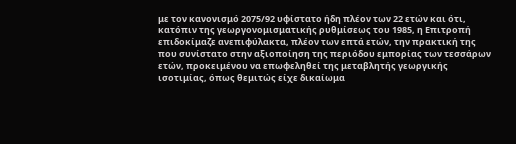με τον κανονισμό 2075/92 υφίστατο ήδη πλέον των 22 ετών και ότι, κατόπιν της γεωργονομισματικής ρυθμίσεως του 1985, η Επιτροπή επιδοκίμαζε ανεπιφύλακτα, πλέον των επτά ετών, την πρακτική της που συνίστατο στην αξιοποίηση της περιόδου εμπορίας των τεσσάρων ετών, προκειμένου να επωφεληθεί της μεταβλητής γεωργικής ισοτιμίας, όπως θεμιτώς είχε δικαίωμα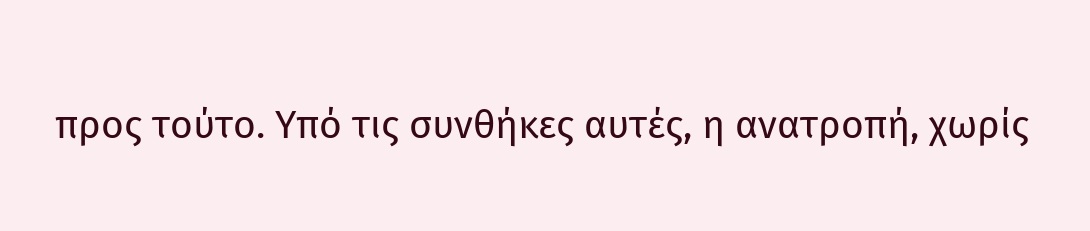προς τούτο. Υπό τις συνθήκες αυτές, η ανατροπή, χωρίς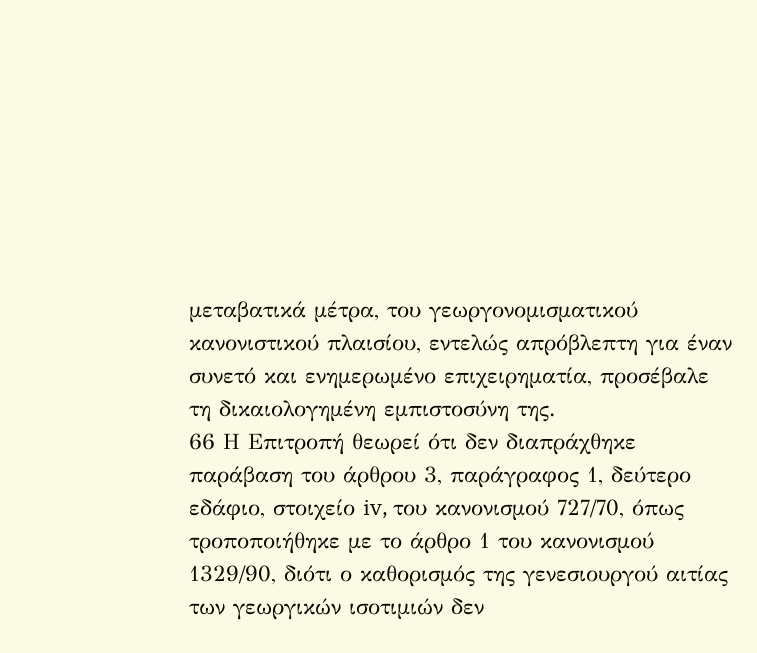μεταβατικά μέτρα, του γεωργονομισματικού κανονιστικού πλαισίου, εντελώς απρόβλεπτη για έναν συνετό και ενημερωμένο επιχειρηματία, προσέβαλε τη δικαιολογημένη εμπιστοσύνη της.
66 Η Επιτροπή θεωρεί ότι δεν διαπράχθηκε παράβαση του άρθρου 3, παράγραφος 1, δεύτερο εδάφιο, στοιχείο iv, του κανονισμού 727/70, όπως τροποποιήθηκε με το άρθρο 1 του κανονισμού 1329/90, διότι ο καθορισμός της γενεσιουργού αιτίας των γεωργικών ισοτιμιών δεν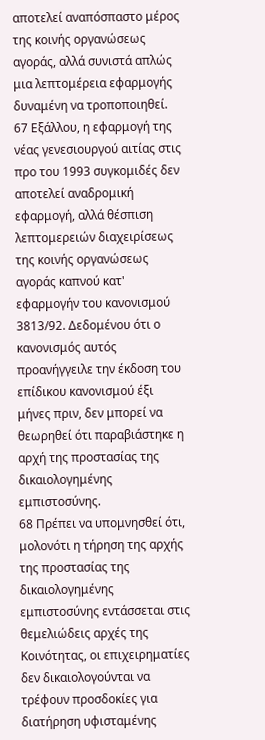αποτελεί αναπόσπαστο μέρος της κοινής οργανώσεως αγοράς, αλλά συνιστά απλώς μια λεπτομέρεια εφαρμογής δυναμένη να τροποποιηθεί.
67 Εξάλλου, η εφαρμογή της νέας γενεσιουργού αιτίας στις προ του 1993 συγκομιδές δεν αποτελεί αναδρομική εφαρμογή, αλλά θέσπιση λεπτομερειών διαχειρίσεως της κοινής οργανώσεως αγοράς καπνού κατ' εφαρμογήν του κανονισμού 3813/92. Δεδομένου ότι ο κανονισμός αυτός προανήγγειλε την έκδοση του επίδικου κανονισμού έξι μήνες πριν, δεν μπορεί να θεωρηθεί ότι παραβιάστηκε η αρχή της προστασίας της δικαιολογημένης εμπιστοσύνης.
68 Πρέπει να υπομνησθεί ότι, μολονότι η τήρηση της αρχής της προστασίας της δικαιολογημένης εμπιστοσύνης εντάσσεται στις θεμελιώδεις αρχές της Κοινότητας, οι επιχειρηματίες δεν δικαιολογούνται να τρέφουν προσδοκίες για διατήρηση υφισταμένης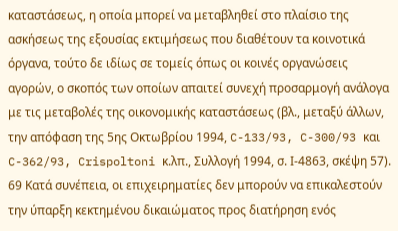καταστάσεως, η οποία μπορεί να μεταβληθεί στο πλαίσιο της ασκήσεως της εξουσίας εκτιμήσεως που διαθέτουν τα κοινοτικά όργανα, τούτο δε ιδίως σε τομείς όπως οι κοινές οργανώσεις αγορών, ο σκοπός των οποίων απαιτεί συνεχή προσαρμογή ανάλογα με τις μεταβολές της οικονομικής καταστάσεως (βλ., μεταξύ άλλων, την απόφαση της 5ης Οκτωβρίου 1994, C-133/93, C-300/93 και C-362/93, Crispoltoni κ.λπ., Συλλογή 1994, σ. Ι-4863, σκέψη 57).
69 Κατά συνέπεια, οι επιχειρηματίες δεν μπορούν να επικαλεστούν την ύπαρξη κεκτημένου δικαιώματος προς διατήρηση ενός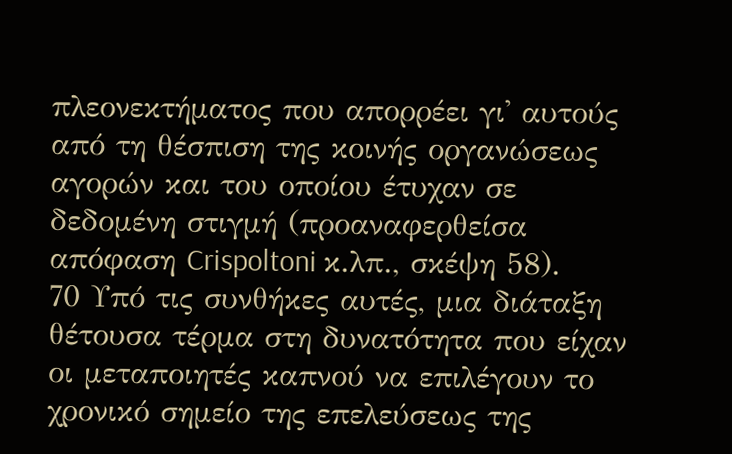πλεονεκτήματος που απορρέει γι' αυτούς από τη θέσπιση της κοινής οργανώσεως αγορών και του οποίου έτυχαν σε δεδομένη στιγμή (προαναφερθείσα απόφαση Crispoltoni κ.λπ., σκέψη 58).
70 Υπό τις συνθήκες αυτές, μια διάταξη θέτουσα τέρμα στη δυνατότητα που είχαν οι μεταποιητές καπνού να επιλέγουν το χρονικό σημείο της επελεύσεως της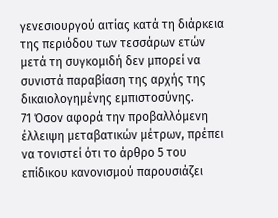γενεσιουργού αιτίας κατά τη διάρκεια της περιόδου των τεσσάρων ετών μετά τη συγκομιδή δεν μπορεί να συνιστά παραβίαση της αρχής της δικαιολογημένης εμπιστοσύνης.
71 Όσον αφορά την προβαλλόμενη έλλειψη μεταβατικών μέτρων, πρέπει να τονιστεί ότι το άρθρο 5 του επίδικου κανονισμού παρουσιάζει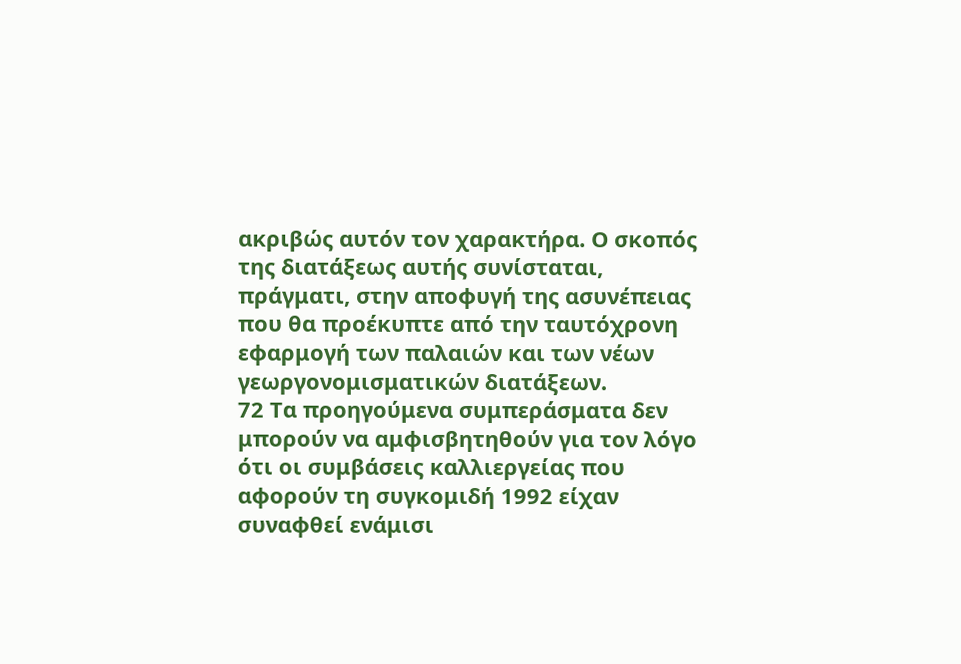ακριβώς αυτόν τον χαρακτήρα. Ο σκοπός της διατάξεως αυτής συνίσταται, πράγματι, στην αποφυγή της ασυνέπειας που θα προέκυπτε από την ταυτόχρονη εφαρμογή των παλαιών και των νέων γεωργονομισματικών διατάξεων.
72 Τα προηγούμενα συμπεράσματα δεν μπορούν να αμφισβητηθούν για τον λόγο ότι οι συμβάσεις καλλιεργείας που αφορούν τη συγκομιδή 1992 είχαν συναφθεί ενάμισι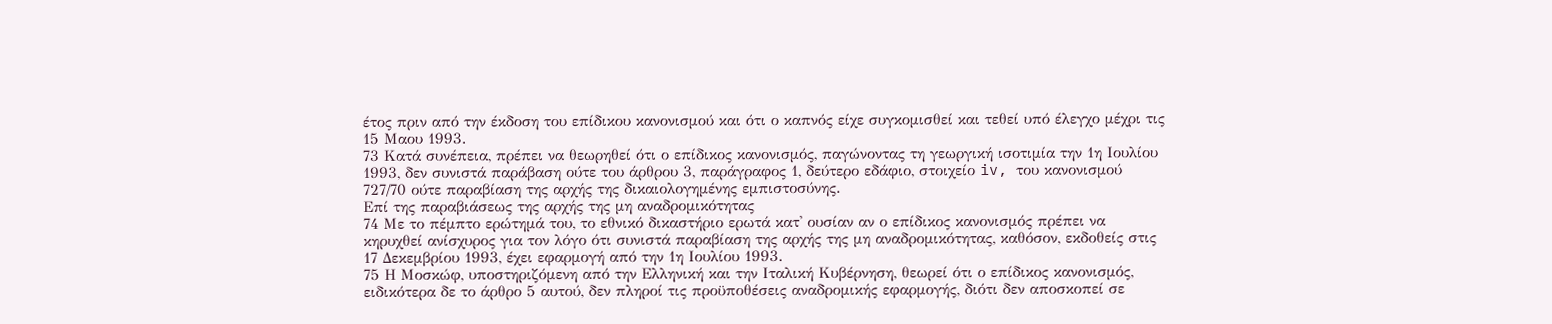έτος πριν από την έκδοση του επίδικου κανονισμού και ότι ο καπνός είχε συγκομισθεί και τεθεί υπό έλεγχο μέχρι τις 15 Μαου 1993.
73 Κατά συνέπεια, πρέπει να θεωρηθεί ότι ο επίδικος κανονισμός, παγώνοντας τη γεωργική ισοτιμία την 1η Ιουλίου 1993, δεν συνιστά παράβαση ούτε του άρθρου 3, παράγραφος 1, δεύτερο εδάφιο, στοιχείο iv, του κανονισμού 727/70 ούτε παραβίαση της αρχής της δικαιολογημένης εμπιστοσύνης.
Επί της παραβιάσεως της αρχής της μη αναδρομικότητας
74 Με το πέμπτο ερώτημά του, το εθνικό δικαστήριο ερωτά κατ' ουσίαν αν ο επίδικος κανονισμός πρέπει να κηρυχθεί ανίσχυρος για τον λόγο ότι συνιστά παραβίαση της αρχής της μη αναδρομικότητας, καθόσον, εκδοθείς στις 17 Δεκεμβρίου 1993, έχει εφαρμογή από την 1η Ιουλίου 1993.
75 Η Μοσκώφ, υποστηριζόμενη από την Ελληνική και την Ιταλική Κυβέρνηση, θεωρεί ότι ο επίδικος κανονισμός, ειδικότερα δε το άρθρο 5 αυτού, δεν πληροί τις προϋποθέσεις αναδρομικής εφαρμογής, διότι δεν αποσκοπεί σε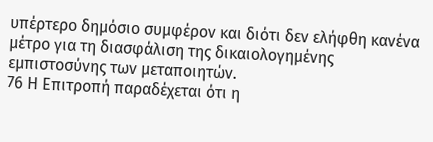υπέρτερο δημόσιο συμφέρον και διότι δεν ελήφθη κανένα μέτρο για τη διασφάλιση της δικαιολογημένης εμπιστοσύνης των μεταποιητών.
76 Η Επιτροπή παραδέχεται ότι η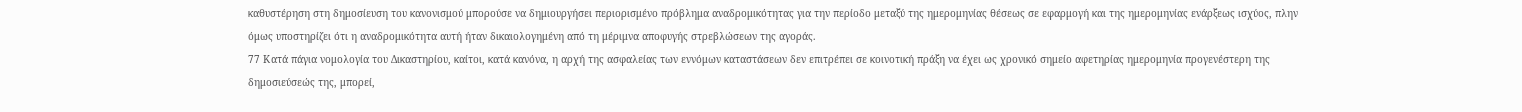καθυστέρηση στη δημοσίευση του κανονισμού μπορούσε να δημιουργήσει περιορισμένο πρόβλημα αναδρομικότητας για την περίοδο μεταξύ της ημερομηνίας θέσεως σε εφαρμογή και της ημερομηνίας ενάρξεως ισχύος, πλην όμως υποστηρίζει ότι η αναδρομικότητα αυτή ήταν δικαιολογημένη από τη μέριμνα αποφυγής στρεβλώσεων της αγοράς.
77 Κατά πάγια νομολογία του Δικαστηρίου, καίτοι, κατά κανόνα, η αρχή της ασφαλείας των εννόμων καταστάσεων δεν επιτρέπει σε κοινοτική πράξη να έχει ως χρονικό σημείο αφετηρίας ημερομηνία προγενέστερη της δημοσιεύσεώς της, μπορεί,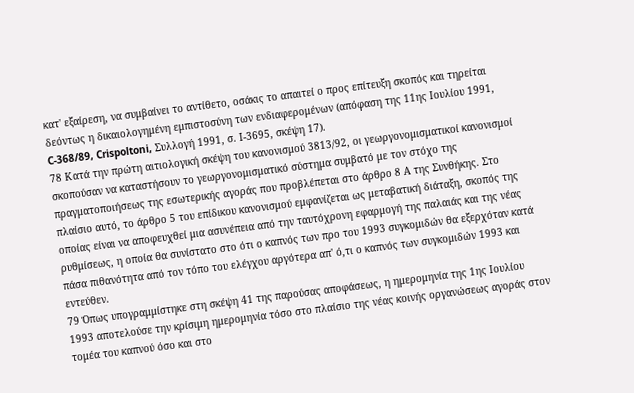κατ' εξαίρεση, να συμβαίνει το αντίθετο, οσάκις το απαιτεί ο προς επίτευξη σκοπός και τηρείται δεόντως η δικαιολογημένη εμπιστοσύνη των ενδιαφερομένων (απόφαση της 11ης Ιουλίου 1991, C-368/89, Crispoltoni, Συλλογή 1991, σ. Ι-3695, σκέψη 17).
78 Κατά την πρώτη αιτιολογική σκέψη του κανονισμού 3813/92, οι γεωργονομισματικοί κανονισμοί σκοπούσαν να καταστήσουν το γεωργονομισματικό σύστημα συμβατό με τον στόχο της πραγματοποιήσεως της εσωτερικής αγοράς που προβλέπεται στο άρθρο 8 Α της Συνθήκης. Στο πλαίσιο αυτό, το άρθρο 5 του επίδικου κανονισμού εμφανίζεται ως μεταβατική διάταξη, σκοπός της οποίας είναι να αποφευχθεί μια ασυνέπεια από την ταυτόχρονη εφαρμογή της παλαιάς και της νέας ρυθμίσεως, η οποία θα συνίστατο στο ότι ο καπνός των προ του 1993 συγκομιδών θα εξερχόταν κατά πάσα πιθανότητα από τον τόπο του ελέγχου αργότερα απ' ό,τι ο καπνός των συγκομιδών 1993 και εντεύθεν.
79 Όπως υπογραμμίστηκε στη σκέψη 41 της παρούσας αποφάσεως, η ημερομηνία της 1ης Ιουλίου 1993 αποτελούσε την κρίσιμη ημερομηνία τόσο στο πλαίσιο της νέας κοινής οργανώσεως αγοράς στον τομέα του καπνού όσο και στο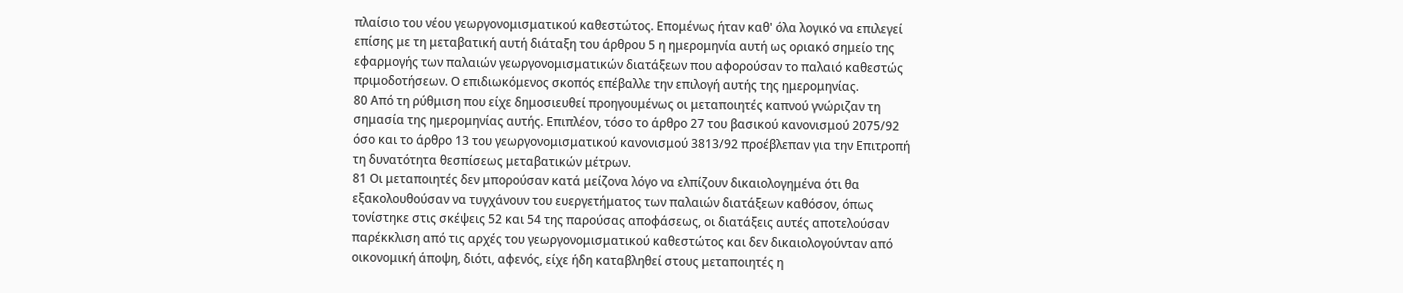πλαίσιο του νέου γεωργονομισματικού καθεστώτος. Επομένως ήταν καθ' όλα λογικό να επιλεγεί επίσης με τη μεταβατική αυτή διάταξη του άρθρου 5 η ημερομηνία αυτή ως οριακό σημείο της εφαρμογής των παλαιών γεωργονομισματικών διατάξεων που αφορούσαν το παλαιό καθεστώς πριμοδοτήσεων. Ο επιδιωκόμενος σκοπός επέβαλλε την επιλογή αυτής της ημερομηνίας.
80 Από τη ρύθμιση που είχε δημοσιευθεί προηγουμένως οι μεταποιητές καπνού γνώριζαν τη σημασία της ημερομηνίας αυτής. Επιπλέον, τόσο το άρθρο 27 του βασικού κανονισμού 2075/92 όσο και το άρθρο 13 του γεωργονομισματικού κανονισμού 3813/92 προέβλεπαν για την Επιτροπή τη δυνατότητα θεσπίσεως μεταβατικών μέτρων.
81 Οι μεταποιητές δεν μπορούσαν κατά μείζονα λόγο να ελπίζουν δικαιολογημένα ότι θα εξακολουθούσαν να τυγχάνουν του ευεργετήματος των παλαιών διατάξεων καθόσον, όπως τονίστηκε στις σκέψεις 52 και 54 της παρούσας αποφάσεως, οι διατάξεις αυτές αποτελούσαν παρέκκλιση από τις αρχές του γεωργονομισματικού καθεστώτος και δεν δικαιολογούνταν από οικονομική άποψη, διότι, αφενός, είχε ήδη καταβληθεί στους μεταποιητές η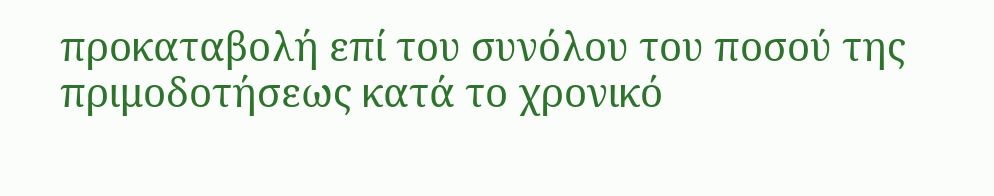προκαταβολή επί του συνόλου του ποσού της πριμοδοτήσεως κατά το χρονικό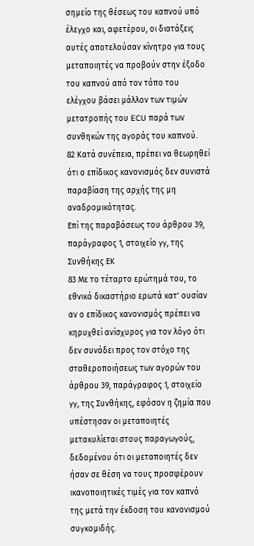σημείο της θέσεως του καπνού υπό έλεγχο και, αφετέρου, οι διατάξεις αυτές αποτελούσαν κίνητρο για τους μεταποιητές να προβούν στην έξοδο του καπνού από τον τόπο του ελέγχου βάσει μάλλον των τιμών μετατροπής του ECU παρά των συνθηκών της αγοράς του καπνού.
82 Κατά συνέπεια, πρέπει να θεωρηθεί ότι ο επίδικος κανονισμός δεν συνιστά παραβίαση της αρχής της μη αναδρομικότητας.
Επί της παραβάσεως του άρθρου 39, παράγραφος 1, στοιχείο γγ, της Συνθήκης ΕΚ
83 Με το τέταρτο ερώτημά του, το εθνικό δικαστήριο ερωτά κατ' ουσίαν αν ο επίδικος κανονισμός πρέπει να κηρυχθεί ανίσχυρος για τον λόγο ότι δεν συνάδει προς τον στόχο της σταθεροποιήσεως των αγορών του άρθρου 39, παράγραφος 1, στοιχείο γγ, της Συνθήκης, εφόσον η ζημία που υπέστησαν οι μεταποιητές μετακυλίεται στους παραγωγούς, δεδομένου ότι οι μεταποιητές δεν ήσαν σε θέση να τους προσφέρουν ικανοποιητικές τιμές για τον καπνό της μετά την έκδοση του κανονισμού συγκομιδής.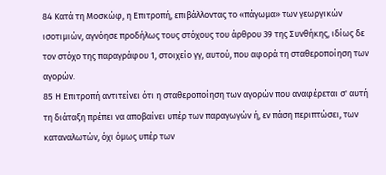84 Κατά τη Μοσκώφ, η Επιτροπή, επιβάλλοντας το «πάγωμα» των γεωργικών ισοτιμιών, αγνόησε προδήλως τους στόχους του άρθρου 39 της Συνθήκης, ιδίως δε τον στόχο της παραγράφου 1, στοιχείο γγ, αυτού, που αφορά τη σταθεροποίηση των αγορών.
85 Η Επιτροπή αντιτείνει ότι η σταθεροποίηση των αγορών που αναφέρεται σ' αυτή τη διάταξη πρέπει να αποβαίνει υπέρ των παραγωγών ή, εν πάση περιπτώσει, των καταναλωτών, όχι όμως υπέρ των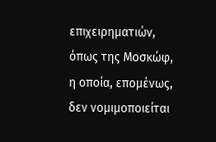επιχειρηματιών, όπως της Μοσκώφ, η οποία, επομένως, δεν νομιμοποιείται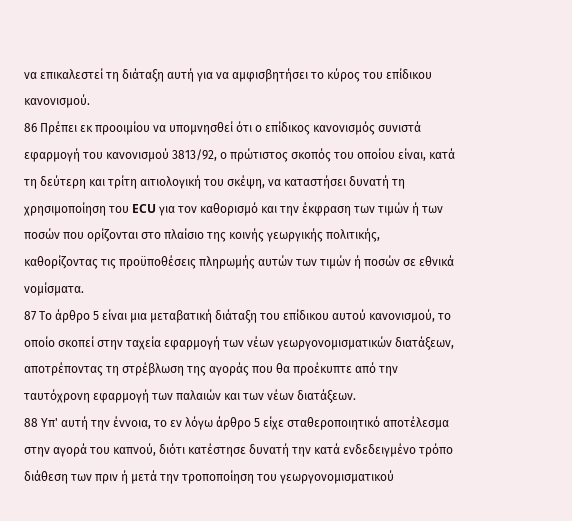να επικαλεστεί τη διάταξη αυτή για να αμφισβητήσει το κύρος του επίδικου κανονισμού.
86 Πρέπει εκ προοιμίου να υπομνησθεί ότι ο επίδικος κανονισμός συνιστά εφαρμογή του κανονισμού 3813/92, ο πρώτιστος σκοπός του οποίου είναι, κατά τη δεύτερη και τρίτη αιτιολογική του σκέψη, να καταστήσει δυνατή τη χρησιμοποίηση του ECU για τον καθορισμό και την έκφραση των τιμών ή των ποσών που ορίζονται στο πλαίσιο της κοινής γεωργικής πολιτικής, καθορίζοντας τις προϋποθέσεις πληρωμής αυτών των τιμών ή ποσών σε εθνικά νομίσματα.
87 Το άρθρο 5 είναι μια μεταβατική διάταξη του επίδικου αυτού κανονισμού, το οποίο σκοπεί στην ταχεία εφαρμογή των νέων γεωργονομισματικών διατάξεων, αποτρέποντας τη στρέβλωση της αγοράς που θα προέκυπτε από την ταυτόχρονη εφαρμογή των παλαιών και των νέων διατάξεων.
88 Υπ' αυτή την έννοια, το εν λόγω άρθρο 5 είχε σταθεροποιητικό αποτέλεσμα στην αγορά του καπνού, διότι κατέστησε δυνατή την κατά ενδεδειγμένο τρόπο διάθεση των πριν ή μετά την τροποποίηση του γεωργονομισματικού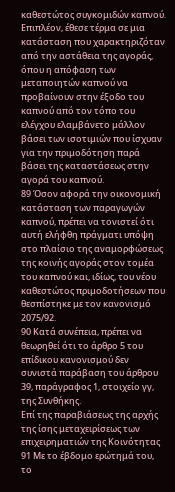καθεστώτος συγκομιδών καπνού. Επιπλέον, έθεσε τέρμα σε μια κατάσταση που χαρακτηριζόταν από την αστάθεια της αγοράς, όπου η απόφαση των μεταποιητών καπνού να προβαίνουν στην έξοδο του καπνού από τον τόπο του ελέγχου ελαμβάνετο μάλλον βάσει των ισοτιμιών που ίσχυαν για την πριμοδότηση παρά βάσει της καταστάσεως στην αγορά του καπνού.
89 Όσον αφορά την οικονομική κατάσταση των παραγωγών καπνού, πρέπει να τονιστεί ότι αυτή ελήφθη πράγματι υπόψη στο πλαίσιο της αναμορφώσεως της κοινής αγοράς στον τομέα του καπνού και, ιδίως, του νέου καθεστώτος πριμοδοτήσεων που θεσπίστηκε με τον κανονισμό 2075/92.
90 Κατά συνέπεια, πρέπει να θεωρηθεί ότι το άρθρο 5 του επίδικου κανονισμού δεν συνιστά παράβαση του άρθρου 39, παράγραφος 1, στοιχείο γγ, της Συνθήκης.
Επί της παραβιάσεως της αρχής της ίσης μεταχειρίσεως των επιχειρηματιών της Κοινότητας
91 Με το έβδομο ερώτημά του, το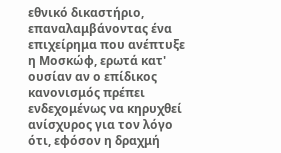εθνικό δικαστήριο, επαναλαμβάνοντας ένα επιχείρημα που ανέπτυξε η Μοσκώφ, ερωτά κατ' ουσίαν αν ο επίδικος κανονισμός πρέπει ενδεχομένως να κηρυχθεί ανίσχυρος για τον λόγο ότι, εφόσον η δραχμή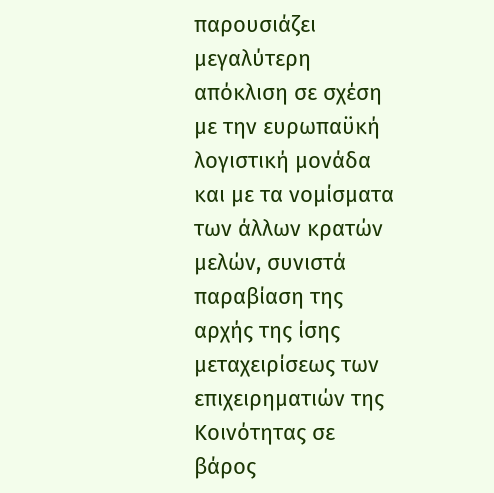παρουσιάζει μεγαλύτερη απόκλιση σε σχέση με την ευρωπαϋκή λογιστική μονάδα και με τα νομίσματα των άλλων κρατών μελών, συνιστά παραβίαση της αρχής της ίσης μεταχειρίσεως των επιχειρηματιών της Κοινότητας σε βάρος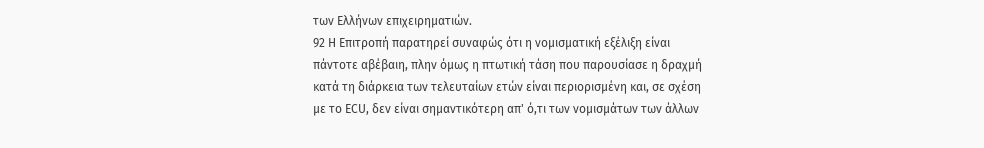των Ελλήνων επιχειρηματιών.
92 Η Επιτροπή παρατηρεί συναφώς ότι η νομισματική εξέλιξη είναι πάντοτε αβέβαιη, πλην όμως η πτωτική τάση που παρουσίασε η δραχμή κατά τη διάρκεια των τελευταίων ετών είναι περιορισμένη και, σε σχέση με το ECU, δεν είναι σημαντικότερη απ' ό,τι των νομισμάτων των άλλων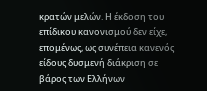κρατών μελών. Η έκδοση του επίδικου κανονισμού δεν είχε, επομένως, ως συνέπεια κανενός είδους δυσμενή διάκριση σε βάρος των Ελλήνων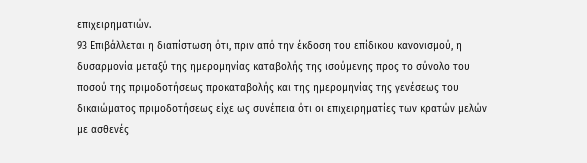επιχειρηματιών.
93 Επιβάλλεται η διαπίστωση ότι, πριν από την έκδοση του επίδικου κανονισμού, η δυσαρμονία μεταξύ της ημερομηνίας καταβολής της ισούμενης προς το σύνολο του ποσού της πριμοδοτήσεως προκαταβολής και της ημερομηνίας της γενέσεως του δικαιώματος πριμοδοτήσεως είχε ως συνέπεια ότι οι επιχειρηματίες των κρατών μελών με ασθενές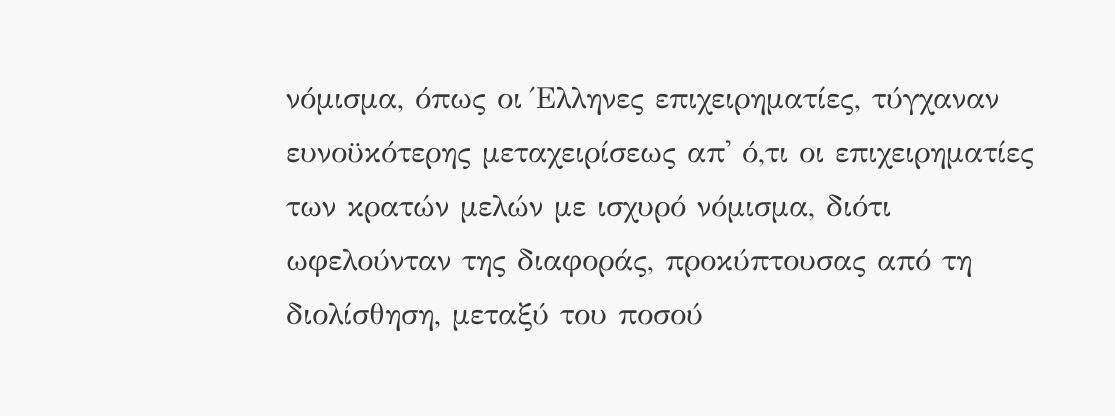νόμισμα, όπως οι Έλληνες επιχειρηματίες, τύγχαναν ευνοϋκότερης μεταχειρίσεως απ' ό,τι οι επιχειρηματίες των κρατών μελών με ισχυρό νόμισμα, διότι ωφελούνταν της διαφοράς, προκύπτουσας από τη διολίσθηση, μεταξύ του ποσού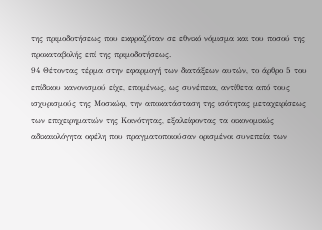της πριμοδοτήσεως που εκφραζόταν σε εθνικό νόμισμα και του ποσού της προκαταβολής επί της πριμοδοτήσεως.
94 Θέτοντας τέρμα στην εφαρμογή των διατάξεων αυτών, το άρθρο 5 του επίδικου κανονισμού είχε, επομένως, ως συνέπεια, αντίθετα από τους ισχυρισμούς της Μοσκώφ, την αποκατάσταση της ισότητας μεταχειρίσεως των επιχειρηματιών της Κοινότητας, εξαλείφοντας τα οικονομικώς αδικαιολόγητα οφέλη που πραγματοποιούσαν ορισμένοι συνεπεία των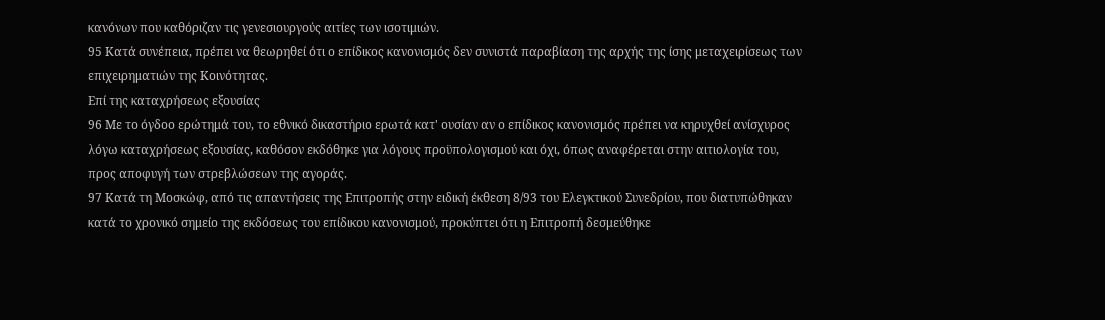κανόνων που καθόριζαν τις γενεσιουργούς αιτίες των ισοτιμιών.
95 Κατά συνέπεια, πρέπει να θεωρηθεί ότι ο επίδικος κανονισμός δεν συνιστά παραβίαση της αρχής της ίσης μεταχειρίσεως των επιχειρηματιών της Κοινότητας.
Επί της καταχρήσεως εξουσίας
96 Με το όγδοο ερώτημά του, το εθνικό δικαστήριο ερωτά κατ' ουσίαν αν ο επίδικος κανονισμός πρέπει να κηρυχθεί ανίσχυρος λόγω καταχρήσεως εξουσίας, καθόσον εκδόθηκε για λόγους προϋπολογισμού και όχι, όπως αναφέρεται στην αιτιολογία του, προς αποφυγή των στρεβλώσεων της αγοράς.
97 Κατά τη Μοσκώφ, από τις απαντήσεις της Επιτροπής στην ειδική έκθεση 8/93 του Ελεγκτικού Συνεδρίου, που διατυπώθηκαν κατά το χρονικό σημείο της εκδόσεως του επίδικου κανονισμού, προκύπτει ότι η Επιτροπή δεσμεύθηκε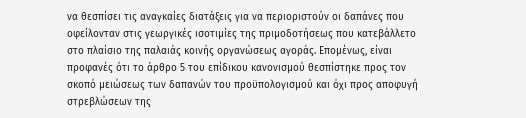να θεσπίσει τις αναγκαίες διατάξεις για να περιοριστούν οι δαπάνες που οφείλονταν στις γεωργικές ισοτιμίες της πριμοδοτήσεως που κατεβάλλετο στο πλαίσιο της παλαιάς κοινής οργανώσεως αγοράς. Επομένως, είναι προφανές ότι το άρθρο 5 του επίδικου κανονισμού θεσπίστηκε προς τον σκοπό μειώσεως των δαπανών του προϋπολογισμού και όχι προς αποφυγή στρεβλώσεων της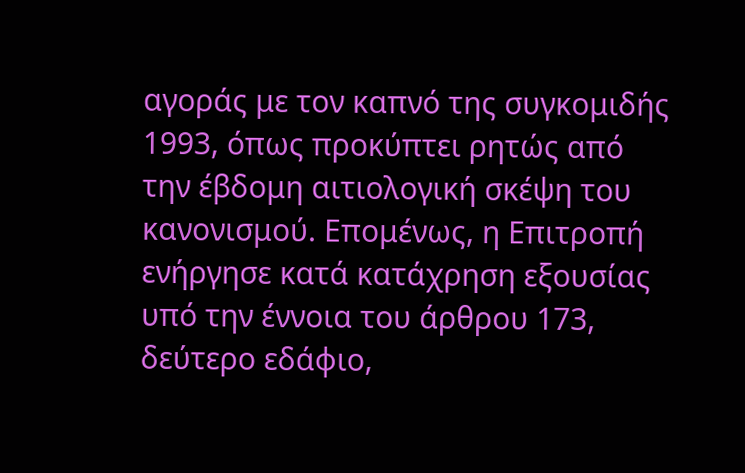αγοράς με τον καπνό της συγκομιδής 1993, όπως προκύπτει ρητώς από την έβδομη αιτιολογική σκέψη του κανονισμού. Επομένως, η Επιτροπή ενήργησε κατά κατάχρηση εξουσίας υπό την έννοια του άρθρου 173, δεύτερο εδάφιο,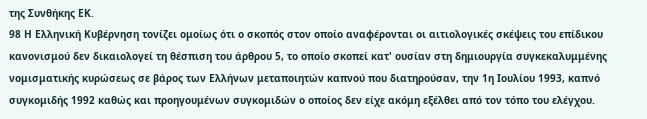της Συνθήκης ΕΚ.
98 Η Ελληνική Κυβέρνηση τονίζει ομοίως ότι ο σκοπός στον οποίο αναφέρονται οι αιτιολογικές σκέψεις του επίδικου κανονισμού δεν δικαιολογεί τη θέσπιση του άρθρου 5, το οποίο σκοπεί κατ' ουσίαν στη δημιουργία συγκεκαλυμμένης νομισματικής κυρώσεως σε βάρος των Ελλήνων μεταποιητών καπνού που διατηρούσαν, την 1η Ιουλίου 1993, καπνό συγκομιδής 1992 καθώς και προηγουμένων συγκομιδών ο οποίος δεν είχε ακόμη εξέλθει από τον τόπο του ελέγχου.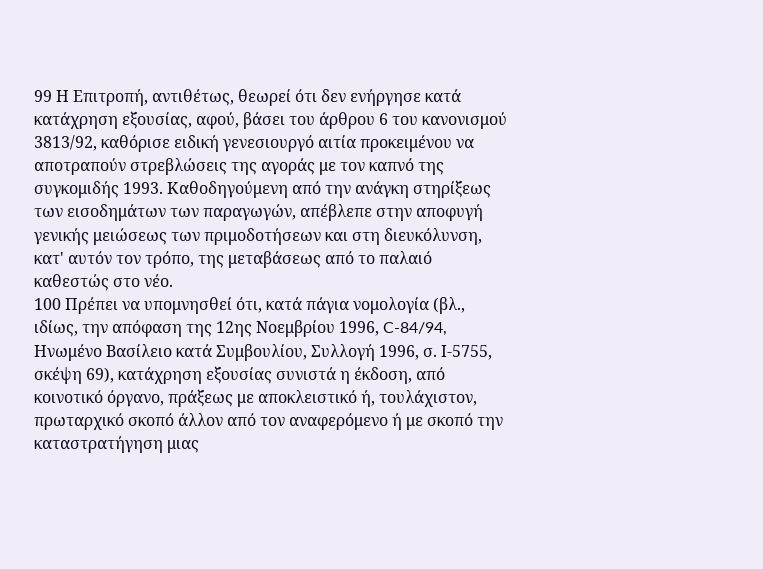99 Η Επιτροπή, αντιθέτως, θεωρεί ότι δεν ενήργησε κατά κατάχρηση εξουσίας, αφού, βάσει του άρθρου 6 του κανονισμού 3813/92, καθόρισε ειδική γενεσιουργό αιτία προκειμένου να αποτραπούν στρεβλώσεις της αγοράς με τον καπνό της συγκομιδής 1993. Καθοδηγούμενη από την ανάγκη στηρίξεως των εισοδημάτων των παραγωγών, απέβλεπε στην αποφυγή γενικής μειώσεως των πριμοδοτήσεων και στη διευκόλυνση, κατ' αυτόν τον τρόπο, της μεταβάσεως από το παλαιό καθεστώς στο νέο.
100 Πρέπει να υπομνησθεί ότι, κατά πάγια νομολογία (βλ., ιδίως, την απόφαση της 12ης Νοεμβρίου 1996, C-84/94, Ηνωμένο Βασίλειο κατά Συμβουλίου, Συλλογή 1996, σ. Ι-5755, σκέψη 69), κατάχρηση εξουσίας συνιστά η έκδοση, από κοινοτικό όργανο, πράξεως με αποκλειστικό ή, τουλάχιστον, πρωταρχικό σκοπό άλλον από τον αναφερόμενο ή με σκοπό την καταστρατήγηση μιας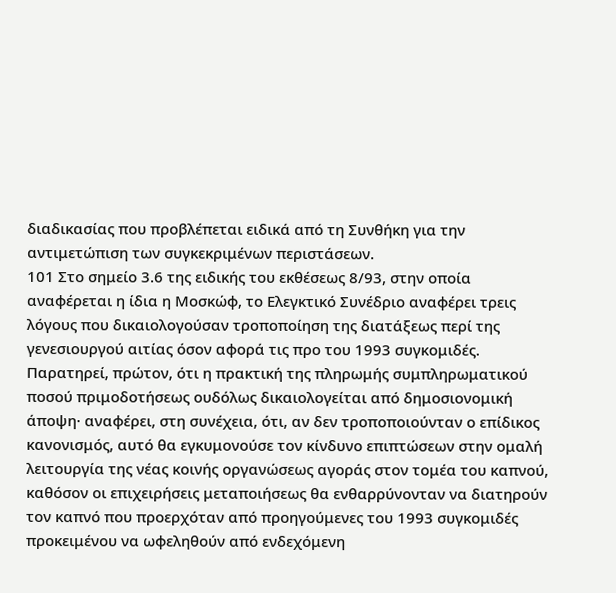διαδικασίας που προβλέπεται ειδικά από τη Συνθήκη για την αντιμετώπιση των συγκεκριμένων περιστάσεων.
101 Στο σημείο 3.6 της ειδικής του εκθέσεως 8/93, στην οποία αναφέρεται η ίδια η Μοσκώφ, το Ελεγκτικό Συνέδριο αναφέρει τρεις λόγους που δικαιολογούσαν τροποποίηση της διατάξεως περί της γενεσιουργού αιτίας όσον αφορά τις προ του 1993 συγκομιδές. Παρατηρεί, πρώτον, ότι η πρακτική της πληρωμής συμπληρωματικού ποσού πριμοδοτήσεως ουδόλως δικαιολογείται από δημοσιονομική άποψη· αναφέρει, στη συνέχεια, ότι, αν δεν τροποποιούνταν ο επίδικος κανονισμός, αυτό θα εγκυμονούσε τον κίνδυνο επιπτώσεων στην ομαλή λειτουργία της νέας κοινής οργανώσεως αγοράς στον τομέα του καπνού, καθόσον οι επιχειρήσεις μεταποιήσεως θα ενθαρρύνονταν να διατηρούν τον καπνό που προερχόταν από προηγούμενες του 1993 συγκομιδές προκειμένου να ωφεληθούν από ενδεχόμενη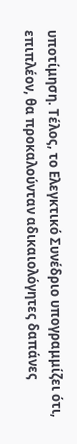υποτίμηση. Τέλος, το Ελεγκτικό Συνέδριο υπογραμμίζει ότι, επιπλέον, θα προκαλούνταν αδικαιολόγητες δαπάνες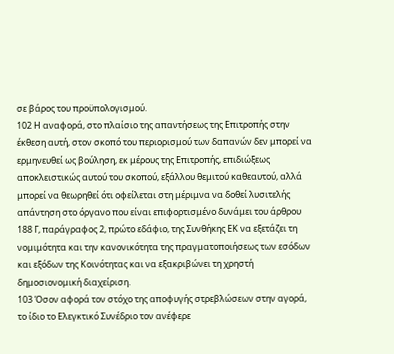σε βάρος του προϋπολογισμού.
102 Η αναφορά, στο πλαίσιο της απαντήσεως της Επιτροπής στην έκθεση αυτή, στον σκοπό του περιορισμού των δαπανών δεν μπορεί να ερμηνευθεί ως βούληση, εκ μέρους της Επιτροπής, επιδιώξεως αποκλειστικώς αυτού του σκοπού, εξάλλου θεμιτού καθεαυτού, αλλά μπορεί να θεωρηθεί ότι οφείλεται στη μέριμνα να δοθεί λυσιτελής απάντηση στο όργανο που είναι επιφορτισμένο δυνάμει του άρθρου 188 Γ, παράγραφος 2, πρώτο εδάφιο, της Συνθήκης ΕΚ να εξετάζει τη νομιμότητα και την κανονικότητα της πραγματοποιήσεως των εσόδων και εξόδων της Κοινότητας και να εξακριβώνει τη χρηστή δημοσιονομική διαχείριση.
103 Όσον αφορά τον στόχο της αποφυγής στρεβλώσεων στην αγορά, το ίδιο το Ελεγκτικό Συνέδριο τον ανέφερε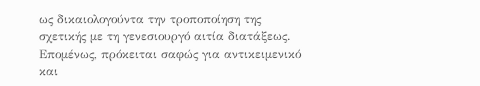ως δικαιολογούντα την τροποποίηση της σχετικής με τη γενεσιουργό αιτία διατάξεως. Επομένως, πρόκειται σαφώς για αντικειμενικό και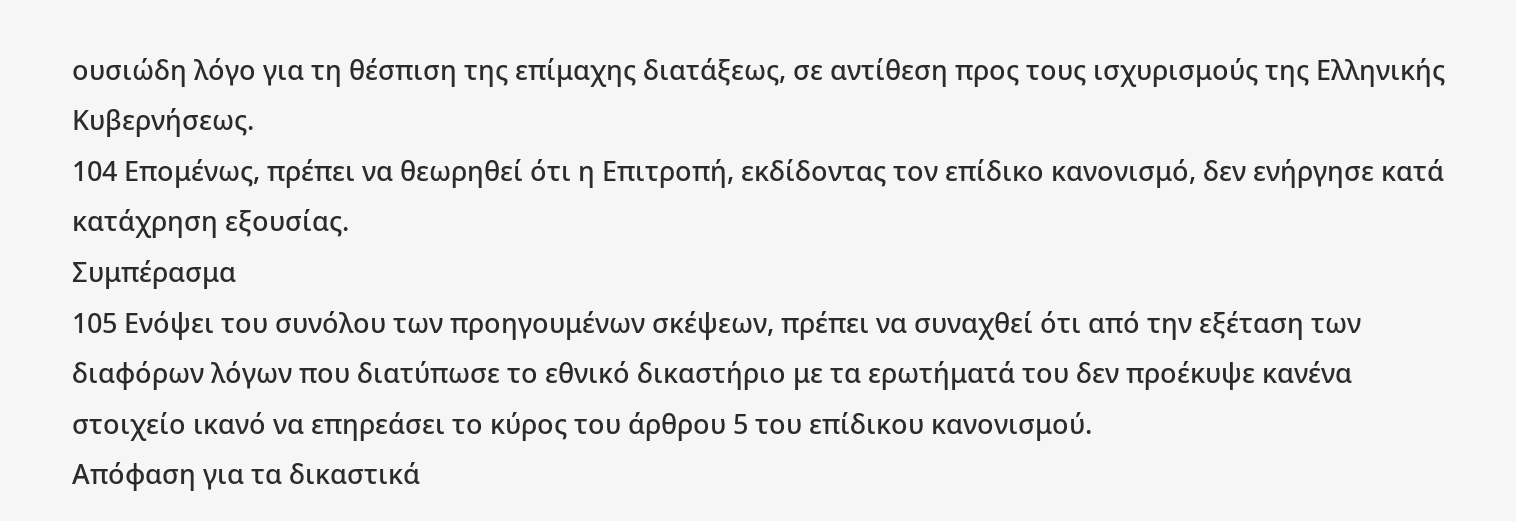ουσιώδη λόγο για τη θέσπιση της επίμαχης διατάξεως, σε αντίθεση προς τους ισχυρισμούς της Ελληνικής Κυβερνήσεως.
104 Επομένως, πρέπει να θεωρηθεί ότι η Επιτροπή, εκδίδοντας τον επίδικο κανονισμό, δεν ενήργησε κατά κατάχρηση εξουσίας.
Συμπέρασμα
105 Ενόψει του συνόλου των προηγουμένων σκέψεων, πρέπει να συναχθεί ότι από την εξέταση των διαφόρων λόγων που διατύπωσε το εθνικό δικαστήριο με τα ερωτήματά του δεν προέκυψε κανένα στοιχείο ικανό να επηρεάσει το κύρος του άρθρου 5 του επίδικου κανονισμού.
Απόφαση για τα δικαστικά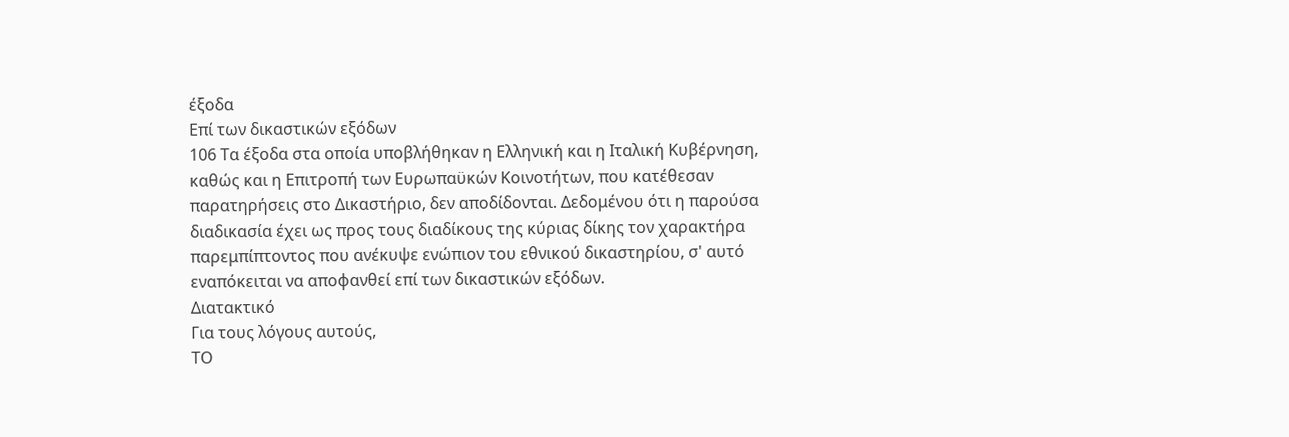έξοδα
Επί των δικαστικών εξόδων
106 Τα έξοδα στα οποία υποβλήθηκαν η Ελληνική και η Ιταλική Κυβέρνηση, καθώς και η Επιτροπή των Ευρωπαϋκών Κοινοτήτων, που κατέθεσαν παρατηρήσεις στο Δικαστήριο, δεν αποδίδονται. Δεδομένου ότι η παρούσα διαδικασία έχει ως προς τους διαδίκους της κύριας δίκης τον χαρακτήρα παρεμπίπτοντος που ανέκυψε ενώπιον του εθνικού δικαστηρίου, σ' αυτό εναπόκειται να αποφανθεί επί των δικαστικών εξόδων.
Διατακτικό
Για τους λόγους αυτούς,
ΤΟ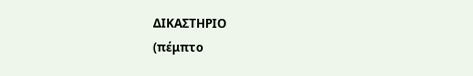ΔΙΚΑΣΤΗΡΙΟ
(πέμπτο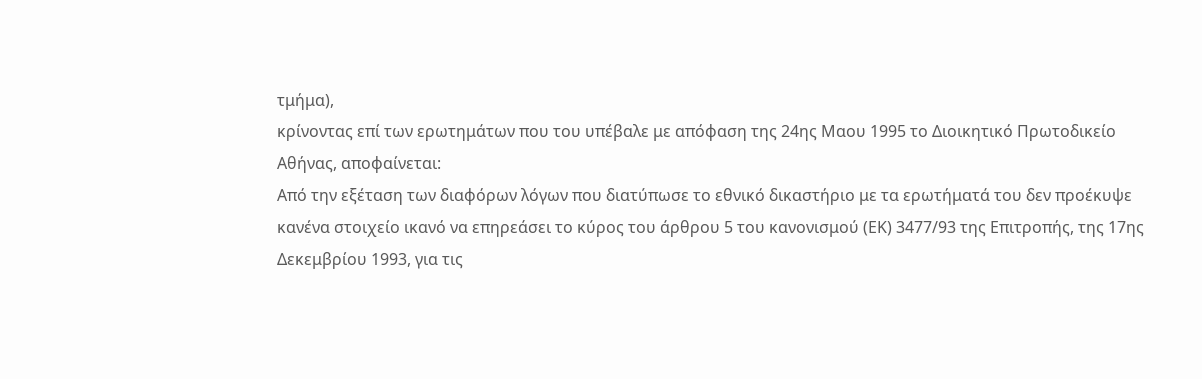τμήμα),
κρίνοντας επί των ερωτημάτων που του υπέβαλε με απόφαση της 24ης Μαου 1995 το Διοικητικό Πρωτοδικείο Αθήνας, αποφαίνεται:
Από την εξέταση των διαφόρων λόγων που διατύπωσε το εθνικό δικαστήριο με τα ερωτήματά του δεν προέκυψε κανένα στοιχείο ικανό να επηρεάσει το κύρος του άρθρου 5 του κανονισμού (ΕΚ) 3477/93 της Επιτροπής, της 17ης Δεκεμβρίου 1993, για τις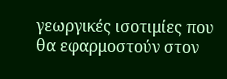γεωργικές ισοτιμίες που θα εφαρμοστούν στον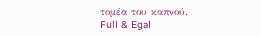τομέα του καπνού.
Full & Egal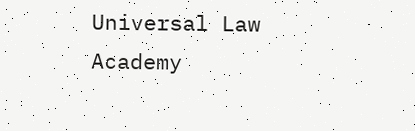Universal Law Academy